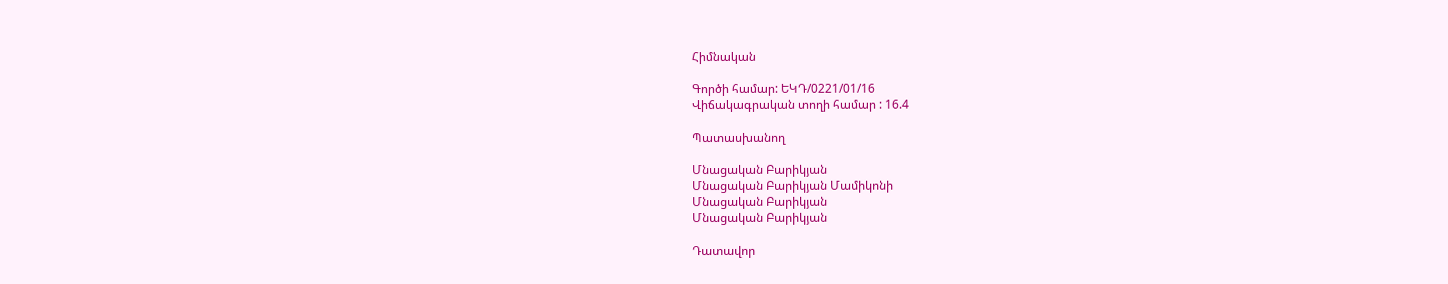Հիմնական

Գործի համար: ԵԿԴ/0221/01/16
Վիճակագրական տողի համար : 16.4

Պատասխանող

Մնացական Բարիկյան
Մնացական Բարիկյան Մամիկոնի
Մնացական Բարիկյան
Մնացական Բարիկյան

Դատավոր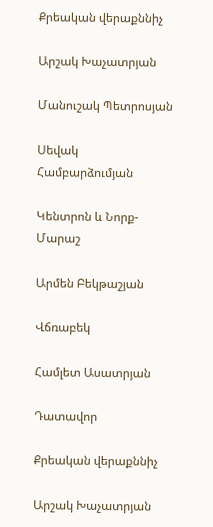Քրեական վերաքննիչ

Արշակ Խաչատրյան

Մանուշակ Պետրոսյան

Սեվակ Համբարձումյան

Կենտրոն և Նորք-Մարաշ

Արմեն Բեկթաշյան

Վճռաբեկ

Համլետ Ասատրյան

Դատավոր

Քրեական վերաքննիչ

Արշակ Խաչատրյան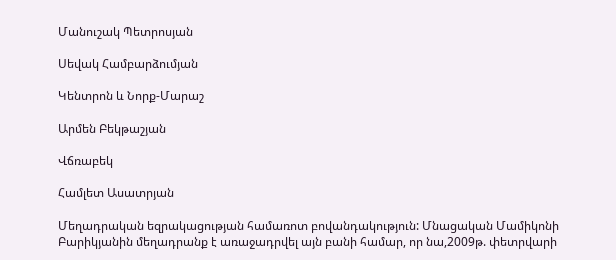Մանուշակ Պետրոսյան

Սեվակ Համբարձումյան

Կենտրոն և Նորք-Մարաշ

Արմեն Բեկթաշյան

Վճռաբեկ

Համլետ Ասատրյան

Մեղադրական եզրակացության համառոտ բովանդակություն: Մնացական Մամիկոնի Բարիկյանին մեղադրանք է առաջադրվել այն բանի համար, որ նա,2009թ. փետրվարի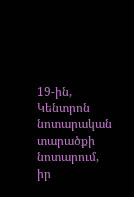19-ին, Կենտրոն նոտարական տարածքի նոտարում, իր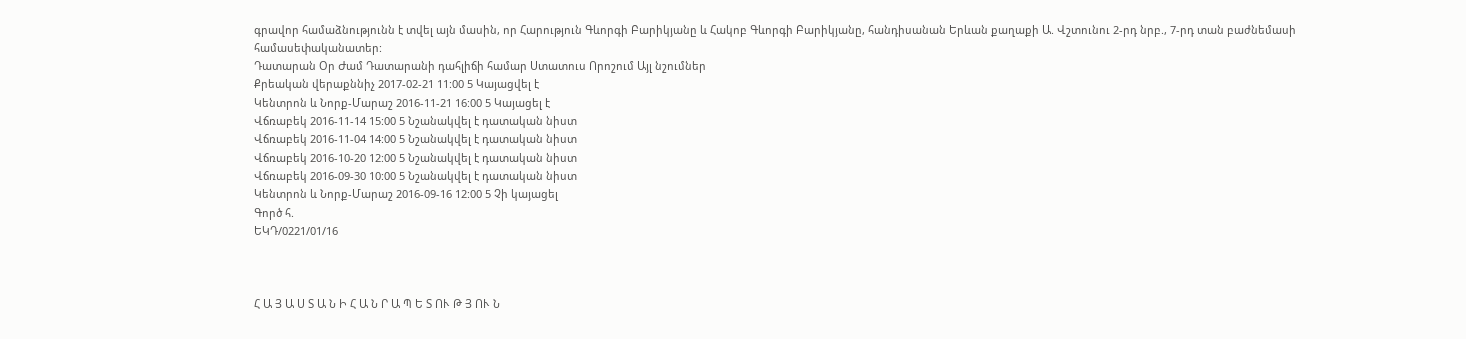գրավոր համաձնությունն է տվել այն մասին, որ Հարություն Գևորգի Բարիկյանը և Հակոբ Գևորգի Բարիկյանը, հանդիսանան Երևան քաղաքի Ա. Վշտունու 2-րդ նրբ., 7-րդ տան բաժնեմասի համասեփականատեր:
Դատարան Օր Ժամ Դատարանի դահլիճի համար Ստատուս Որոշում Այլ նշումներ
Քրեական վերաքննիչ 2017-02-21 11:00 5 Կայացվել է
Կենտրոն և Նորք-Մարաշ 2016-11-21 16:00 5 Կայացել է
Վճռաբեկ 2016-11-14 15:00 5 Նշանակվել է դատական նիստ
Վճռաբեկ 2016-11-04 14:00 5 Նշանակվել է դատական նիստ
Վճռաբեկ 2016-10-20 12:00 5 Նշանակվել է դատական նիստ
Վճռաբեկ 2016-09-30 10:00 5 Նշանակվել է դատական նիստ
Կենտրոն և Նորք-Մարաշ 2016-09-16 12:00 5 Չի կայացել
Գործ հ.
ԵԿԴ/0221/01/16



Հ Ա Յ Ա Ս Տ Ա Ն Ի Հ Ա Ն Ր Ա Պ Ե Տ ՈՒ Թ Յ ՈՒ Ն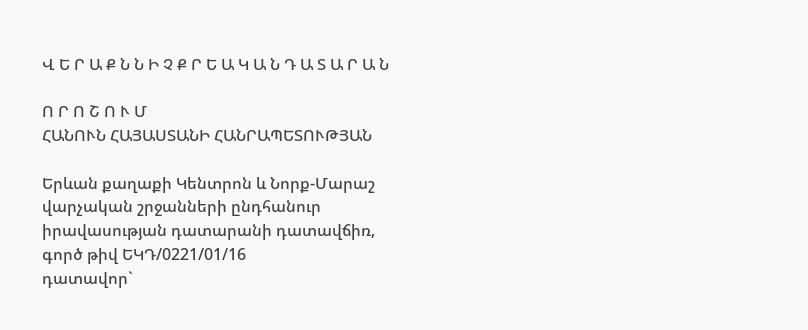Վ Ե Ր Ա Ք Ն Ն Ի Չ Ք Ր Ե Ա Կ Ա Ն Դ Ա Տ Ա Ր Ա Ն

Ո Ր Ո Շ Ո Ւ Մ
ՀԱՆՈՒՆ ՀԱՅԱՍՏԱՆԻ ՀԱՆՐԱՊԵՏՈՒԹՅԱՆ

Երևան քաղաքի Կենտրոն և Նորք-Մարաշ
վարչական շրջանների ընդհանուր
իրավասության դատարանի դատավճիռ,
գործ թիվ ԵԿԴ/0221/01/16
դատավոր`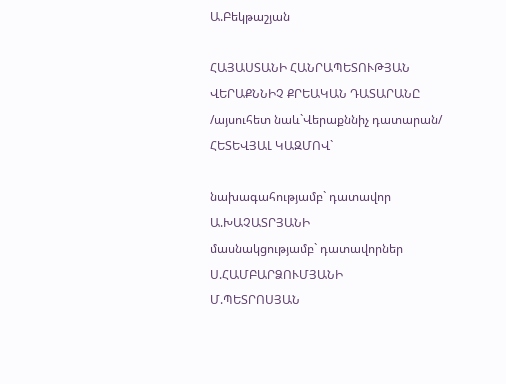Ա.Բեկթաշյան

ՀԱՅԱՍՏԱՆԻ ՀԱՆՐԱՊԵՏՈՒԹՅԱՆ ՎԵՐԱՔՆՆԻՉ ՔՐԵԱԿԱՆ ԴԱՏԱՐԱՆԸ
/այսուհետ նաև`Վերաքննիչ դատարան/ ՀԵՏԵՎՅԱԼ ԿԱԶՄՈՎ`

նախագահությամբ` դատավոր Ա.ԽԱՉԱՏՐՅԱՆԻ
մասնակցությամբ` դատավորներ Ս.ՀԱՄԲԱՐՁՈՒՄՅԱՆԻ
Մ.ՊԵՏՐՈՍՅԱՆ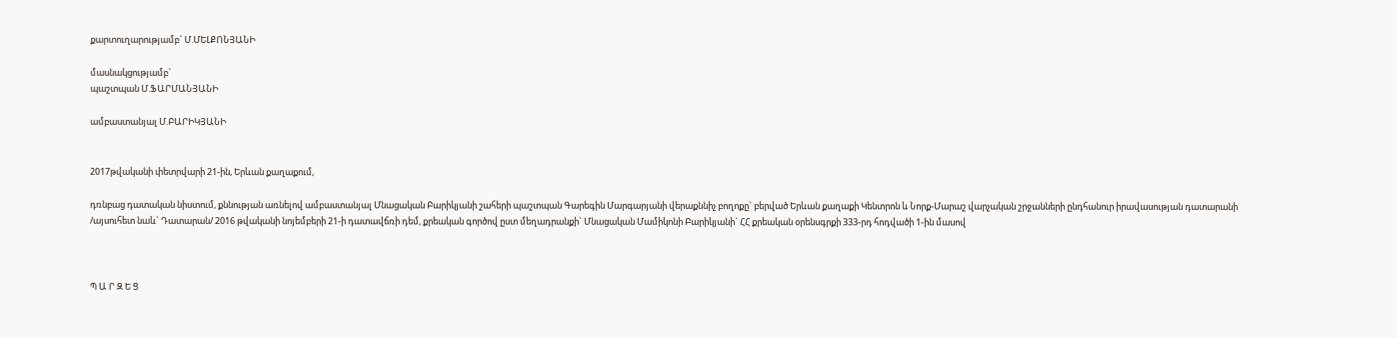քարտուղարությամբ` Մ.ՄԵԼՔՈՆՅԱՆԻ

մասնակցությամբ`
պաշտպան Մ.ՖԱՐՄԱՆՅԱՆԻ

ամբաստանյալ Մ.ԲԱՐԻԿՅԱՆԻ


2017թվականի փետրվարի 21-ին, Երևան քաղաքում,

դռնբաց դատական նիստում, քննության առնելով ամբաստանյալ Մնացական Բարիկյանի շահերի պաշտպան Գարեգին Մարգարյանի վերաքննիչ բողոքը` բերված Երևան քաղաքի Կենտրոն և Նորք-Մարաշ վարչական շրջանների ընդհանուր իրավասության դատարանի /այսուհետ նաև` Դատարան/ 2016 թվականի նոյեմբերի 21-ի դատավճռի դեմ, քրեական գործով ըստ մեղադրանքի` Մնացական Մամիկոնի Բարիկյանի` ՀՀ քրեական օրենսգրքի 333-րդ հոդվածի 1-ին մասով



Պ Ա Ր Զ Ե Ց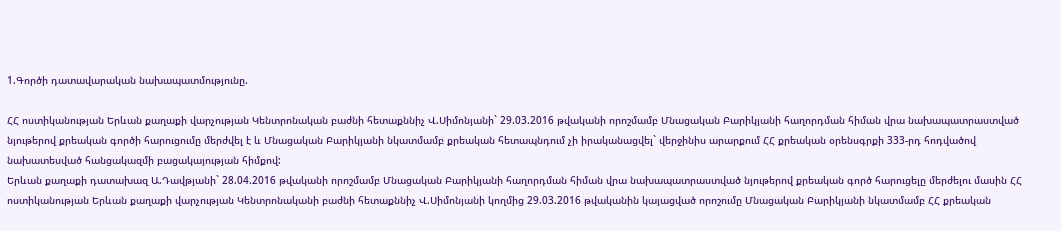1.Գործի դատավարական նախապատմությունը.

ՀՀ ոստիկանության Երևան քաղաքի վարչության Կենտրոնական բաժնի հետաքննիչ Վ.Սիմոնյանի` 29.03.2016 թվականի որոշմամբ Մնացական Բարիկյանի հաղորդման հիման վրա նախապատրաստված նյութերով քրեական գործի հարուցումը մերժվել է և Մնացական Բարիկյանի նկատմամբ քրեական հետապնդում չի իրականացվել` վերջինիս արարքում ՀՀ քրեական օրենսգրքի 333-րդ հոդվածով նախատեսված հանցակազմի բացակայության հիմքով:
Երևան քաղաքի դատախազ Ա.Դավթյանի` 28.04.2016 թվականի որոշմամբ Մնացական Բարիկյանի հաղորդման հիման վրա նախապատրաստված նյութերով քրեական գործ հարուցելը մերժելու մասին ՀՀ ոստիկանության Երևան քաղաքի վարչության Կենտրոնականի բաժնի հետաքննիչ Վ.Սիմոնյանի կողմից 29.03.2016 թվականին կայացված որոշումը Մնացական Բարիկյանի նկատմամբ ՀՀ քրեական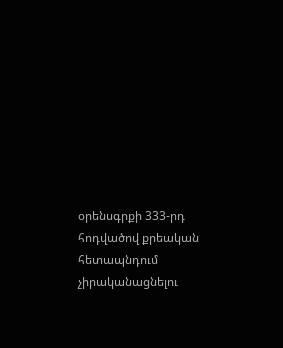օրենսգրքի 333-րդ հոդվածով քրեական հետապնդում չիրականացնելու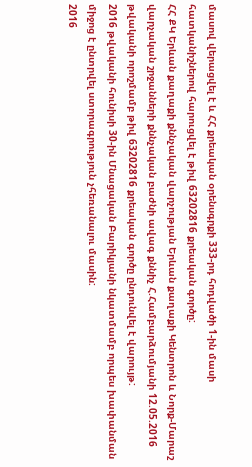մասով վերացվել է և ՀՀ քրեական օրենսգրքի 333-րդ հոդվածի 1-ին մասի հատկանիշներով հարուցվել է թիվ 63202816 քրեական գործը:
ՀՀ ՔԿ Երևան քաղաքի քննչական վարչության Երևան քաղաքի Կենտրոն և Նորք-Մարաշ վարչական շրջանների քննչական բաժնի ավագ քննիչ Հ.Համբարձումյանի 12.05.2016 թվականի որոշմամբ թիվ 63202816 քրեական գործը ընդունվել է վարույթ:
2016 թվականի հունիսի 30-ին Մնացական Բարիկյանի նկատմամբ որպես խափանման միջոց է ընտրվել ստորագրություն չհեռանալու մասին:
2016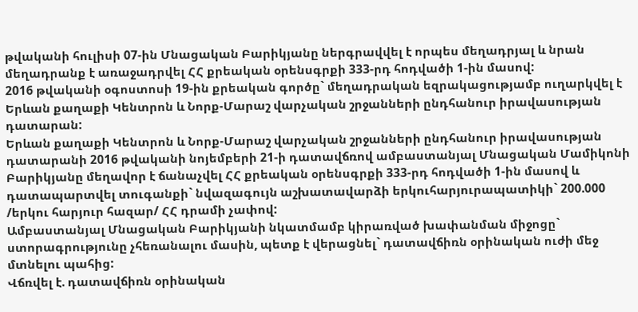թվականի հուլիսի 07-ին Մնացական Բարիկյանը ներգրավվել է որպես մեղադրյալ և նրան մեղադրանք է առաջադրվել ՀՀ քրեական օրենսգրքի 333-րդ հոդվածի 1-ին մասով:
2016 թվականի օգոստոսի 19-ին քրեական գործը` մեղադրական եզրակացությամբ ուղարկվել է Երևան քաղաքի Կենտրոն և Նորք-Մարաշ վարչական շրջանների ընդհանուր իրավասության դատարան:
Երևան քաղաքի Կենտրոն և Նորք-Մարաշ վարչական շրջանների ընդհանուր իրավասության դատարանի 2016 թվականի նոյեմբերի 21-ի դատավճռով ամբաստանյալ Մնացական Մամիկոնի Բարիկյանը մեղավոր է ճանաչվել ՀՀ քրեական օրենսգրքի 333-րդ հոդվածի 1-ին մասով և դատապարտվել տուգանքի` նվազագույն աշխատավարձի երկուհարյուրապատիկի` 200.000 /երկու հարյուր հազար/ ՀՀ դրամի չափով:
Ամբաստանյալ Մնացական Բարիկյանի նկատմամբ կիրառված խափանման միջոցը` ստորագրությունը չհեռանալու մասին, պետք է վերացնել` դատավճիռն օրինական ուժի մեջ մտնելու պահից:
Վճռվել է. դատավճիռն օրինական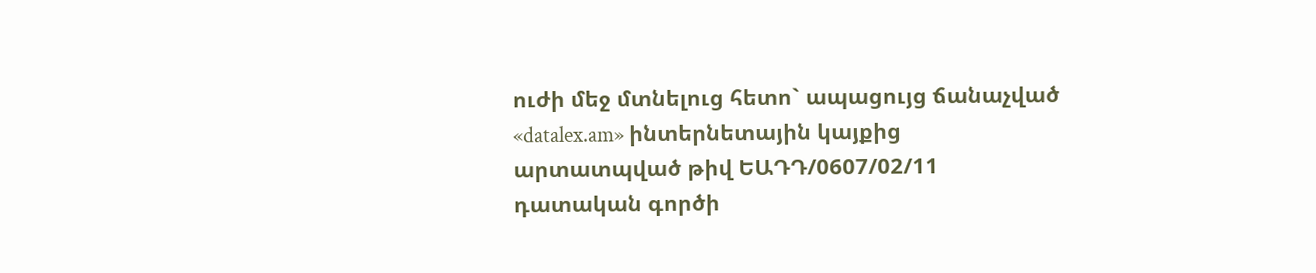ուժի մեջ մտնելուց հետո` ապացույց ճանաչված «datalex.am» ինտերնետային կայքից արտատպված թիվ ԵԱԴԴ/0607/02/11 դատական գործի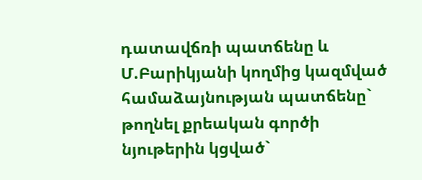դատավճռի պատճենը և Մ.Բարիկյանի կողմից կազմված համաձայնության պատճենը` թողնել քրեական գործի նյութերին կցված`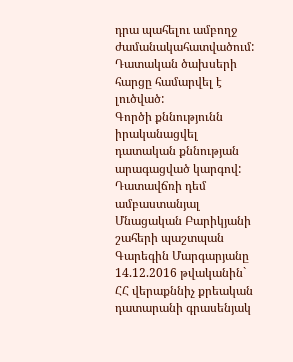դրա պահելու ամբողջ ժամանակահատվածում:
Դատական ծախսերի հարցը համարվել է լուծված:
Գործի քննությունն իրականացվել դատական քննության արագացված կարգով:
Դատավճռի դեմ ամբաստանյալ Մնացական Բարիկյանի շահերի պաշտպան Գարեգին Մարգարյանը 14.12.2016 թվականին` ՀՀ վերաքննիչ քրեական դատարանի գրասենյակ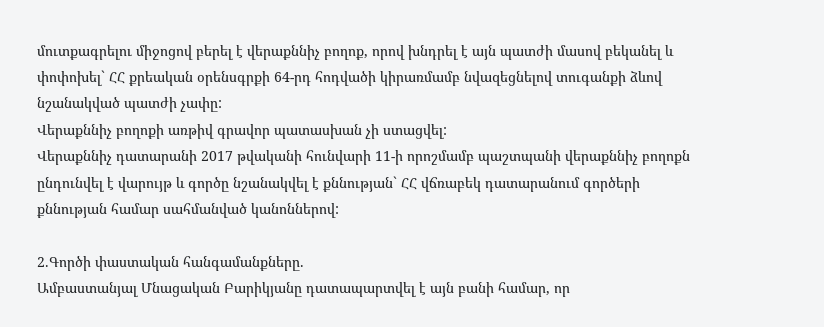մուտքագրելու միջոցով բերել է վերաքննիչ բողոք, որով խնդրել է այն պատժի մասով բեկանել և փոփոխել` ՀՀ քրեական օրենսգրքի 64-րդ հոդվածի կիրառմամբ նվազեցնելով տուգանքի ձևով նշանակված պատժի չափը:
Վերաքննիչ բողոքի առթիվ գրավոր պատասխան չի ստացվել:
Վերաքննիչ դատարանի 2017 թվականի հունվարի 11-ի որոշմամբ պաշտպանի վերաքննիչ բողոքն ընդունվել է վարույթ և գործը նշանակվել է քննության` ՀՀ վճռաբեկ դատարանում գործերի քննության համար սահմանված կանոններով:

2.Գործի փաստական հանգամանքները.
Ամբաստանյալ Մնացական Բարիկյանը դատապարտվել է այն բանի համար, որ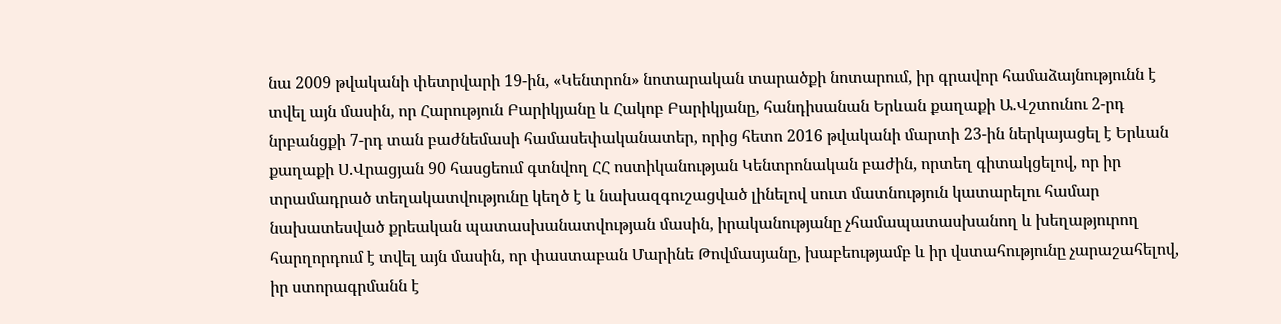նա 2009 թվականի փետրվարի 19-ին, «Կենտրոն» նոտարական տարածքի նոտարում, իր գրավոր համաձայնությունն է տվել այն մասին, որ Հարություն Բարիկյանը և Հակոբ Բարիկյանը, հանդիսանան Երևան քաղաքի Ա.Վշտունու 2-րդ նրբանցքի 7-րդ տան բաժնեմասի համասեփականատեր, որից հետո 2016 թվականի մարտի 23-ին ներկայացել է Երևան քաղաքի Ս.Վրացյան 90 հասցեում գտնվող ՀՀ ոստիկանության Կենտրոնական բաժին, որտեղ գիտակցելով, որ իր տրամադրած տեղակատվությունը կեղծ է և նախազգուշացված լինելով սուտ մատնություն կատարելու համար նախատեսված քրեական պատասխանատվության մասին, իրականությանը չհամապատասխանող և խեղաթյուրող հարղորդում է տվել այն մասին, որ փաստաբան Մարինե Թովմասյանը, խաբեությամբ և իր վստահությունը չարաշահելով, իր ստորագրմանն է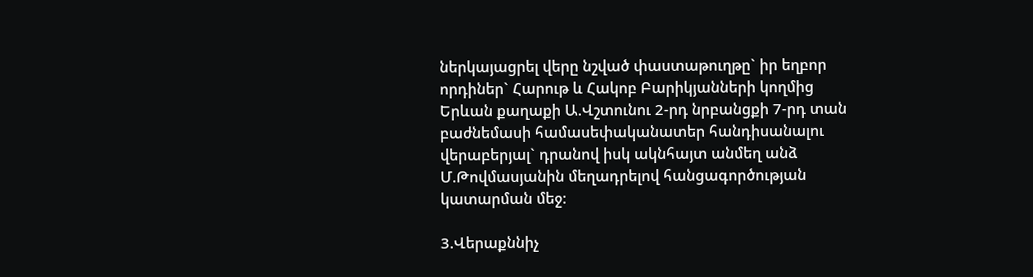ներկայացրել վերը նշված փաստաթուղթը` իր եղբոր որդիներ` Հարութ և Հակոբ Բարիկյանների կողմից Երևան քաղաքի Ա.Վշտունու 2-րդ նրբանցքի 7-րդ տան բաժնեմասի համասեփականատեր հանդիսանալու վերաբերյալ` դրանով իսկ ակնհայտ անմեղ անձ Մ.Թովմասյանին մեղադրելով հանցագործության կատարման մեջ:

3.Վերաքննիչ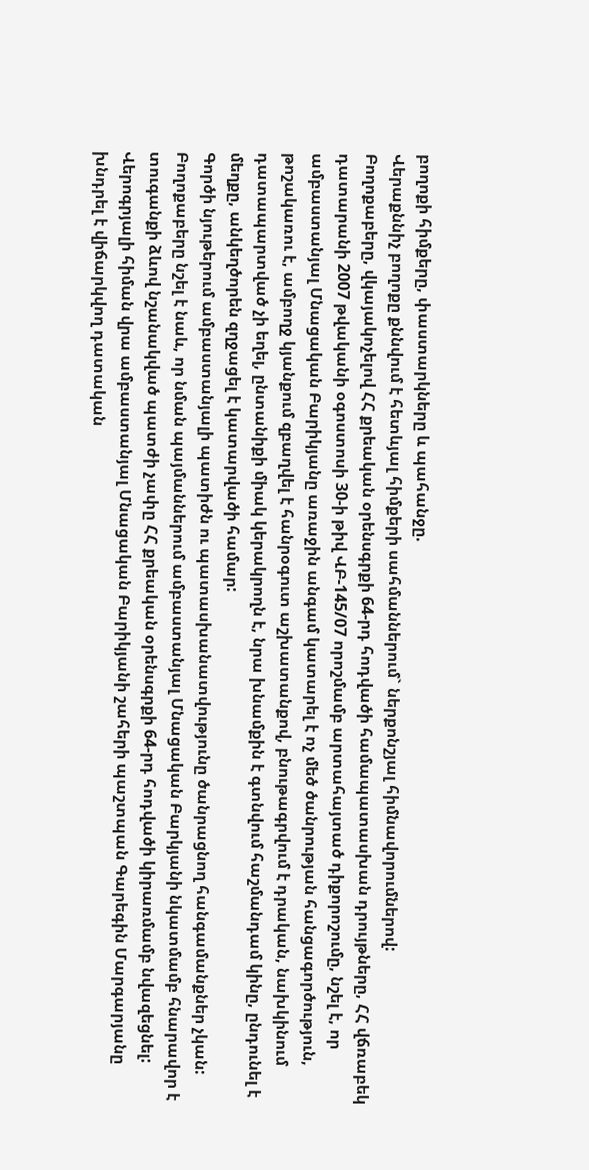բողոքի հիմքերը, փաստարկները և պահանջը.
Վերաքննիչ բողոքը քննվում է հետևյալ հիմքերի սահմաններում` ներքոնշյալ հիմնավորումներով:
Բողոքաբերը, վկայակոչելով ՀՀ քրեական օրենսգրքի 64-րդ հոդվածի համապատասխան դրույթները, ՀՀ վճռաբեկ դատարանի 2007 թվականի օգոստոսի 30-ի թիվ ՎԲ-145/07 որոշմամբ արտահայտած դիքորոշումը, նշել է, որ ամբաստանյալ Մնացական Բարիկյանը առաջին անգամ կատարել է ոչ մեծ ծանրության հանցագործություն, թոշակառու է, ամբողջ կյանքում զբաղվել է հանրօգուտ աշխատանքով, բնութագրվում է դրական, նախկինում դատապարտված չի եղել, ընտանիքի միակ կերակրողն է, նրա խնամքին է գտնվում հաշմանդամ կինը, ընդունել է մեղքը, անկեղծորեն զղջացել է կատարվածի համար:
Գործի նյութերում ամբաստանյալի պատիժն ու պատասխանատվությունը ծանրացնող հանգամանքներ չկան:
Բողոքաբերը նշել է նաև, որ նման պայմաններում ամբաստանյալ Մնացական Բարկյանի նկատմամբ հնարավոր է տուգանքի ձևով նշանակված պատժի չափը ՀՀ քրեական օրենսգրքի 64-րդ հոդվածի կիրառմամբ նվազեցնել:
Վերոգրյալի հիման վրա ամբաստանյալ Մնացական Բարիկյանի շահերի պաշտպան Գարեգին Մարգարյանը խնդրել է վիճարկվող դատական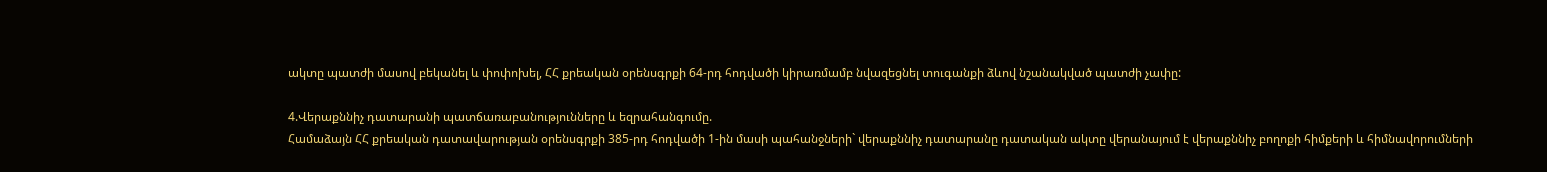ակտը պատժի մասով բեկանել և փոփոխել, ՀՀ քրեական օրենսգրքի 64-րդ հոդվածի կիրառմամբ նվազեցնել տուգանքի ձևով նշանակված պատժի չափը:

4.Վերաքննիչ դատարանի պատճառաբանությունները և եզրահանգումը.
Համաձայն ՀՀ քրեական դատավարության օրենսգրքի 385-րդ հոդվածի 1-ին մասի պահանջների` վերաքննիչ դատարանը դատական ակտը վերանայում է վերաքննիչ բողոքի հիմքերի և հիմնավորումների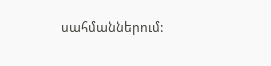սահմաններում: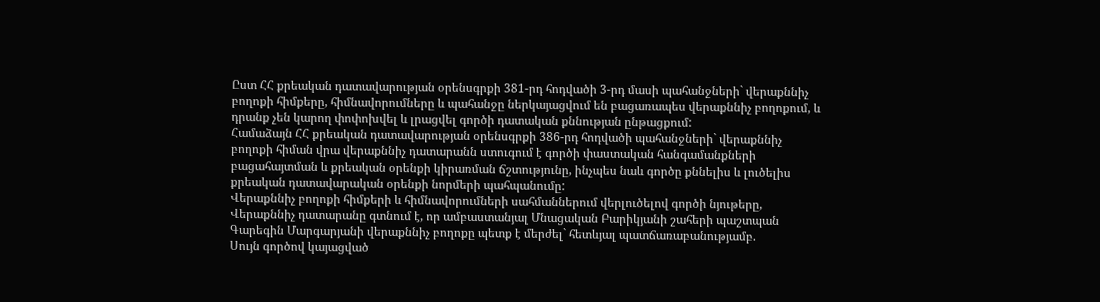Ըստ ՀՀ քրեական դատավարության օրենսգրքի 381-րդ հոդվածի 3-րդ մասի պահանջների` վերաքննիչ բողոքի հիմքերը, հիմնավորումները և պահանջը ներկայացվում են բացառապես վերաքննիչ բողոքում, և դրանք չեն կարող փոփոխվել և լրացվել գործի դատական քննության ընթացքում:
Համաձայն ՀՀ քրեական դատավարության օրենսգրքի 386-րդ հոդվածի պահանջների` վերաքննիչ բողոքի հիման վրա վերաքննիչ դատարանն ստուգում է գործի փաստական հանգամանքների բացահայտման և քրեական օրենքի կիրառման ճշտությունը, ինչպես նաև գործը քննելիս և լուծելիս քրեական դատավարական օրենքի նորմերի պահպանումը:
Վերաքննիչ բողոքի հիմքերի և հիմնավորումների սահմաններում վերլուծելով գործի նյութերը, Վերաքննիչ դատարանը գտնում է, որ ամբաստանյալ Մնացական Բարիկյանի շահերի պաշտպան Գարեգին Մարգարյանի վերաքննիչ բողոքը պետք է մերժել` հետևյալ պատճառաբանությամբ.
Սույն գործով կայացված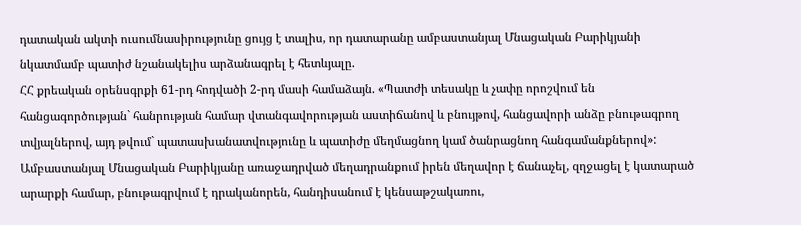դատական ակտի ուսումնասիրությունը ցույց է տալիս, որ դատարանը ամբաստանյալ Մնացական Բարիկյանի նկատմամբ պատիժ նշանակելիս արձանագրել է հետևյալը.
ՀՀ քրեական օրենսգրքի 61-րդ հոդվածի 2-րդ մասի համաձայն. «Պատժի տեսակը և չափը որոշվում են հանցագործության` հանրության համար վտանգավորության աստիճանով և բնույթով, հանցավորի անձը բնութագրող տվյալներով, այդ թվում` պատասխանատվությունը և պատիժը մեղմացնող կամ ծանրացնող հանգամանքներով»:
Ամբաստանյալ Մնացական Բարիկյանը առաջադրված մեղադրանքում իրեն մեղավոր է ճանաչել, զղջացել է կատարած արարքի համար, բնութագրվում է դրականորեն, հանդիսանում է կենսաթշակառու,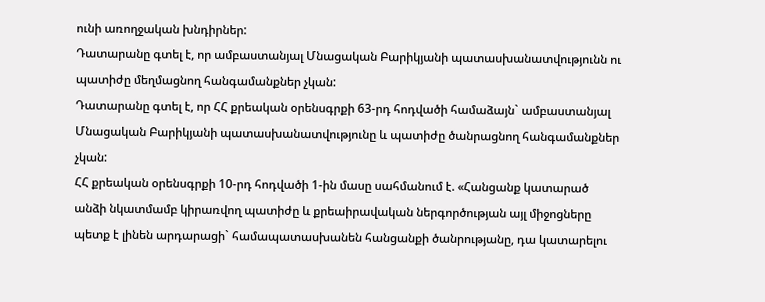ունի առողջական խնդիրներ:
Դատարանը գտել է, որ ամբաստանյալ Մնացական Բարիկյանի պատասխանատվությունն ու պատիժը մեղմացնող հանգամանքներ չկան:
Դատարանը գտել է, որ ՀՀ քրեական օրենսգրքի 63-րդ հոդվածի համաձայն` ամբաստանյալ Մնացական Բարիկյանի պատասխանատվությունը և պատիժը ծանրացնող հանգամանքներ չկան:
ՀՀ քրեական օրենսգրքի 10-րդ հոդվածի 1-ին մասը սահմանում է. «Հանցանք կատարած անձի նկատմամբ կիրառվող պատիժը և քրեաիրավական ներգործության այլ միջոցները պետք է լինեն արդարացի` համապատասխանեն հանցանքի ծանրությանը, դա կատարելու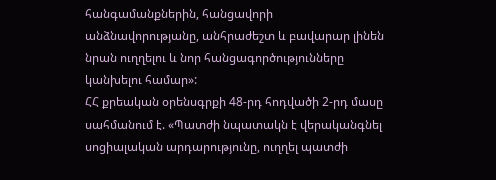հանգամանքներին, հանցավորի անձնավորությանը, անհրաժեշտ և բավարար լինեն նրան ուղղելու և նոր հանցագործությունները կանխելու համար»:
ՀՀ քրեական օրենսգրքի 48-րդ հոդվածի 2-րդ մասը սահմանում է. «Պատժի նպատակն է վերականգնել սոցիալական արդարությունը, ուղղել պատժի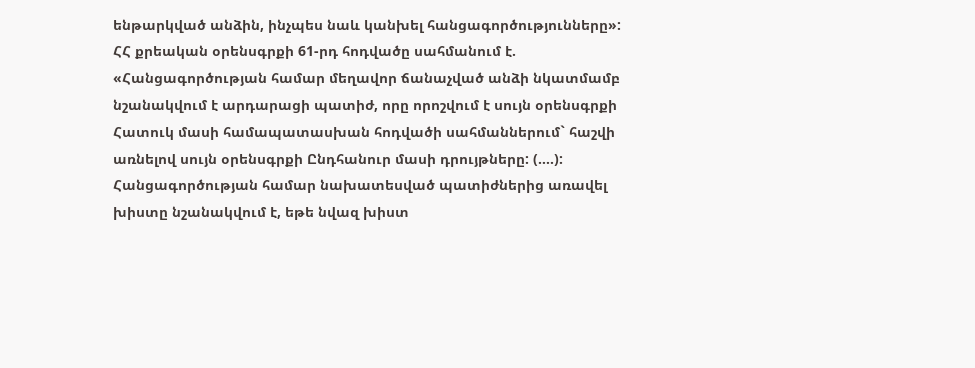ենթարկված անձին, ինչպես նաև կանխել հանցագործությունները»:
ՀՀ քրեական օրենսգրքի 61-րդ հոդվածը սահմանում է. «Հանցագործության համար մեղավոր ճանաչված անձի նկատմամբ նշանակվում է արդարացի պատիժ, որը որոշվում է սույն օրենսգրքի Հատուկ մասի համապատասխան հոդվածի սահմաններում` հաշվի առնելով սույն օրենսգրքի Ընդհանուր մասի դրույթները: (….): Հանցագործության համար նախատեսված պատիժներից առավել խիստը նշանակվում է, եթե նվազ խիստ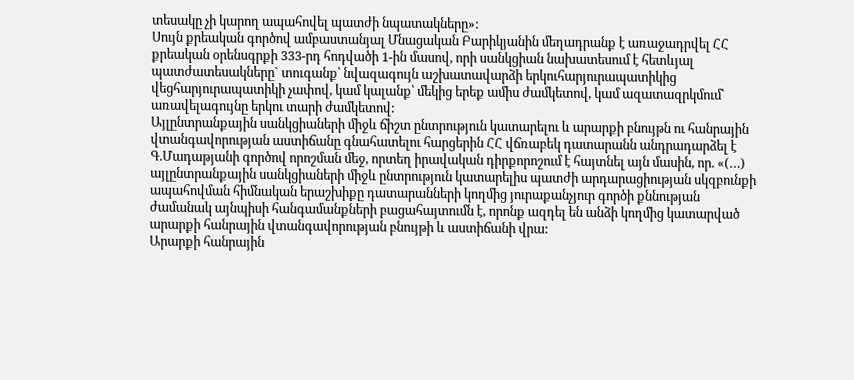տեսակը չի կարող ապահովել պատժի նպատակները»:
Սույն քրեական գործով ամբաստանյալ Մնացական Բարիկյանին մեղադրանք է առաջադրվել ՀՀ քրեական օրենսգրքի 333-րդ հոդվածի 1-ին մասով, որի սանկցիան նախատեսում է հետևյալ պատժատեսակները` տուգանք՝ նվազագույն աշխատավարձի երկուհարյուրապատիկից վեցհարյուրապատիկի չափով, կամ կալանք՝ մեկից երեք ամիս ժամկետով, կամ ազատազրկմում՝ առավելագույնը երկու տարի ժամկետով:
Այլընտրանքային սանկցիաների միջև ճիշտ ընտրություն կատարելու և արարքի բնույթն ու հանրային վտանգավորության աստիճանը գնահատելու հարցերին ՀՀ վճռաբեկ դատարանն անդրադարձել է Գ.Մադաթյանի գործով որոշման մեջ, որտեղ իրավական դիրքորոշում է հայտնել այն մասին, որ. «(…) այլընտրանքային սանկցիաների միջև ընտրություն կատարելիս պատժի արդարացիության սկզբունքի ապահովման հիմնական երաշխիքը դատարանների կողմից յուրաքանչյուր գործի քննության ժամանակ այնպիսի հանգամանքների բացահայտումն է, որոնք ազդել են անձի կողմից կատարված արարքի հանրային վտանգավորության բնույթի և աստիճանի վրա:
Արարքի հանրային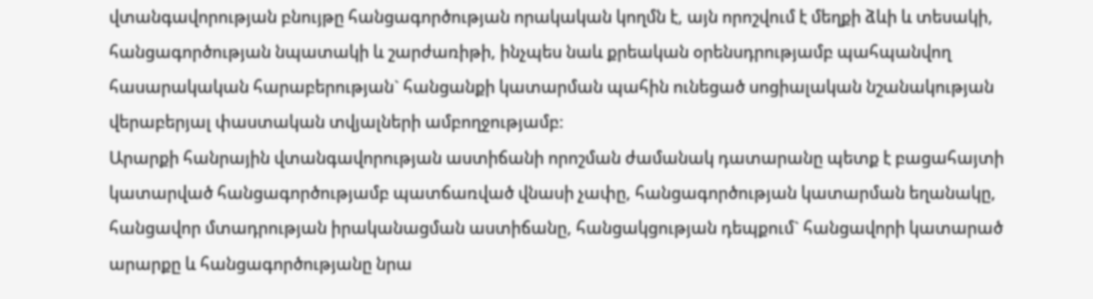վտանգավորության բնույթը հանցագործության որակական կողմն է, այն որոշվում է մեղքի ձևի և տեսակի, հանցագործության նպատակի և շարժառիթի, ինչպես նաև քրեական օրենսդրությամբ պահպանվող հասարակական հարաբերության` հանցանքի կատարման պահին ունեցած սոցիալական նշանակության վերաբերյալ փաստական տվյալների ամբողջությամբ:
Արարքի հանրային վտանգավորության աստիճանի որոշման ժամանակ դատարանը պետք է բացահայտի կատարված հանցագործությամբ պատճառված վնասի չափը, հանցագործության կատարման եղանակը, հանցավոր մտադրության իրականացման աստիճանը, հանցակցության դեպքում` հանցավորի կատարած արարքը և հանցագործությանը նրա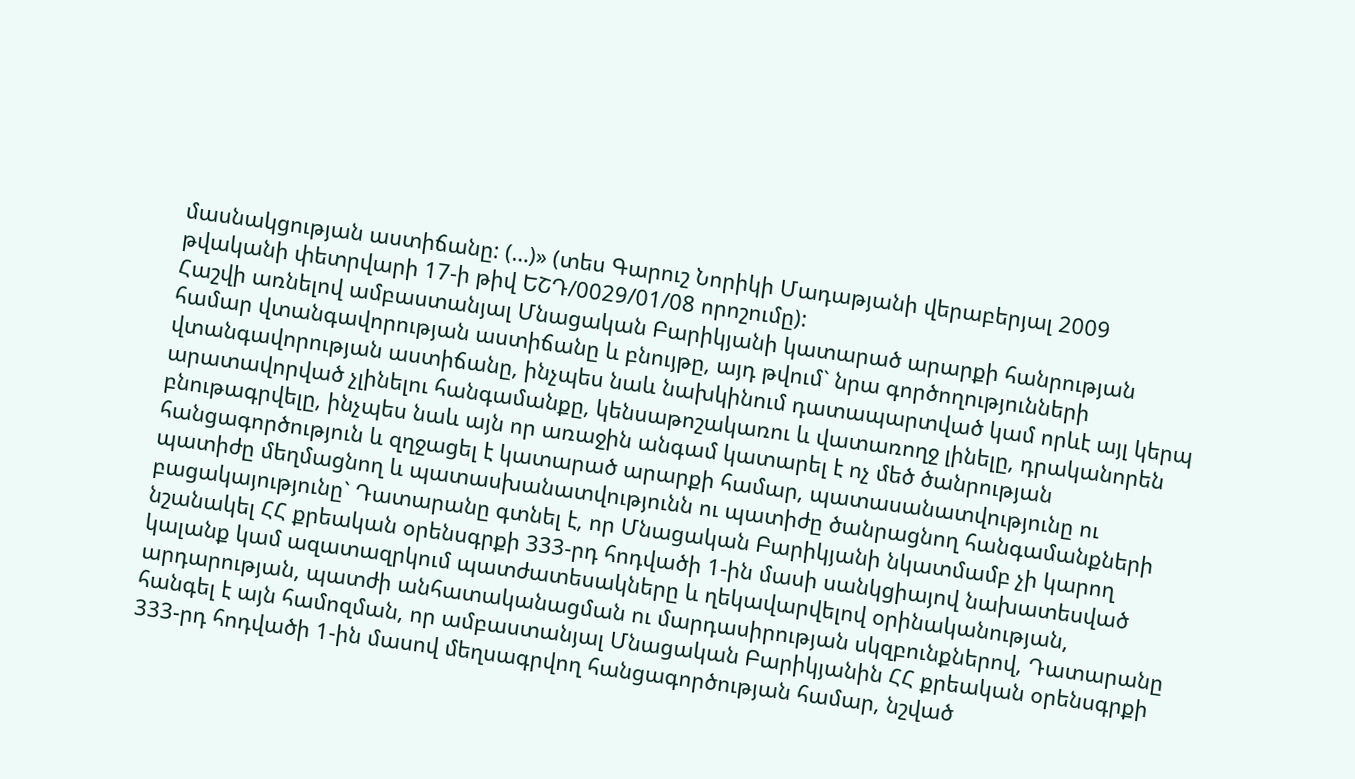մասնակցության աստիճանը: (…)» (տես Գարուշ Նորիկի Մադաթյանի վերաբերյալ 2009 թվականի փետրվարի 17-ի թիվ ԵՇԴ/0029/01/08 որոշումը):
Հաշվի առնելով ամբաստանյալ Մնացական Բարիկյանի կատարած արարքի հանրության համար վտանգավորության աստիճանը և բնույթը, այդ թվում` նրա գործողությունների վտանգավորության աստիճանը, ինչպես նաև նախկինում դատապարտված կամ որևէ այլ կերպ արատավորված չլինելու հանգամանքը, կենսաթոշակառու և վատառողջ լինելը, դրականորեն բնութագրվելը, ինչպես նաև այն որ առաջին անգամ կատարել է ոչ մեծ ծանրության հանցագործություն և զղջացել է կատարած արարքի համար, պատասանատվությունը ու պատիժը մեղմացնող և պատասխանատվությունն ու պատիժը ծանրացնող հանգամանքների բացակայությունը` Դատարանը գտնել է, որ Մնացական Բարիկյանի նկատմամբ չի կարող նշանակել ՀՀ քրեական օրենսգրքի 333-րդ հոդվածի 1-ին մասի սանկցիայով նախատեսված կալանք կամ ազատազրկում պատժատեսակները և ղեկավարվելով օրինականության, արդարության, պատժի անհատականացման ու մարդասիրության սկզբունքներով, Դատարանը հանգել է այն համոզման, որ ամբաստանյալ Մնացական Բարիկյանին ՀՀ քրեական օրենսգրքի 333-րդ հոդվածի 1-ին մասով մեղսագրվող հանցագործության համար, նշված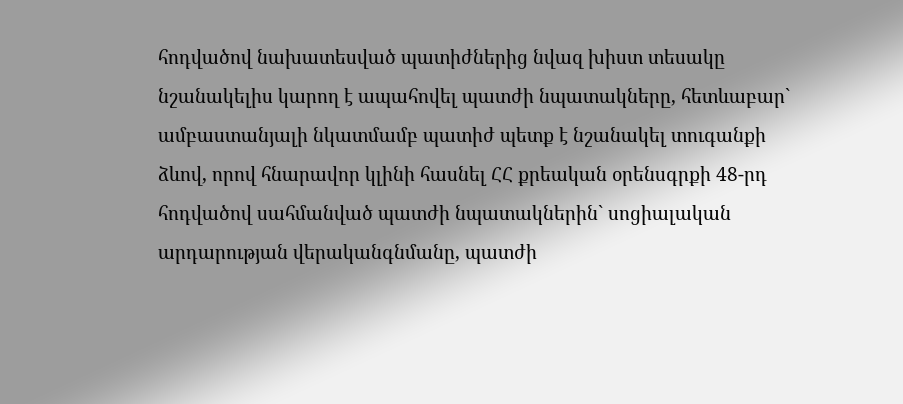հոդվածով նախատեսված պատիժներից նվազ խիստ տեսակը նշանակելիս կարող է ապահովել պատժի նպատակները, հետևաբար` ամբաստանյալի նկատմամբ պատիժ պետք է նշանակել տուգանքի ձևով, որով հնարավոր կլինի հասնել ՀՀ քրեական օրենսգրքի 48-րդ հոդվածով սահմանված պատժի նպատակներին` սոցիալական արդարության վերականգնմանը, պատժի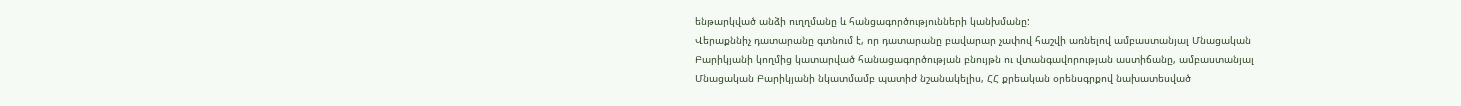ենթարկված անձի ուղղմանը և հանցագործությունների կանխմանը:
Վերաքննիչ դատարանը գտնում է, որ դատարանը բավարար չափով հաշվի առնելով ամբաստանյալ Մնացական Բարիկյանի կողմից կատարված հանացագործության բնույթն ու վտանգավորության աստիճանը, ամբաստանյալ Մնացական Բարիկյանի նկատմամբ պատիժ նշանակելիս, ՀՀ քրեական օրենսգրքով նախատեսված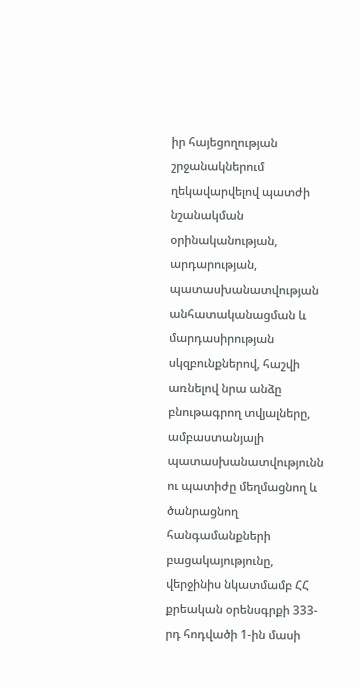իր հայեցողության շրջանակներում ղեկավարվելով պատժի նշանակման օրինականության, արդարության, պատասխանատվության անհատականացման և մարդասիրության սկզբունքներով, հաշվի առնելով նրա անձը բնութագրող տվյալները, ամբաստանյալի պատասխանատվությունն ու պատիժը մեղմացնող և ծանրացնող հանգամանքների բացակայությունը, վերջինիս նկատմամբ ՀՀ քրեական օրենսգրքի 333-րդ հոդվածի 1-ին մասի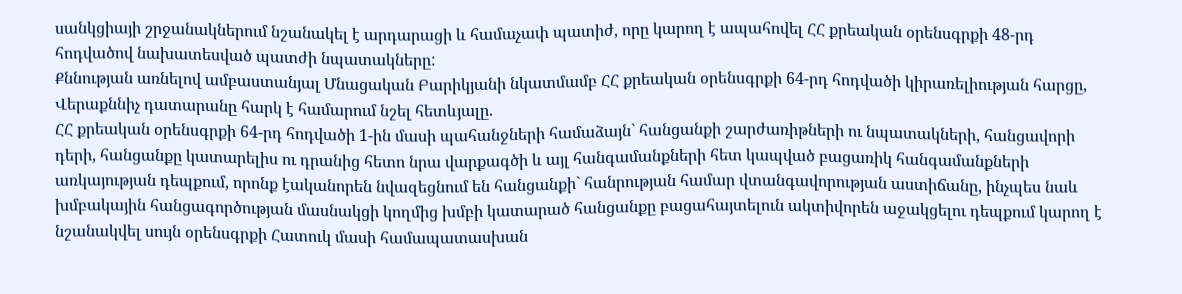սանկցիայի շրջանակներում նշանակել է արդարացի և համաչափ պատիժ, որը կարող է ապահովել ՀՀ քրեական օրենսգրքի 48-րդ հոդվածով նախատեսված պատժի նպատակները:
Քննության առնելով ամբաստանյալ Մնացական Բարիկյանի նկատմամբ ՀՀ քրեական օրենսգրքի 64-րդ հոդվածի կիրառելիության հարցը, Վերաքննիչ դատարանը հարկ է համարում նշել հետևյալը.
ՀՀ քրեական օրենսգրքի 64-րդ հոդվածի 1-ին մասի պահանջների համաձայն` հանցանքի շարժառիթների ու նպատակների, հանցավորի դերի, հանցանքը կատարելիս ու դրանից հետո նրա վարքագծի և այլ հանգամանքների հետ կապված բացառիկ հանգամանքների առկայության դեպքում, որոնք էականորեն նվազեցնում են հանցանքի` հանրության համար վտանգավորության աստիճանը, ինչպես նաև խմբակային հանցագործության մասնակցի կողմից խմբի կատարած հանցանքը բացահայտելուն ակտիվորեն աջակցելու դեպքում կարող է նշանակվել սույն օրենսգրքի Հատուկ մասի համապատասխան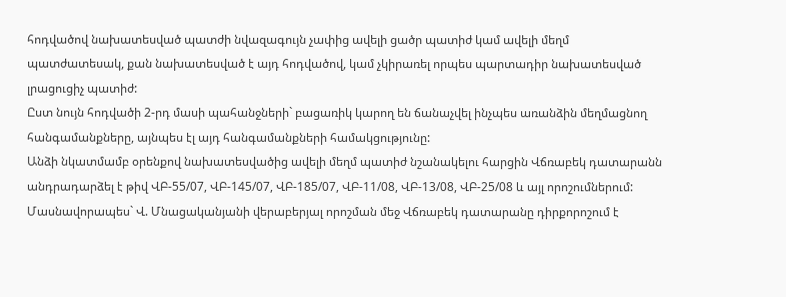հոդվածով նախատեսված պատժի նվազագույն չափից ավելի ցածր պատիժ կամ ավելի մեղմ պատժատեսակ, քան նախատեսված է այդ հոդվածով, կամ չկիրառել որպես պարտադիր նախատեսված լրացուցիչ պատիժ:
Ըստ նույն հոդվածի 2-րդ մասի պահանջների` բացառիկ կարող են ճանաչվել ինչպես առանձին մեղմացնող հանգամանքները, այնպես էլ այդ հանգամանքների համակցությունը:
Անձի նկատմամբ օրենքով նախատեսվածից ավելի մեղմ պատիժ նշանակելու հարցին Վճռաբեկ դատարանն անդրադարձել է թիվ ՎԲ-55/07, ՎԲ-145/07, ՎԲ-185/07, ՎԲ-11/08, ՎԲ-13/08, ՎԲ-25/08 և այլ որոշումներում:
Մասնավորապես` Վ. Մնացականյանի վերաբերյալ որոշման մեջ Վճռաբեկ դատարանը դիրքորոշում է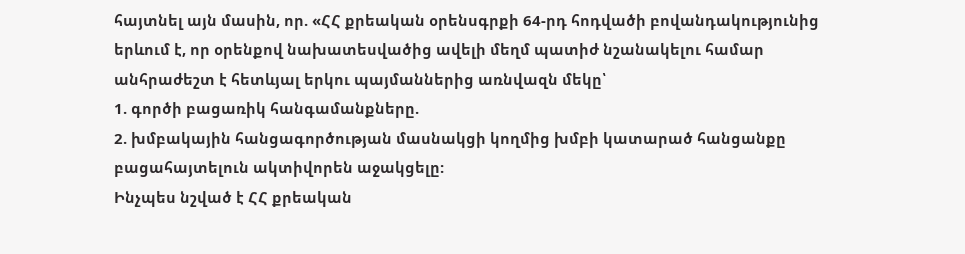հայտնել այն մասին, որ. «ՀՀ քրեական օրենսգրքի 64-րդ հոդվածի բովանդակությունից երևում է, որ օրենքով նախատեսվածից ավելի մեղմ պատիժ նշանակելու համար անհրաժեշտ է հետևյալ երկու պայմաններից առնվազն մեկը՝
1. գործի բացառիկ հանգամանքները.
2. խմբակային հանցագործության մասնակցի կողմից խմբի կատարած հանցանքը բացահայտելուն ակտիվորեն աջակցելը:
Ինչպես նշված է ՀՀ քրեական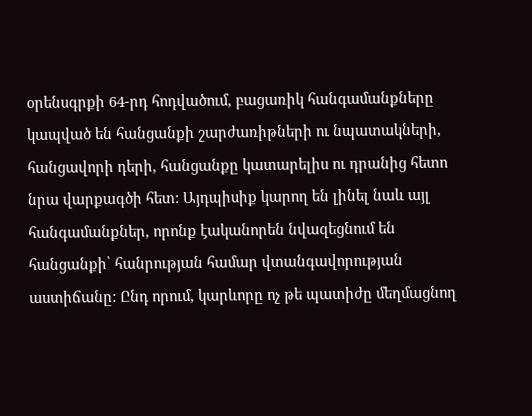օրենսգրքի 64-րդ հոդվածում, բացառիկ հանգամանքները կապված են հանցանքի շարժառիթների ու նպատակների, հանցավորի դերի, հանցանքը կատարելիս ու դրանից հետո նրա վարքագծի հետ: Այդպիսիք կարող են լինել նաև այլ հանգամանքներ, որոնք էականորեն նվազեցնում են հանցանքի՝ հանրության համար վտանգավորության աստիճանը: Ընդ որում, կարևորը ոչ թե պատիժը մեղմացնող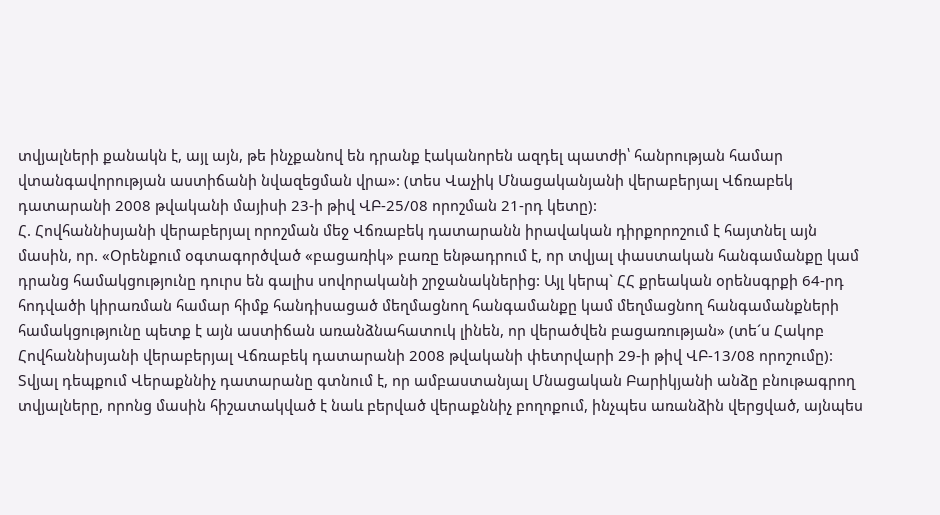տվյալների քանակն է, այլ այն, թե ինչքանով են դրանք էականորեն ազդել պատժի՝ հանրության համար վտանգավորության աստիճանի նվազեցման վրա»: (տես Վաչիկ Մնացականյանի վերաբերյալ Վճռաբեկ դատարանի 2008 թվականի մայիսի 23-ի թիվ ՎԲ-25/08 որոշման 21-րդ կետը):
Հ. Հովհաննիսյանի վերաբերյալ որոշման մեջ Վճռաբեկ դատարանն իրավական դիրքորոշում է հայտնել այն մասին, որ. «Օրենքում օգտագործված «բացառիկ» բառը ենթադրում է, որ տվյալ փաստական հանգամանքը կամ դրանց համակցությունը դուրս են գալիս սովորականի շրջանակներից: Այլ կերպ` ՀՀ քրեական օրենսգրքի 64-րդ հոդվածի կիրառման համար հիմք հանդիսացած մեղմացնող հանգամանքը կամ մեղմացնող հանգամանքների համակցությունը պետք է այն աստիճան առանձնահատուկ լինեն, որ վերածվեն բացառության» (տե´ս Հակոբ Հովհաննիսյանի վերաբերյալ Վճռաբեկ դատարանի 2008 թվականի փետրվարի 29-ի թիվ ՎԲ-13/08 որոշումը):
Տվյալ դեպքում Վերաքննիչ դատարանը գտնում է, որ ամբաստանյալ Մնացական Բարիկյանի անձը բնութագրող տվյալները, որոնց մասին հիշատակված է նաև բերված վերաքննիչ բողոքում, ինչպես առանձին վերցված, այնպես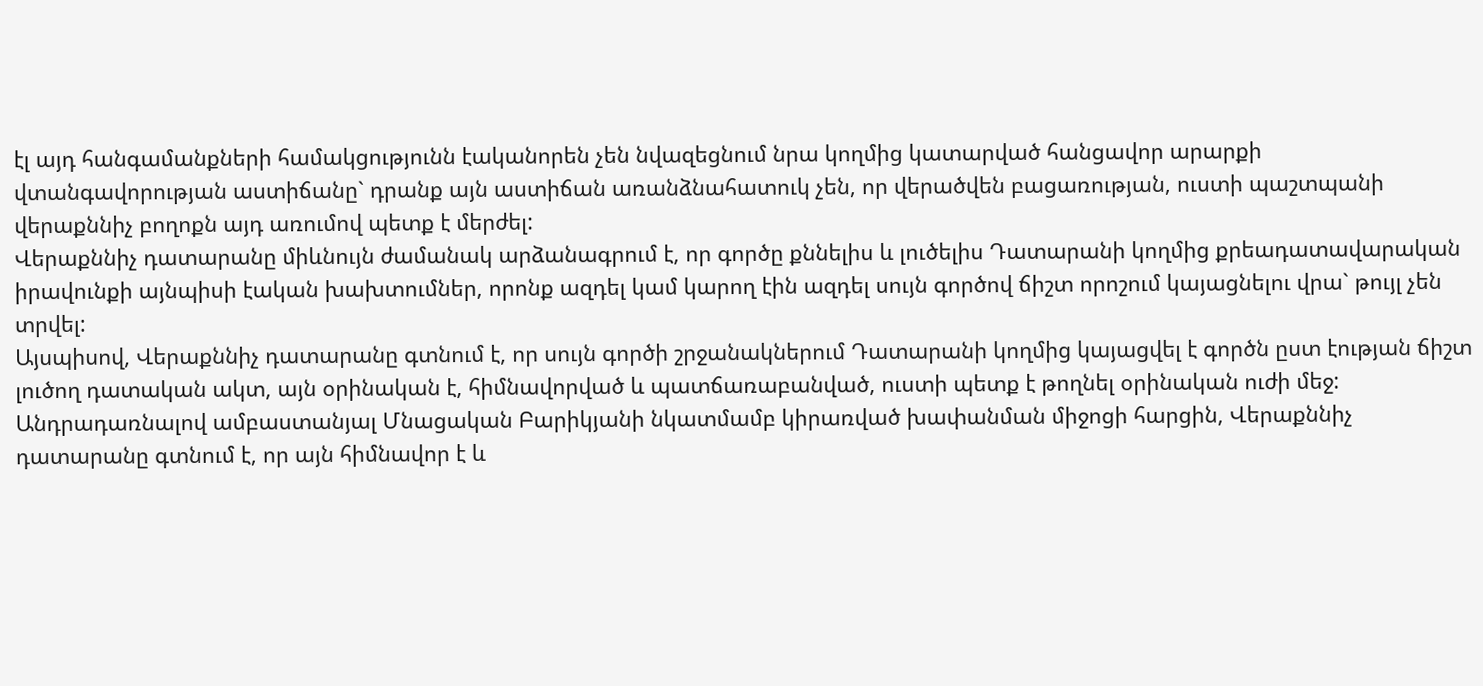էլ այդ հանգամանքների համակցությունն էականորեն չեն նվազեցնում նրա կողմից կատարված հանցավոր արարքի վտանգավորության աստիճանը` դրանք այն աստիճան առանձնահատուկ չեն, որ վերածվեն բացառության, ուստի պաշտպանի վերաքննիչ բողոքն այդ առումով պետք է մերժել:
Վերաքննիչ դատարանը միևնույն ժամանակ արձանագրում է, որ գործը քննելիս և լուծելիս Դատարանի կողմից քրեադատավարական իրավունքի այնպիսի էական խախտումներ, որոնք ազդել կամ կարող էին ազդել սույն գործով ճիշտ որոշում կայացնելու վրա` թույլ չեն տրվել:
Այսպիսով, Վերաքննիչ դատարանը գտնում է, որ սույն գործի շրջանակներում Դատարանի կողմից կայացվել է գործն ըստ էության ճիշտ լուծող դատական ակտ, այն օրինական է, հիմնավորված և պատճառաբանված, ուստի պետք է թողնել օրինական ուժի մեջ:
Անդրադառնալով ամբաստանյալ Մնացական Բարիկյանի նկատմամբ կիրառված խափանման միջոցի հարցին, Վերաքննիչ դատարանը գտնում է, որ այն հիմնավոր է և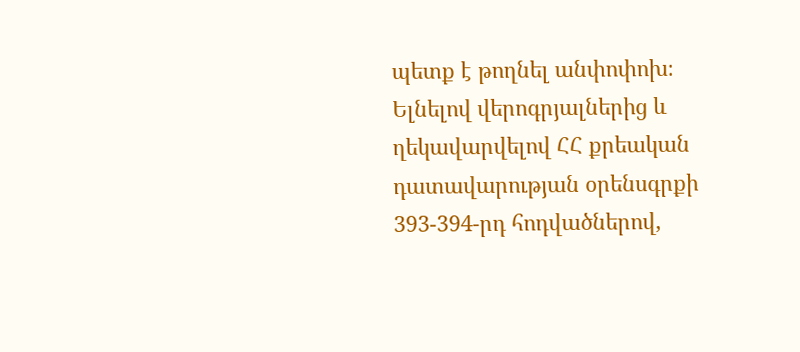պետք է թողնել անփոփոխ։
Ելնելով վերոգրյալներից և ղեկավարվելով ՀՀ քրեական դատավարության օրենսգրքի 393-394-րդ հոդվածներով,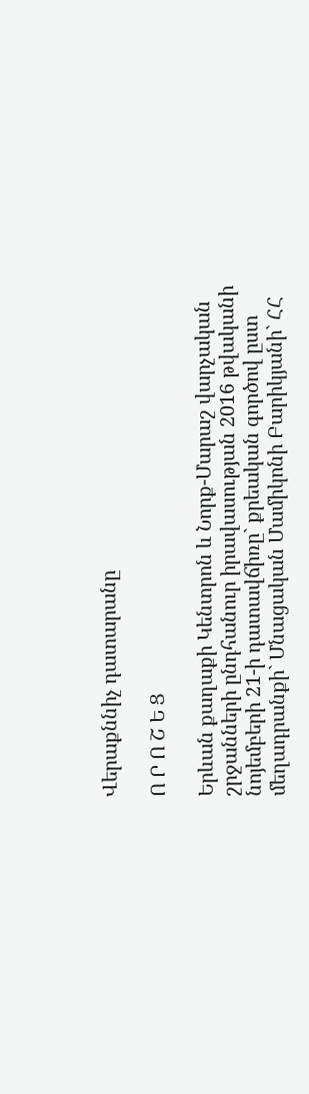Վերաքննիչ դատարանը

Ո Ր Ո Շ Ե Ց

Երևան քաղաքի Կենտրոն և Նորք-Մարաշ վարչական շրջանների ընդհանուր իրավասության 2016 թվականի նոյեմբերի 21-ի դատավճիռը` քրեական գործով ըստ մեղադրանքի` Մնացական Մամիկոնի Բարիկյանի` ՀՀ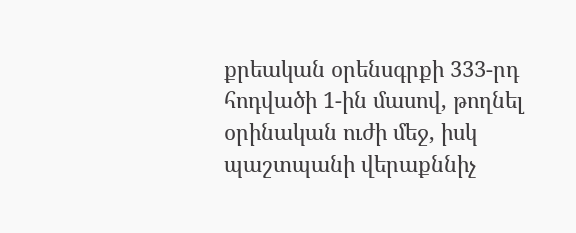քրեական օրենսգրքի 333-րդ հոդվածի 1-ին մասով, թողնել օրինական ուժի մեջ, իսկ պաշտպանի վերաքննիչ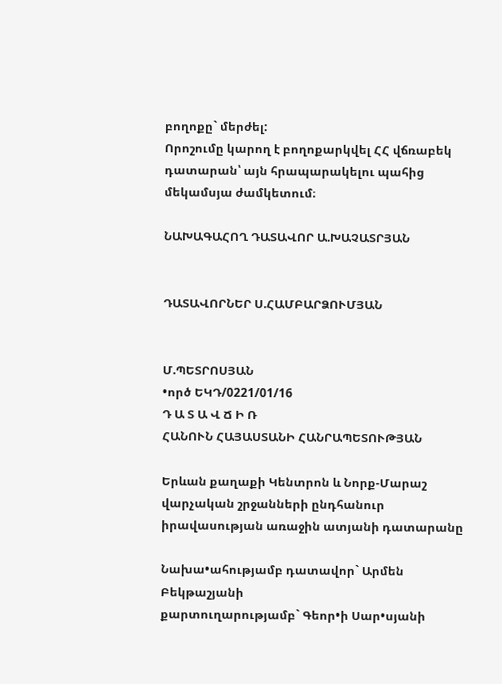բողոքը` մերժել:
Որոշումը կարող է բողոքարկվել ՀՀ վճռաբեկ դատարան՝ այն հրապարակելու պահից մեկամսյա ժամկետում։

ՆԱԽԱԳԱՀՈՂ ԴԱՏԱՎՈՐ Ա.ԽԱՉԱՏՐՅԱՆ


ԴԱՏԱՎՈՐՆԵՐ Ս.ՀԱՄԲԱՐՁՈՒՄՅԱՆ


Մ.ՊԵՏՐՈՍՅԱՆ
•ործ ԵԿԴ/0221/01/16
Դ Ա Տ Ա Վ Ճ Ի Ռ
ՀԱՆՈՒՆ ՀԱՅԱՍՏԱՆԻ ՀԱՆՐԱՊԵՏՈՒԹՅԱՆ

Երևան քաղաքի Կենտրոն և Նորք-Մարաշ վարչական շրջանների ընդհանուր իրավասության առաջին ատյանի դատարանը

Նախա•ահությամբ դատավոր` Արմեն Բեկթաշյանի
քարտուղարությամբ` Գեոր•ի Սար•սյանի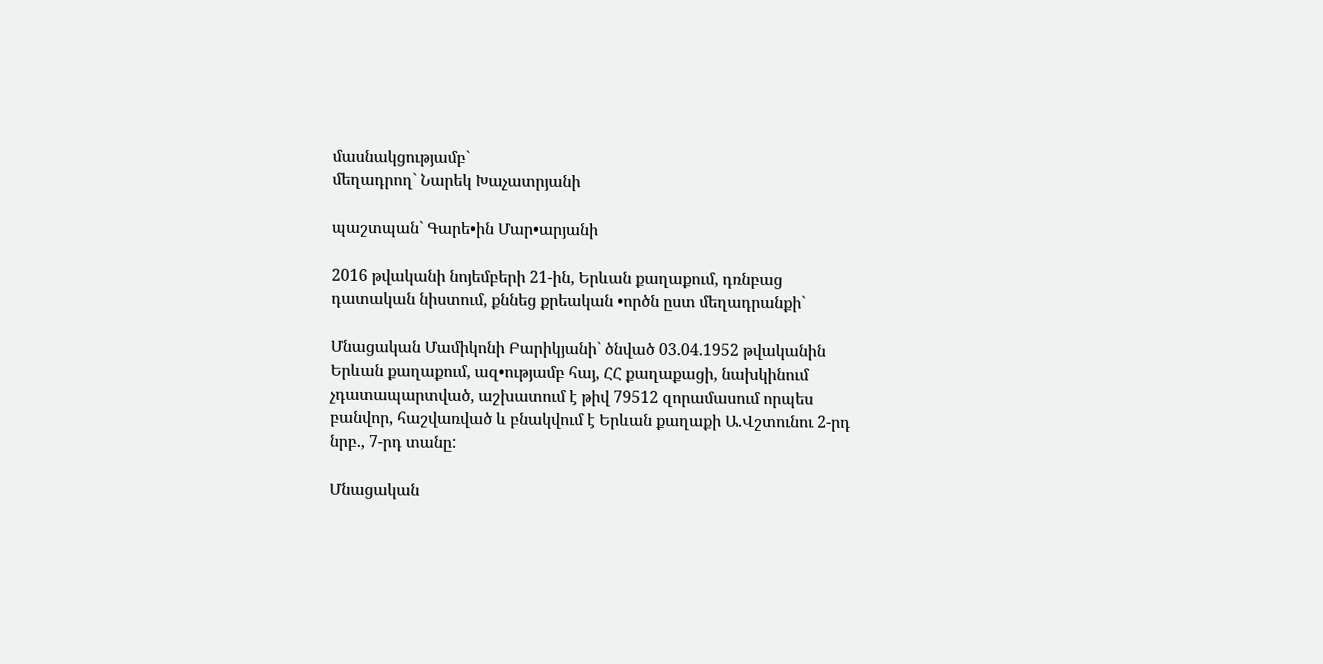մասնակցությամբ`
մեղադրող` Նարեկ Խաչատրյանի

պաշտպան` Գարե•ին Մար•արյանի

2016 թվականի նոյեմբերի 21-ին, Երևան քաղաքում, դռնբաց դատական նիստում, քննեց քրեական •ործն ըստ մեղադրանքի`

Մնացական Մամիկոնի Բարիկյանի` ծնված 03.04.1952 թվականին Երևան քաղաքում, ազ•ությամբ հայ, ՀՀ քաղաքացի, նախկինում չդատապարտված, աշխատում է թիվ 79512 զորամասում որպես բանվոր, հաշվառված և բնակվում է Երևան քաղաքի Ա.Վշտունու 2-րդ նրբ., 7-րդ տանը:

Մնացական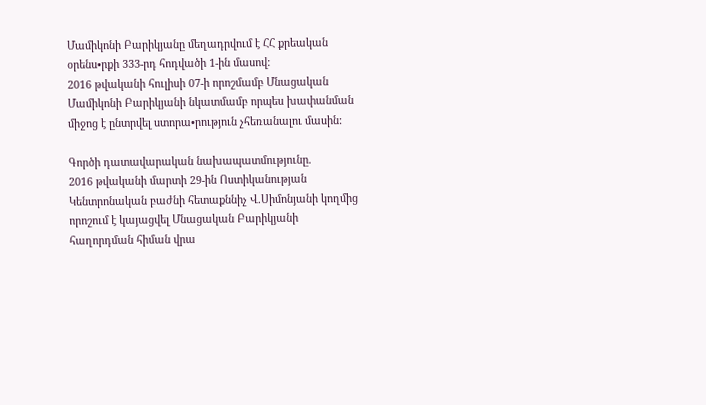Մամիկոնի Բարիկյանը մեղադրվում է ՀՀ քրեական օրենս•րքի 333-րդ հոդվածի 1-ին մասով:
2016 թվականի հուլիսի 07-ի որոշմամբ Մնացական Մամիկոնի Բարիկյանի նկատմամբ որպես խափանման միջոց է ընտրվել ստորա•րություն չհեռանալու մասին:

Գործի դատավարական նախապատմությունը.
2016 թվականի մարտի 29-ին Ոստիկանության Կենտրոնական բաժնի հետաքննիչ Վ.Սիմոնյանի կողմից որոշում է կայացվել Մնացական Բարիկյանի հաղորդման հիման վրա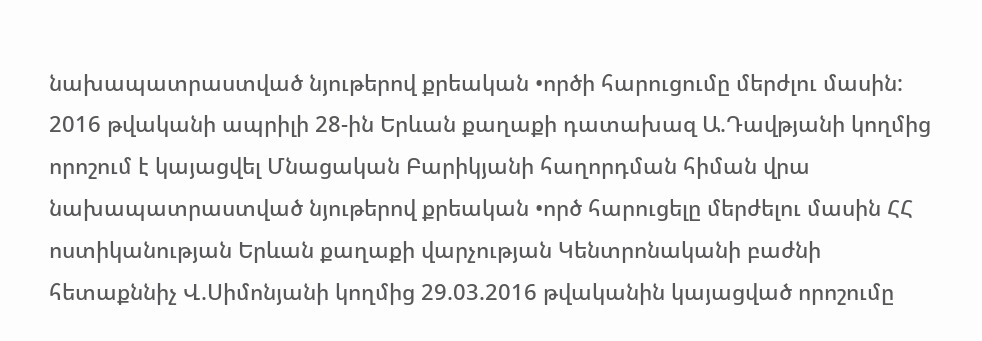նախապատրաստված նյութերով քրեական •ործի հարուցումը մերժլու մասին:
2016 թվականի ապրիլի 28-ին Երևան քաղաքի դատախազ Ա.Դավթյանի կողմից որոշում է կայացվել Մնացական Բարիկյանի հաղորդման հիման վրա նախապատրաստված նյութերով քրեական •ործ հարուցելը մերժելու մասին ՀՀ ոստիկանության Երևան քաղաքի վարչության Կենտրոնականի բաժնի հետաքննիչ Վ.Սիմոնյանի կողմից 29.03.2016 թվականին կայացված որոշումը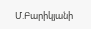Մ.Բարիկյանի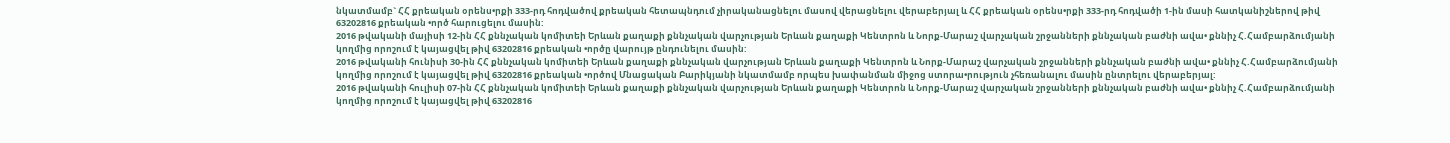նկատմամբ` ՀՀ քրեական օրենս•րքի 333-րդ հոդվածով քրեական հետապնդում չիրականացնելու մասով վերացնելու վերաբերյալ և ՀՀ քրեական օրենս•րքի 333-րդ հոդվածի 1-ին մասի հատկանիշներով թիվ 63202816 քրեական •ործ հարուցելու մասին:
2016 թվականի մայիսի 12-ին ՀՀ քննչական կոմիտեի Երևան քաղաքի քննչական վարչության Երևան քաղաքի Կենտրոն և Նորք-Մարաշ վարչական շրջանների քննչական բաժնի ավա• քննիչ Հ.Համբարձումյանի կողմից որոշում է կայացվել թիվ 63202816 քրեական •ործը վարույթ ընդունելու մասին:
2016 թվականի հունիսի 30-ին ՀՀ քննչական կոմիտեի Երևան քաղաքի քննչական վարչության Երևան քաղաքի Կենտրոն և Նորք-Մարաշ վարչական շրջանների քննչական բաժնի ավա• քննիչ Հ.Համբարձումյանի կողմից որոշում է կայացվել թիվ 63202816 քրեական •ործով Մնացական Բարիկյանի նկատմամբ որպես խափանման միջոց ստորա•րություն չհեռանալու մասին ընտրելու վերաբերյալ:
2016 թվականի հուլիսի 07-ին ՀՀ քննչական կոմիտեի Երևան քաղաքի քննչական վարչության Երևան քաղաքի Կենտրոն և Նորք-Մարաշ վարչական շրջանների քննչական բաժնի ավա• քննիչ Հ.Համբարձումյանի կողմից որոշում է կայացվել թիվ 63202816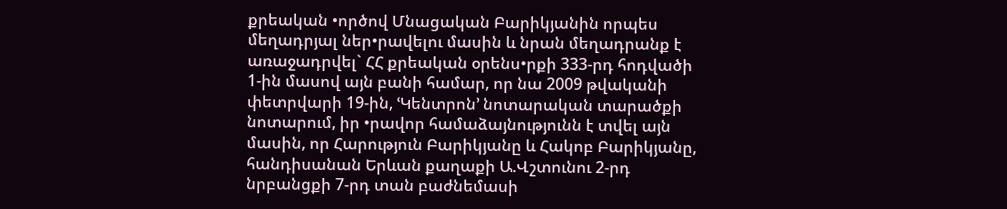քրեական •ործով Մնացական Բարիկյանին որպես մեղադրյալ ներ•րավելու մասին և նրան մեղադրանք է առաջադրվել` ՀՀ քրեական օրենս•րքի 333-րդ հոդվածի 1-ին մասով այն բանի համար, որ նա 2009 թվականի փետրվարի 19-ին, ՙԿենտրոն՚ նոտարական տարածքի նոտարում, իր •րավոր համաձայնությունն է տվել այն մասին, որ Հարություն Բարիկյանը և Հակոբ Բարիկյանը, հանդիսանան Երևան քաղաքի Ա.Վշտունու 2-րդ նրբանցքի 7-րդ տան բաժնեմասի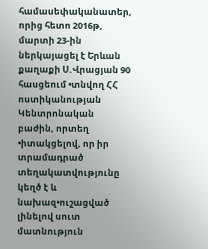համասեփականատեր, որից հետո 2016թ, մարտի 23-ին ներկայացել է Երևան քաղաքի Ս.Վրացյան 90 հասցեում •տնվող ՀՀ ոստիկանության Կենտրոնական բաժին, որտեղ •իտակցելով, որ իր տրամադրած տեղակատվությունը կեղծ է և նախազ•ուշացված լինելով սուտ մատնություն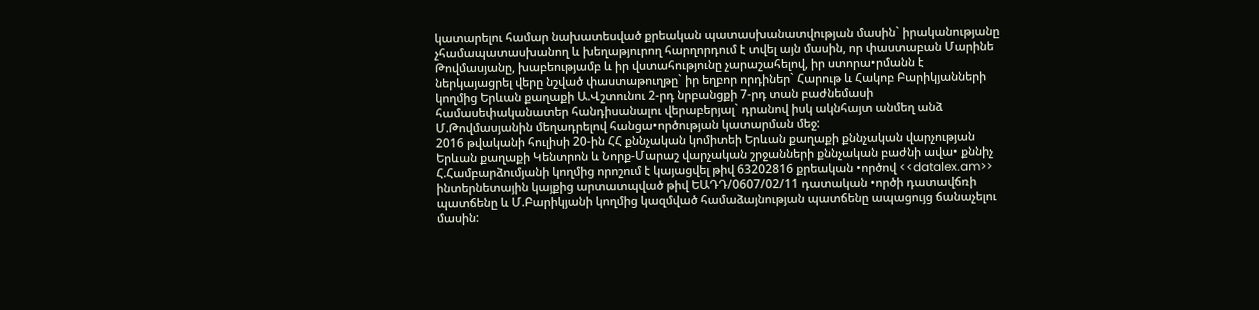կատարելու համար նախատեսված քրեական պատասխանատվության մասին` իրականությանը չհամապատասխանող և խեղաթյուրող հարղորդում է տվել այն մասին, որ փաստաբան Մարինե Թովմասյանը, խաբեությամբ և իր վստահությունը չարաշահելով, իր ստորա•րմանն է ներկայացրել վերը նշված փաստաթուղթը` իր եղբոր որդիներ` Հարութ և Հակոբ Բարիկյանների կողմից Երևան քաղաքի Ա.Վշտունու 2-րդ նրբանցքի 7-րդ տան բաժնեմասի համասեփականատեր հանդիսանալու վերաբերյալ` դրանով իսկ ակնհայտ անմեղ անձ Մ.Թովմասյանին մեղադրելով հանցա•ործության կատարման մեջ:
2016 թվականի հուլիսի 20-ին ՀՀ քննչական կոմիտեի Երևան քաղաքի քննչական վարչության Երևան քաղաքի Կենտրոն և Նորք-Մարաշ վարչական շրջանների քննչական բաժնի ավա• քննիչ Հ.Համբարձումյանի կողմից որոշում է կայացվել թիվ 63202816 քրեական •ործով <<datalex.am>> ինտերնետային կայքից արտատպված թիվ ԵԱԴԴ/0607/02/11 դատական •ործի դատավճռի պատճենը և Մ.Բարիկյանի կողմից կազմված համաձայնության պատճենը ապացույց ճանաչելու մասին: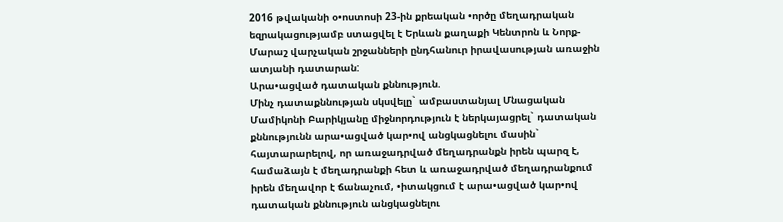2016 թվականի օ•ոստոսի 23-ին քրեական •ործը մեղադրական եզրակացությամբ ստացվել է Երևան քաղաքի Կենտրոն և Նորք-Մարաշ վարչական շրջանների ընդհանուր իրավասության առաջին ատյանի դատարան:
Արա•ացված դատական քննություն.
Մինչ դատաքննության սկսվելը` ամբաստանյալ Մնացական Մամիկոնի Բարիկյանը միջնորդություն է ներկայացրել` դատական քննությունն արա•ացված կար•ով անցկացնելու մասին` հայտարարելով, որ առաջադրված մեղադրանքն իրեն պարզ է, համաձայն է մեղադրանքի հետ և առաջադրված մեղադրանքում իրեն մեղավոր է ճանաչում, •իտակցում է արա•ացված կար•ով դատական քննություն անցկացնելու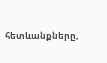հետևանքները,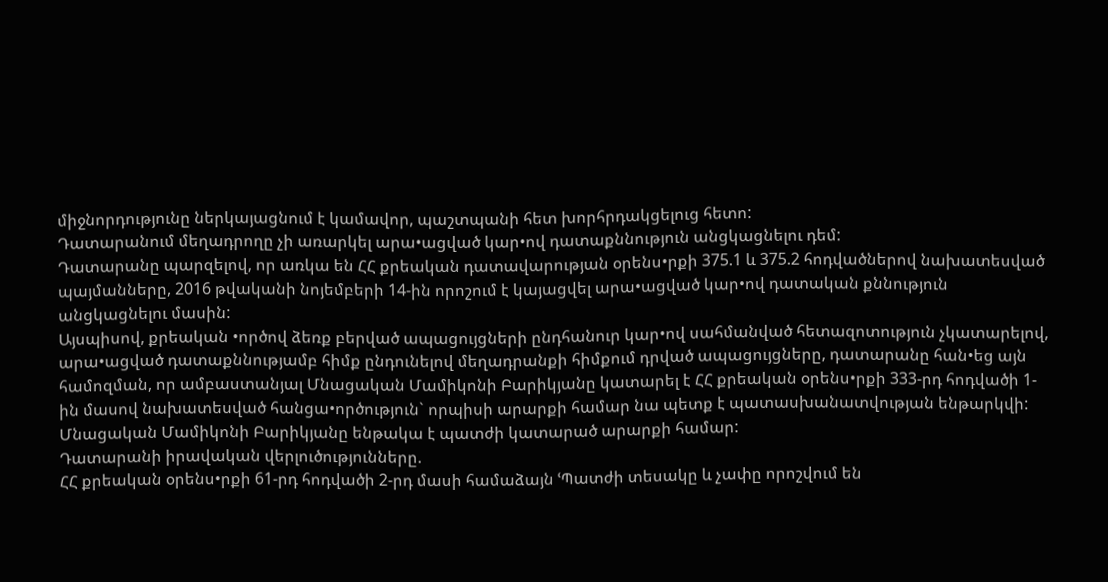միջնորդությունը ներկայացնում է կամավոր, պաշտպանի հետ խորհրդակցելուց հետո:
Դատարանում մեղադրողը չի առարկել արա•ացված կար•ով դատաքննություն անցկացնելու դեմ:
Դատարանը պարզելով, որ առկա են ՀՀ քրեական դատավարության օրենս•րքի 375.1 և 375.2 հոդվածներով նախատեսված պայմանները, 2016 թվականի նոյեմբերի 14-ին որոշում է կայացվել արա•ացված կար•ով դատական քննություն անցկացնելու մասին:
Այսպիսով, քրեական •ործով ձեռք բերված ապացույցների ընդհանուր կար•ով սահմանված հետազոտություն չկատարելով, արա•ացված դատաքննությամբ հիմք ընդունելով մեղադրանքի հիմքում դրված ապացույցները, դատարանը հան•եց այն համոզման, որ ամբաստանյալ Մնացական Մամիկոնի Բարիկյանը կատարել է ՀՀ քրեական օրենս•րքի 333-րդ հոդվածի 1-ին մասով նախատեսված հանցա•ործություն` որպիսի արարքի համար նա պետք է պատասխանատվության ենթարկվի:
Մնացական Մամիկոնի Բարիկյանը ենթակա է պատժի կատարած արարքի համար:
Դատարանի իրավական վերլուծությունները.
ՀՀ քրեական օրենս•րքի 61-րդ հոդվածի 2-րդ մասի համաձայն ՙՊատժի տեսակը և չափը որոշվում են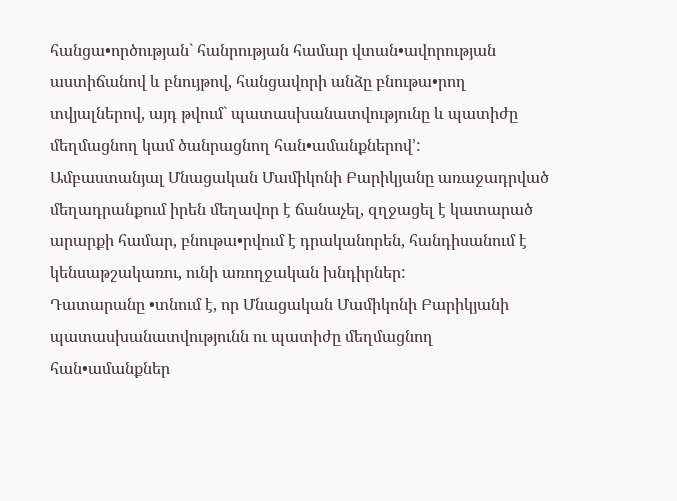հանցա•ործության` հանրության համար վտան•ավորության աստիճանով և բնույթով, հանցավորի անձը բնութա•րող տվյալներով, այդ թվում` պատասխանատվությունը և պատիժը մեղմացնող կամ ծանրացնող հան•ամանքներով՚:
Ամբաստանյալ Մնացական Մամիկոնի Բարիկյանը առաջադրված մեղադրանքում իրեն մեղավոր է ճանաչել, զղջացել է կատարած արարքի համար, բնութա•րվում է դրականորեն, հանդիսանում է կենսաթշակառու, ունի առողջական խնդիրներ:
Դատարանը •տնում է, որ Մնացական Մամիկոնի Բարիկյանի պատասխանատվությունն ու պատիժը մեղմացնող հան•ամանքներ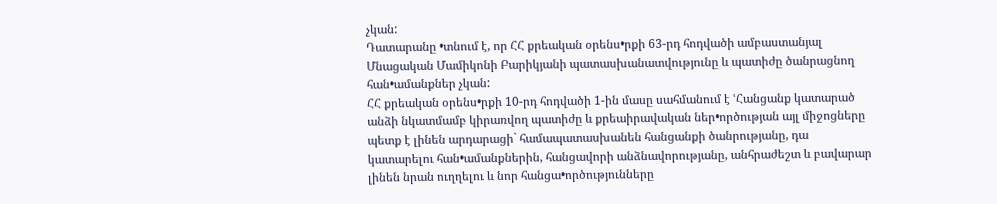չկան:
Դատարանը •տնում է, որ ՀՀ քրեական օրենս•րքի 63-րդ հոդվածի ամբաստանյալ Մնացական Մամիկոնի Բարիկյանի պատասխանատվությունը և պատիժը ծանրացնող հան•ամանքներ չկան:
ՀՀ քրեական օրենս•րքի 10-րդ հոդվածի 1-ին մասը սահմանում է ՙՀանցանք կատարած անձի նկատմամբ կիրառվող պատիժը և քրեաիրավական ներ•ործության այլ միջոցները պետք է լինեն արդարացի` համապատասխանեն հանցանքի ծանրությանը, դա կատարելու հան•ամանքներին, հանցավորի անձնավորությանը, անհրաժեշտ և բավարար լինեն նրան ուղղելու և նոր հանցա•ործությունները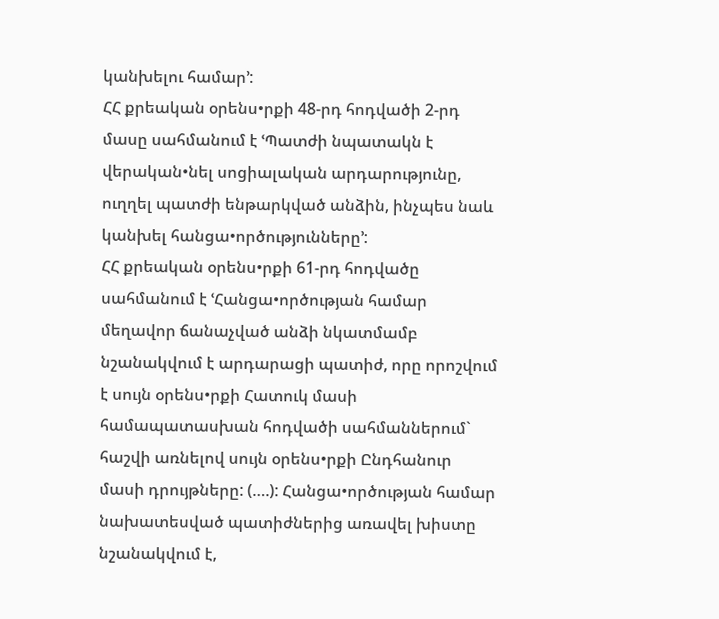կանխելու համար՚:
ՀՀ քրեական օրենս•րքի 48-րդ հոդվածի 2-րդ մասը սահմանում է ՙՊատժի նպատակն է վերական•նել սոցիալական արդարությունը, ուղղել պատժի ենթարկված անձին, ինչպես նաև կանխել հանցա•ործությունները՚:
ՀՀ քրեական օրենս•րքի 61-րդ հոդվածը սահմանում է ՙՀանցա•ործության համար մեղավոր ճանաչված անձի նկատմամբ նշանակվում է արդարացի պատիժ, որը որոշվում է սույն օրենս•րքի Հատուկ մասի համապատասխան հոդվածի սահմաններում` հաշվի առնելով սույն օրենս•րքի Ընդհանուր մասի դրույթները: (….): Հանցա•ործության համար նախատեսված պատիժներից առավել խիստը նշանակվում է,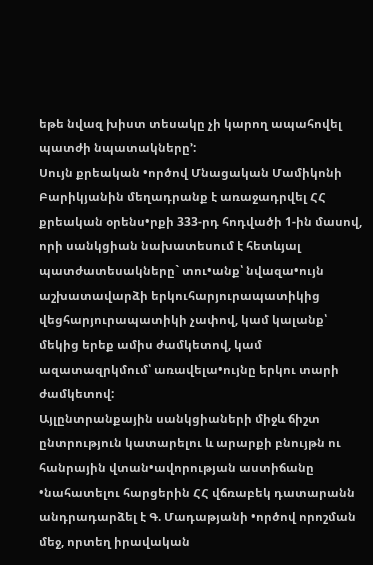եթե նվազ խիստ տեսակը չի կարող ապահովել պատժի նպատակները՚:
Սույն քրեական •ործով Մնացական Մամիկոնի Բարիկյանին մեղադրանք է առաջադրվել ՀՀ քրեական օրենս•րքի 333-րդ հոդվածի 1-ին մասով, որի սանկցիան նախատեսում է հետևյալ պատժատեսակները` տու•անք՝ նվազա•ույն աշխատավարձի երկուհարյուրապատիկից վեցհարյուրապատիկի չափով, կամ կալանք՝ մեկից երեք ամիս ժամկետով, կամ ազատազրկմում՝ առավելա•ույնը երկու տարի ժամկետով:
Այլընտրանքային սանկցիաների միջև ճիշտ ընտրություն կատարելու և արարքի բնույթն ու հանրային վտան•ավորության աստիճանը •նահատելու հարցերին ՀՀ վճռաբեկ դատարանն անդրադարձել է Գ. Մադաթյանի •ործով որոշման մեջ, որտեղ իրավական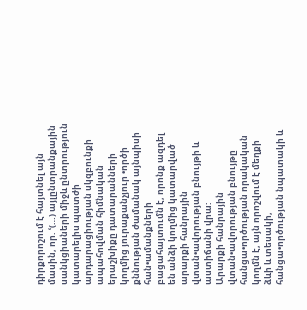դիրքորոշում է հայտնել այն մասին, որ. ՙ(…) այլընտրանքային սանկցիաների միջև ընտրություն կատարելիս պատժի արդարացիության սկզբունքի ապահովման հիմնական երաշխիքը դատարանների կողմից յուրաքանչյուր •ործի քննության ժամանակ այնպիսի հան•ամանքների բացահայտումն է, որոնք ազդել են անձի կողմից կատարված արարքի հանրային վտան•ավորության բնույթի և աստիճանի վրա:
Արարքի հանրային վտան•ավորության բնույթը հանցա•ործության որակական կողմն է, այն որոշվում է մեղքի ձևի և տեսակի, հանցա•ործության նպատակի և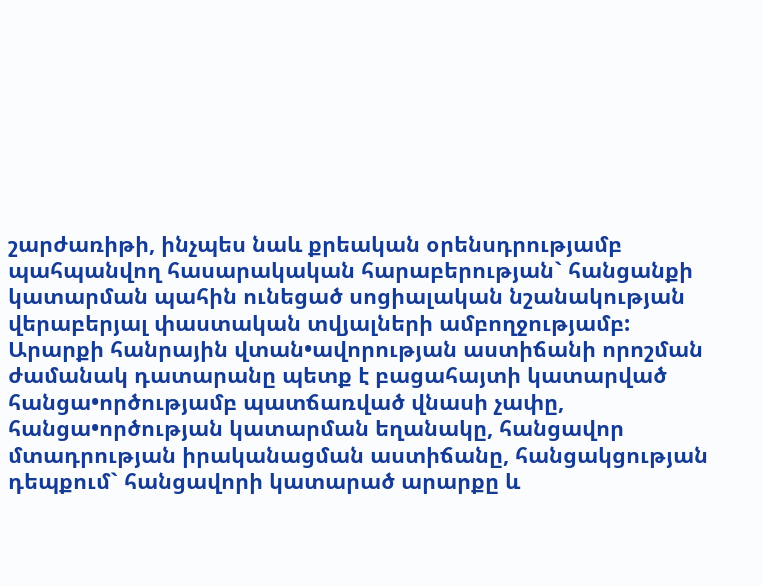շարժառիթի, ինչպես նաև քրեական օրենսդրությամբ պահպանվող հասարակական հարաբերության` հանցանքի կատարման պահին ունեցած սոցիալական նշանակության վերաբերյալ փաստական տվյալների ամբողջությամբ:
Արարքի հանրային վտան•ավորության աստիճանի որոշման ժամանակ դատարանը պետք է բացահայտի կատարված հանցա•ործությամբ պատճառված վնասի չափը, հանցա•ործության կատարման եղանակը, հանցավոր մտադրության իրականացման աստիճանը, հանցակցության դեպքում` հանցավորի կատարած արարքը և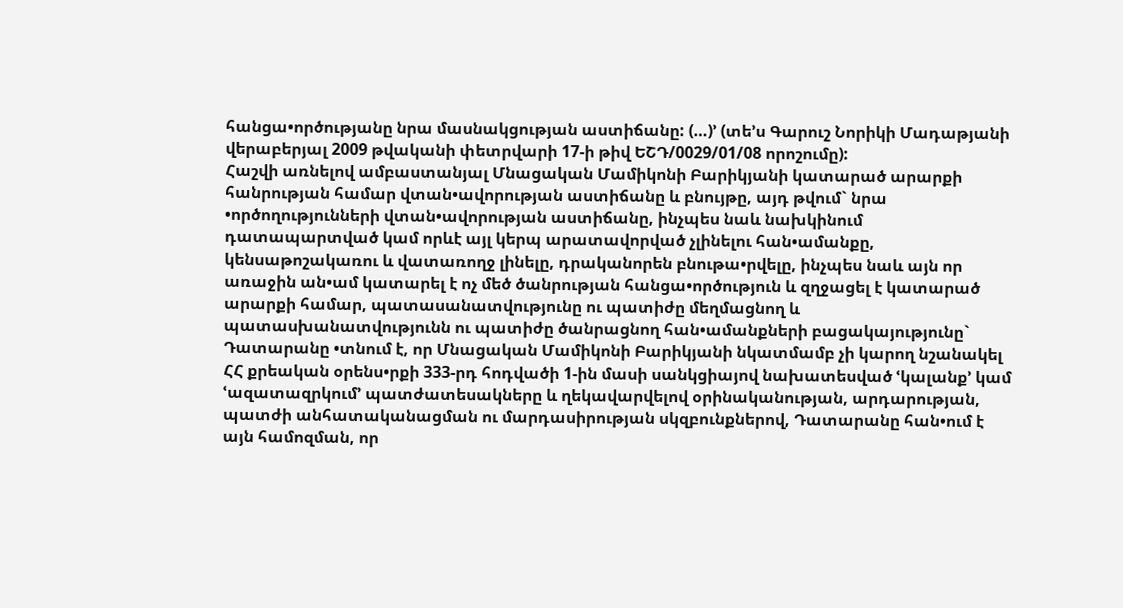հանցա•ործությանը նրա մասնակցության աստիճանը: (…)՚ (տե’ս Գարուշ Նորիկի Մադաթյանի վերաբերյալ 2009 թվականի փետրվարի 17-ի թիվ ԵՇԴ/0029/01/08 որոշումը):
Հաշվի առնելով ամբաստանյալ Մնացական Մամիկոնի Բարիկյանի կատարած արարքի հանրության համար վտան•ավորության աստիճանը և բնույթը, այդ թվում` նրա •ործողությունների վտան•ավորության աստիճանը, ինչպես նաև նախկինում դատապարտված կամ որևէ այլ կերպ արատավորված չլինելու հան•ամանքը, կենսաթոշակառու և վատառողջ լինելը, դրականորեն բնութա•րվելը, ինչպես նաև այն որ առաջին ան•ամ կատարել է ոչ մեծ ծանրության հանցա•ործություն և զղջացել է կատարած արարքի համար, պատասանատվությունը ու պատիժը մեղմացնող և պատասխանատվությունն ու պատիժը ծանրացնող հան•ամանքների բացակայությունը` Դատարանը •տնում է, որ Մնացական Մամիկոնի Բարիկյանի նկատմամբ չի կարող նշանակել ՀՀ քրեական օրենս•րքի 333-րդ հոդվածի 1-ին մասի սանկցիայով նախատեսված ՙկալանք՚ կամ ՙազատազրկում՚ պատժատեսակները և ղեկավարվելով օրինականության, արդարության, պատժի անհատականացման ու մարդասիրության սկզբունքներով, Դատարանը հան•ում է այն համոզման, որ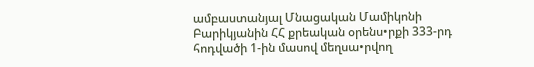ամբաստանյալ Մնացական Մամիկոնի Բարիկյանին ՀՀ քրեական օրենս•րքի 333-րդ հոդվածի 1-ին մասով մեղսա•րվող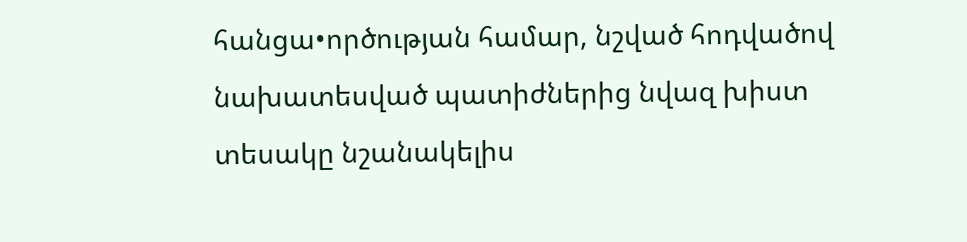հանցա•ործության համար, նշված հոդվածով նախատեսված պատիժներից նվազ խիստ տեսակը նշանակելիս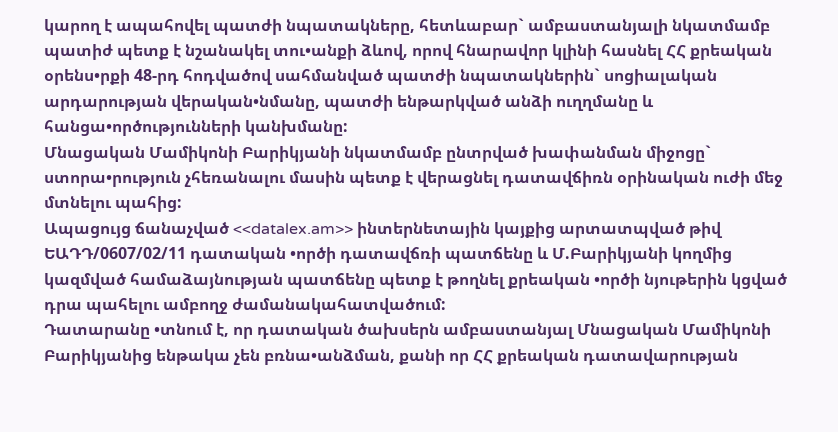կարող է ապահովել պատժի նպատակները, հետևաբար` ամբաստանյալի նկատմամբ պատիժ պետք է նշանակել տու•անքի ձևով, որով հնարավոր կլինի հասնել ՀՀ քրեական օրենս•րքի 48-րդ հոդվածով սահմանված պատժի նպատակներին` սոցիալական արդարության վերական•նմանը, պատժի ենթարկված անձի ուղղմանը և հանցա•ործությունների կանխմանը:
Մնացական Մամիկոնի Բարիկյանի նկատմամբ ընտրված խափանման միջոցը` ստորա•րություն չհեռանալու մասին պետք է վերացնել դատավճիռն օրինական ուժի մեջ մտնելու պահից:
Ապացույց ճանաչված <<datalex.am>> ինտերնետային կայքից արտատպված թիվ ԵԱԴԴ/0607/02/11 դատական •ործի դատավճռի պատճենը և Մ.Բարիկյանի կողմից կազմված համաձայնության պատճենը պետք է թողնել քրեական •ործի նյութերին կցված դրա պահելու ամբողջ ժամանակահատվածում:
Դատարանը •տնում է, որ դատական ծախսերն ամբաստանյալ Մնացական Մամիկոնի Բարիկյանից ենթակա չեն բռնա•անձման, քանի որ ՀՀ քրեական դատավարության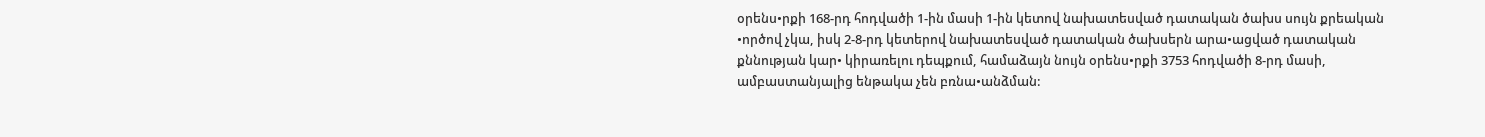օրենս•րքի 168-րդ հոդվածի 1-ին մասի 1-ին կետով նախատեսված դատական ծախս սույն քրեական •ործով չկա, իսկ 2-8-րդ կետերով նախատեսված դատական ծախսերն արա•ացված դատական քննության կար• կիրառելու դեպքում, համաձայն նույն օրենս•րքի 3753 հոդվածի 8-րդ մասի, ամբաստանյալից ենթակա չեն բռնա•անձման: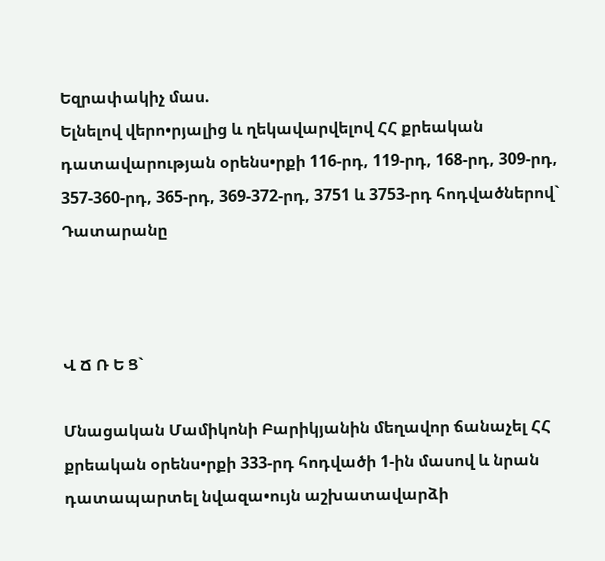Եզրափակիչ մաս.
Ելնելով վերո•րյալից և ղեկավարվելով ՀՀ քրեական դատավարության օրենս•րքի 116-րդ, 119-րդ, 168-րդ, 309-րդ, 357-360-րդ, 365-րդ, 369-372-րդ, 3751 և 3753-րդ հոդվածներով` Դատարանը



Վ Ճ Ռ Ե Ց`

Մնացական Մամիկոնի Բարիկյանին մեղավոր ճանաչել ՀՀ քրեական օրենս•րքի 333-րդ հոդվածի 1-ին մասով և նրան դատապարտել նվազա•ույն աշխատավարձի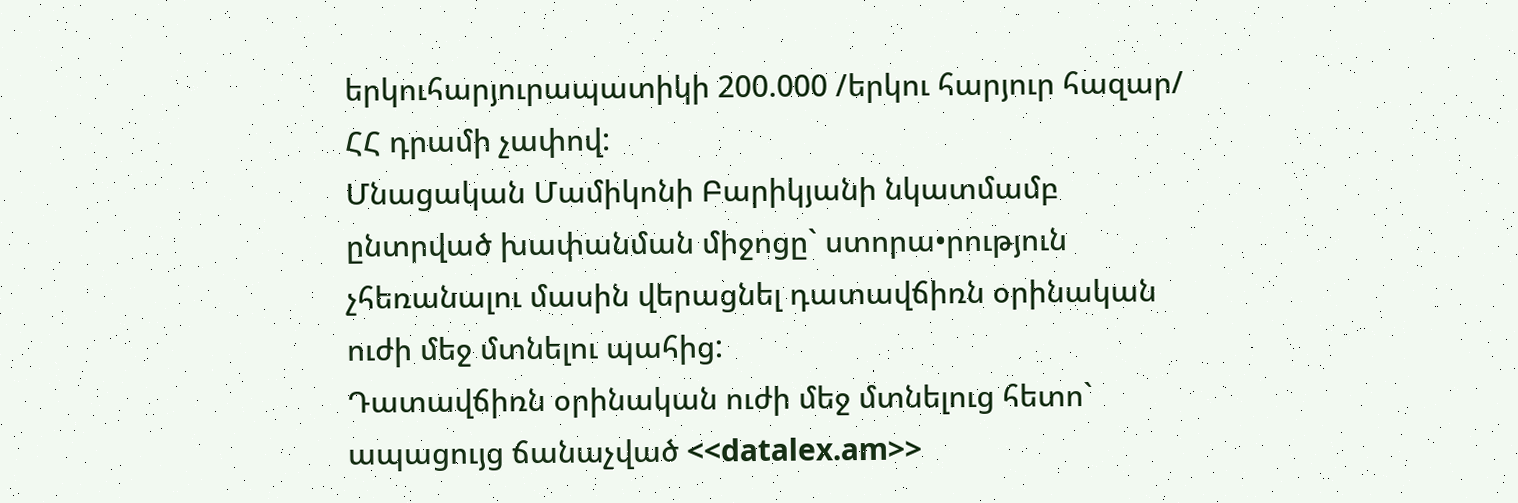երկուհարյուրապատիկի 200.000 /երկու հարյուր հազար/ ՀՀ դրամի չափով:
Մնացական Մամիկոնի Բարիկյանի նկատմամբ ընտրված խափանման միջոցը` ստորա•րություն չհեռանալու մասին վերացնել դատավճիռն օրինական ուժի մեջ մտնելու պահից:
Դատավճիռն օրինական ուժի մեջ մտնելուց հետո` ապացույց ճանաչված <<datalex.am>>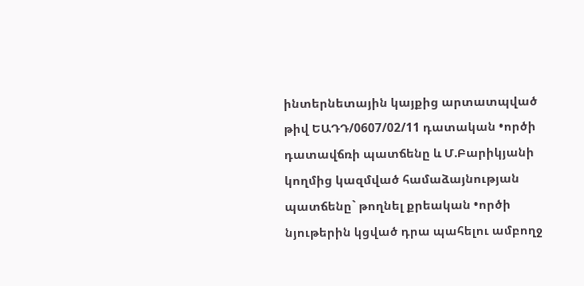ինտերնետային կայքից արտատպված թիվ ԵԱԴԴ/0607/02/11 դատական •ործի դատավճռի պատճենը և Մ.Բարիկյանի կողմից կազմված համաձայնության պատճենը` թողնել քրեական •ործի նյութերին կցված դրա պահելու ամբողջ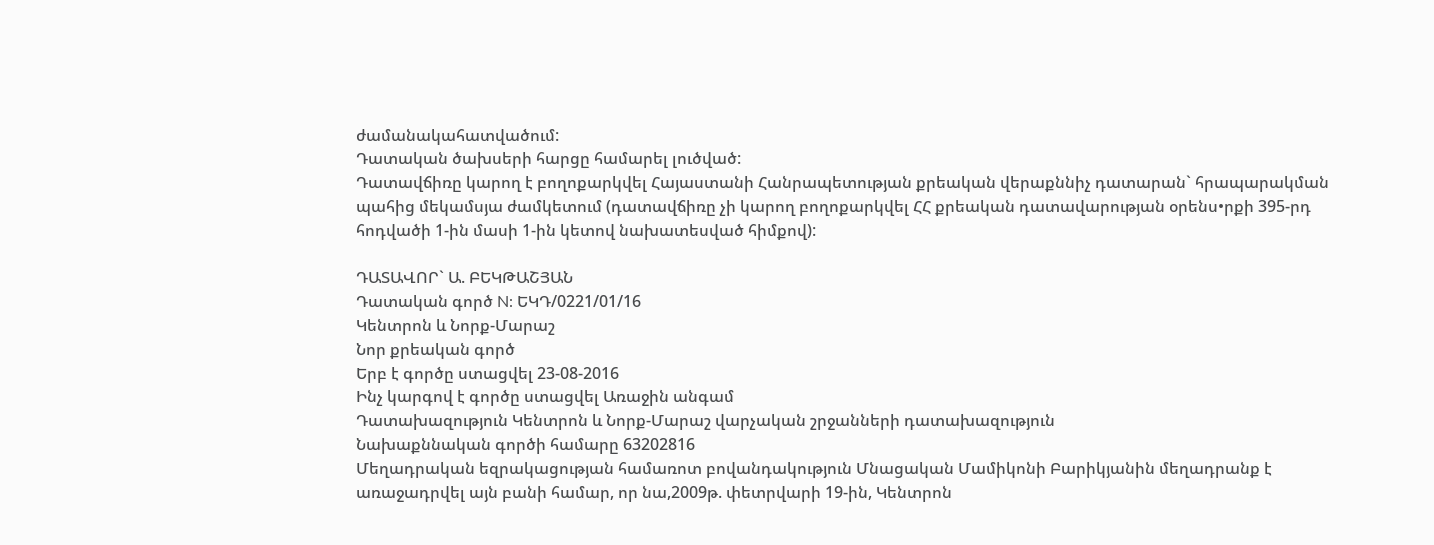ժամանակահատվածում:
Դատական ծախսերի հարցը համարել լուծված:
Դատավճիռը կարող է բողոքարկվել Հայաստանի Հանրապետության քրեական վերաքննիչ դատարան` հրապարակման պահից մեկամսյա ժամկետում (դատավճիռը չի կարող բողոքարկվել ՀՀ քրեական դատավարության օրենս•րքի 395-րդ հոդվածի 1-ին մասի 1-ին կետով նախատեսված հիմքով):

ԴԱՏԱՎՈՐ` Ա. ԲԵԿԹԱՇՅԱՆ
Դատական գործ N: ԵԿԴ/0221/01/16
Կենտրոն և Նորք-Մարաշ
Նոր քրեական գործ
Երբ է գործը ստացվել 23-08-2016
Ինչ կարգով է գործը ստացվել Առաջին անգամ
Դատախազություն Կենտրոն և Նորք-Մարաշ վարչական շրջանների դատախազություն
Նախաքննական գործի համարը 63202816
Մեղադրական եզրակացության համառոտ բովանդակություն Մնացական Մամիկոնի Բարիկյանին մեղադրանք է առաջադրվել այն բանի համար, որ նա,2009թ. փետրվարի 19-ին, Կենտրոն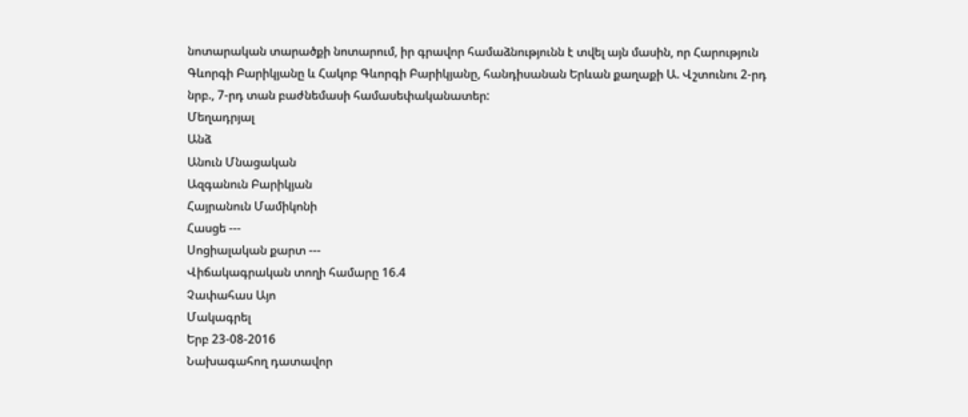նոտարական տարածքի նոտարում, իր գրավոր համաձնությունն է տվել այն մասին, որ Հարություն Գևորգի Բարիկյանը և Հակոբ Գևորգի Բարիկյանը, հանդիսանան Երևան քաղաքի Ա. Վշտունու 2-րդ նրբ., 7-րդ տան բաժնեմասի համասեփականատեր:
Մեղադրյալ
Անձ
Անուն Մնացական
Ազգանուն Բարիկյան
Հայրանուն Մամիկոնի
Հասցե ---
Սոցիալական քարտ ---
Վիճակագրական տողի համարը 16.4
Չափահաս Այո
Մակագրել
Երբ 23-08-2016
Նախագահող դատավոր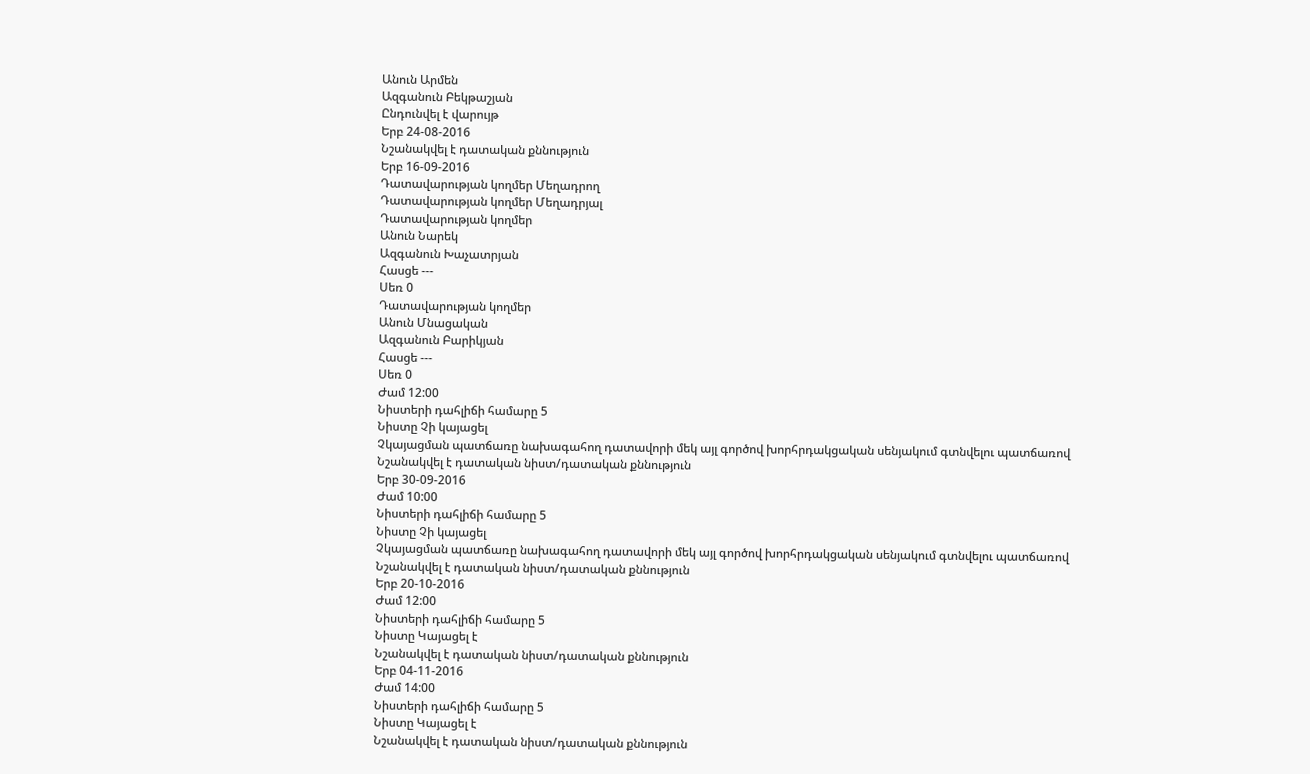Անուն Արմեն
Ազգանուն Բեկթաշյան
Ընդունվել է վարույթ
Երբ 24-08-2016
Նշանակվել է դատական քննություն
Երբ 16-09-2016
Դատավարության կողմեր Մեղադրող
Դատավարության կողմեր Մեղադրյալ
Դատավարության կողմեր
Անուն Նարեկ
Ազգանուն Խաչատրյան
Հասցե ---
Սեռ 0
Դատավարության կողմեր
Անուն Մնացական
Ազգանուն Բարիկյան
Հասցե ---
Սեռ 0
Ժամ 12:00
Նիստերի դահլիճի համարը 5
Նիստը Չի կայացել
Չկայացման պատճառը նախագահող դատավորի մեկ այլ գործով խորհրդակցական սենյակում գտնվելու պատճառով
Նշանակվել է դատական նիստ/դատական քննություն
Երբ 30-09-2016
Ժամ 10:00
Նիստերի դահլիճի համարը 5
Նիստը Չի կայացել
Չկայացման պատճառը նախագահող դատավորի մեկ այլ գործով խորհրդակցական սենյակում գտնվելու պատճառով
Նշանակվել է դատական նիստ/դատական քննություն
Երբ 20-10-2016
Ժամ 12:00
Նիստերի դահլիճի համարը 5
Նիստը Կայացել է
Նշանակվել է դատական նիստ/դատական քննություն
Երբ 04-11-2016
Ժամ 14:00
Նիստերի դահլիճի համարը 5
Նիստը Կայացել է
Նշանակվել է դատական նիստ/դատական քննություն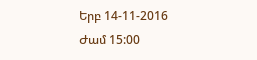Երբ 14-11-2016
Ժամ 15:00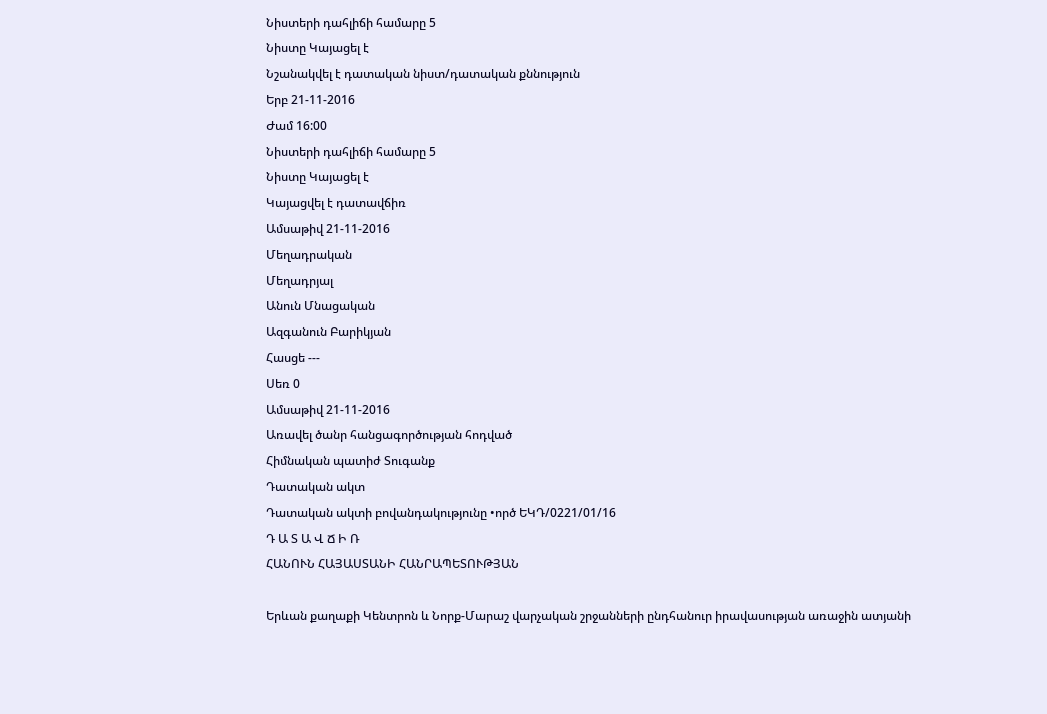Նիստերի դահլիճի համարը 5
Նիստը Կայացել է
Նշանակվել է դատական նիստ/դատական քննություն
Երբ 21-11-2016
Ժամ 16:00
Նիստերի դահլիճի համարը 5
Նիստը Կայացել է
Կայացվել է դատավճիռ
Ամսաթիվ 21-11-2016
Մեղադրական
Մեղադրյալ
Անուն Մնացական
Ազգանուն Բարիկյան
Հասցե ---
Սեռ 0
Ամսաթիվ 21-11-2016
Առավել ծանր հանցագործության հոդված
Հիմնական պատիժ Տուգանք
Դատական ակտ
Դատական ակտի բովանդակությունը •ործ ԵԿԴ/0221/01/16
Դ Ա Տ Ա Վ Ճ Ի Ռ
ՀԱՆՈՒՆ ՀԱՅԱՍՏԱՆԻ ՀԱՆՐԱՊԵՏՈՒԹՅԱՆ

Երևան քաղաքի Կենտրոն և Նորք-Մարաշ վարչական շրջանների ընդհանուր իրավասության առաջին ատյանի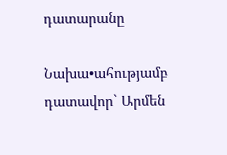դատարանը

Նախա•ահությամբ դատավոր` Արմեն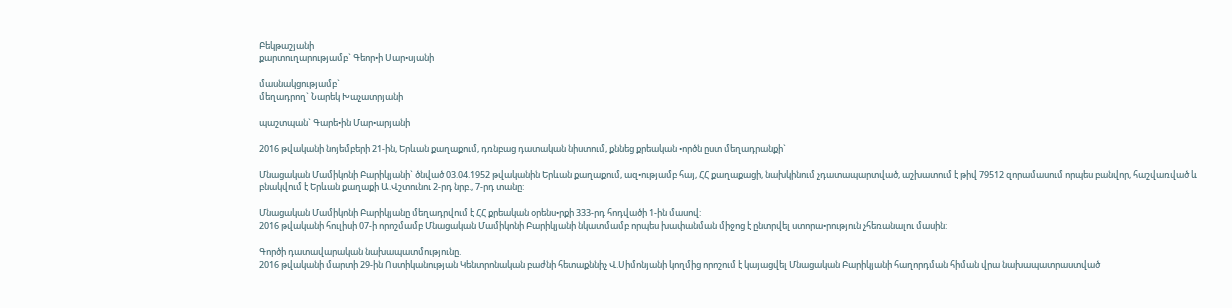Բեկթաշյանի
քարտուղարությամբ` Գեոր•ի Սար•սյանի

մասնակցությամբ`
մեղադրող` Նարեկ Խաչատրյանի

պաշտպան` Գարե•ին Մար•արյանի

2016 թվականի նոյեմբերի 21-ին, Երևան քաղաքում, դռնբաց դատական նիստում, քննեց քրեական •ործն ըստ մեղադրանքի`

Մնացական Մամիկոնի Բարիկյանի` ծնված 03.04.1952 թվականին Երևան քաղաքում, ազ•ությամբ հայ, ՀՀ քաղաքացի, նախկինում չդատապարտված, աշխատում է թիվ 79512 զորամասում որպես բանվոր, հաշվառված և բնակվում է Երևան քաղաքի Ա.Վշտունու 2-րդ նրբ., 7-րդ տանը:

Մնացական Մամիկոնի Բարիկյանը մեղադրվում է ՀՀ քրեական օրենս•րքի 333-րդ հոդվածի 1-ին մասով:
2016 թվականի հուլիսի 07-ի որոշմամբ Մնացական Մամիկոնի Բարիկյանի նկատմամբ որպես խափանման միջոց է ընտրվել ստորա•րություն չհեռանալու մասին:

Գործի դատավարական նախապատմությունը.
2016 թվականի մարտի 29-ին Ոստիկանության Կենտրոնական բաժնի հետաքննիչ Վ.Սիմոնյանի կողմից որոշում է կայացվել Մնացական Բարիկյանի հաղորդման հիման վրա նախապատրաստված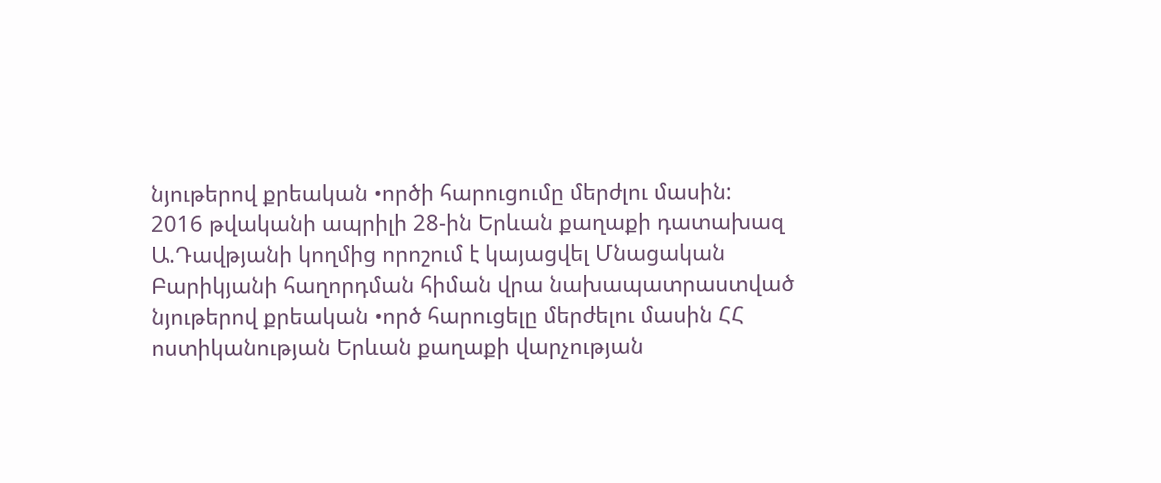նյութերով քրեական •ործի հարուցումը մերժլու մասին:
2016 թվականի ապրիլի 28-ին Երևան քաղաքի դատախազ Ա.Դավթյանի կողմից որոշում է կայացվել Մնացական Բարիկյանի հաղորդման հիման վրա նախապատրաստված նյութերով քրեական •ործ հարուցելը մերժելու մասին ՀՀ ոստիկանության Երևան քաղաքի վարչության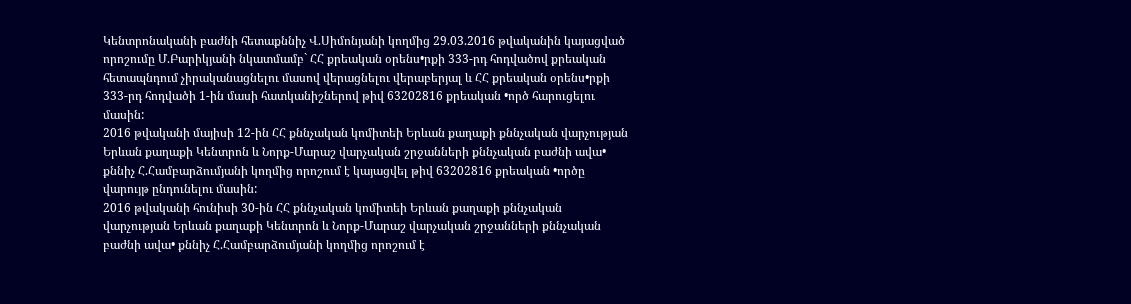Կենտրոնականի բաժնի հետաքննիչ Վ.Սիմոնյանի կողմից 29.03.2016 թվականին կայացված որոշումը Մ.Բարիկյանի նկատմամբ` ՀՀ քրեական օրենս•րքի 333-րդ հոդվածով քրեական հետապնդում չիրականացնելու մասով վերացնելու վերաբերյալ և ՀՀ քրեական օրենս•րքի 333-րդ հոդվածի 1-ին մասի հատկանիշներով թիվ 63202816 քրեական •ործ հարուցելու մասին:
2016 թվականի մայիսի 12-ին ՀՀ քննչական կոմիտեի Երևան քաղաքի քննչական վարչության Երևան քաղաքի Կենտրոն և Նորք-Մարաշ վարչական շրջանների քննչական բաժնի ավա• քննիչ Հ.Համբարձումյանի կողմից որոշում է կայացվել թիվ 63202816 քրեական •ործը վարույթ ընդունելու մասին:
2016 թվականի հունիսի 30-ին ՀՀ քննչական կոմիտեի Երևան քաղաքի քննչական վարչության Երևան քաղաքի Կենտրոն և Նորք-Մարաշ վարչական շրջանների քննչական բաժնի ավա• քննիչ Հ.Համբարձումյանի կողմից որոշում է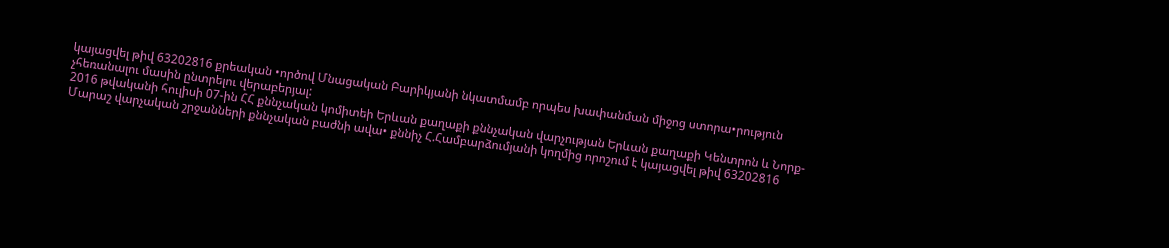կայացվել թիվ 63202816 քրեական •ործով Մնացական Բարիկյանի նկատմամբ որպես խափանման միջոց ստորա•րություն չհեռանալու մասին ընտրելու վերաբերյալ:
2016 թվականի հուլիսի 07-ին ՀՀ քննչական կոմիտեի Երևան քաղաքի քննչական վարչության Երևան քաղաքի Կենտրոն և Նորք-Մարաշ վարչական շրջանների քննչական բաժնի ավա• քննիչ Հ.Համբարձումյանի կողմից որոշում է կայացվել թիվ 63202816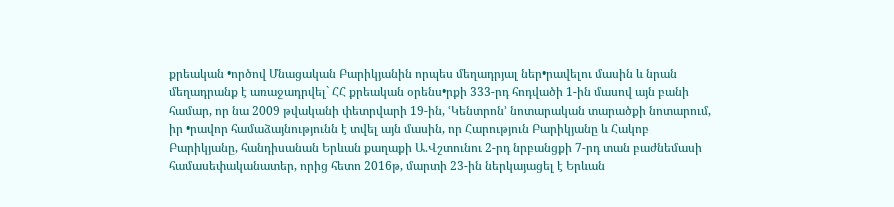քրեական •ործով Մնացական Բարիկյանին որպես մեղադրյալ ներ•րավելու մասին և նրան մեղադրանք է առաջադրվել` ՀՀ քրեական օրենս•րքի 333-րդ հոդվածի 1-ին մասով այն բանի համար, որ նա 2009 թվականի փետրվարի 19-ին, ՙԿենտրոն՚ նոտարական տարածքի նոտարում, իր •րավոր համաձայնությունն է տվել այն մասին, որ Հարություն Բարիկյանը և Հակոբ Բարիկյանը, հանդիսանան Երևան քաղաքի Ա.Վշտունու 2-րդ նրբանցքի 7-րդ տան բաժնեմասի համասեփականատեր, որից հետո 2016թ, մարտի 23-ին ներկայացել է Երևան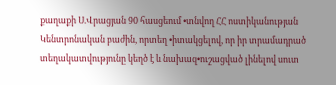քաղաքի Ս.Վրացյան 90 հասցեում •տնվող ՀՀ ոստիկանության Կենտրոնական բաժին, որտեղ •իտակցելով, որ իր տրամադրած տեղակատվությունը կեղծ է և նախազ•ուշացված լինելով սուտ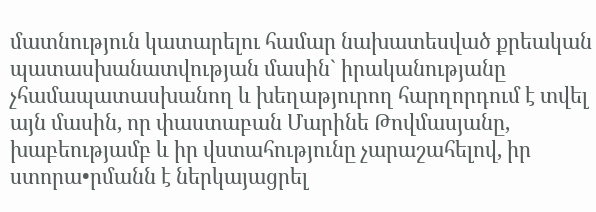մատնություն կատարելու համար նախատեսված քրեական պատասխանատվության մասին` իրականությանը չհամապատասխանող և խեղաթյուրող հարղորդում է տվել այն մասին, որ փաստաբան Մարինե Թովմասյանը, խաբեությամբ և իր վստահությունը չարաշահելով, իր ստորա•րմանն է ներկայացրել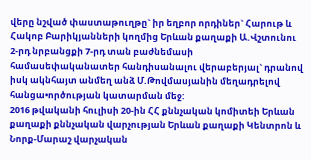վերը նշված փաստաթուղթը` իր եղբոր որդիներ` Հարութ և Հակոբ Բարիկյանների կողմից Երևան քաղաքի Ա.Վշտունու 2-րդ նրբանցքի 7-րդ տան բաժնեմասի համասեփականատեր հանդիսանալու վերաբերյալ` դրանով իսկ ակնհայտ անմեղ անձ Մ.Թովմասյանին մեղադրելով հանցա•ործության կատարման մեջ:
2016 թվականի հուլիսի 20-ին ՀՀ քննչական կոմիտեի Երևան քաղաքի քննչական վարչության Երևան քաղաքի Կենտրոն և Նորք-Մարաշ վարչական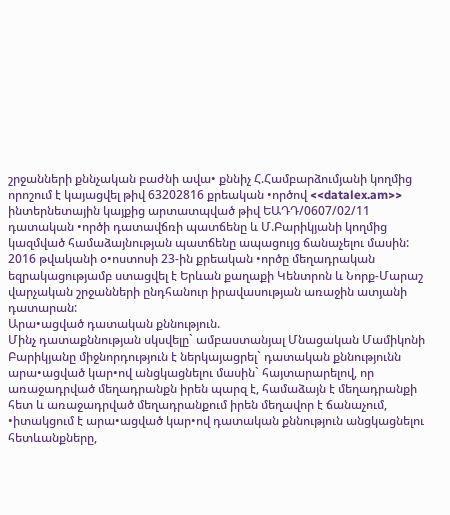շրջանների քննչական բաժնի ավա• քննիչ Հ.Համբարձումյանի կողմից որոշում է կայացվել թիվ 63202816 քրեական •ործով <<datalex.am>> ինտերնետային կայքից արտատպված թիվ ԵԱԴԴ/0607/02/11 դատական •ործի դատավճռի պատճենը և Մ.Բարիկյանի կողմից կազմված համաձայնության պատճենը ապացույց ճանաչելու մասին:
2016 թվականի օ•ոստոսի 23-ին քրեական •ործը մեղադրական եզրակացությամբ ստացվել է Երևան քաղաքի Կենտրոն և Նորք-Մարաշ վարչական շրջանների ընդհանուր իրավասության առաջին ատյանի դատարան:
Արա•ացված դատական քննություն.
Մինչ դատաքննության սկսվելը` ամբաստանյալ Մնացական Մամիկոնի Բարիկյանը միջնորդություն է ներկայացրել` դատական քննությունն արա•ացված կար•ով անցկացնելու մասին` հայտարարելով, որ առաջադրված մեղադրանքն իրեն պարզ է, համաձայն է մեղադրանքի հետ և առաջադրված մեղադրանքում իրեն մեղավոր է ճանաչում, •իտակցում է արա•ացված կար•ով դատական քննություն անցկացնելու հետևանքները,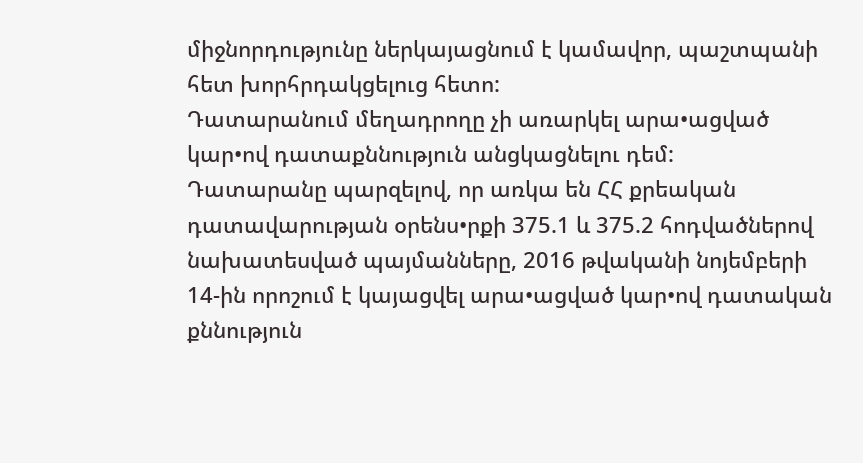միջնորդությունը ներկայացնում է կամավոր, պաշտպանի հետ խորհրդակցելուց հետո:
Դատարանում մեղադրողը չի առարկել արա•ացված կար•ով դատաքննություն անցկացնելու դեմ:
Դատարանը պարզելով, որ առկա են ՀՀ քրեական դատավարության օրենս•րքի 375.1 և 375.2 հոդվածներով նախատեսված պայմանները, 2016 թվականի նոյեմբերի 14-ին որոշում է կայացվել արա•ացված կար•ով դատական քննություն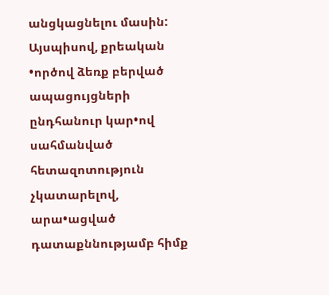անցկացնելու մասին:
Այսպիսով, քրեական •ործով ձեռք բերված ապացույցների ընդհանուր կար•ով սահմանված հետազոտություն չկատարելով, արա•ացված դատաքննությամբ հիմք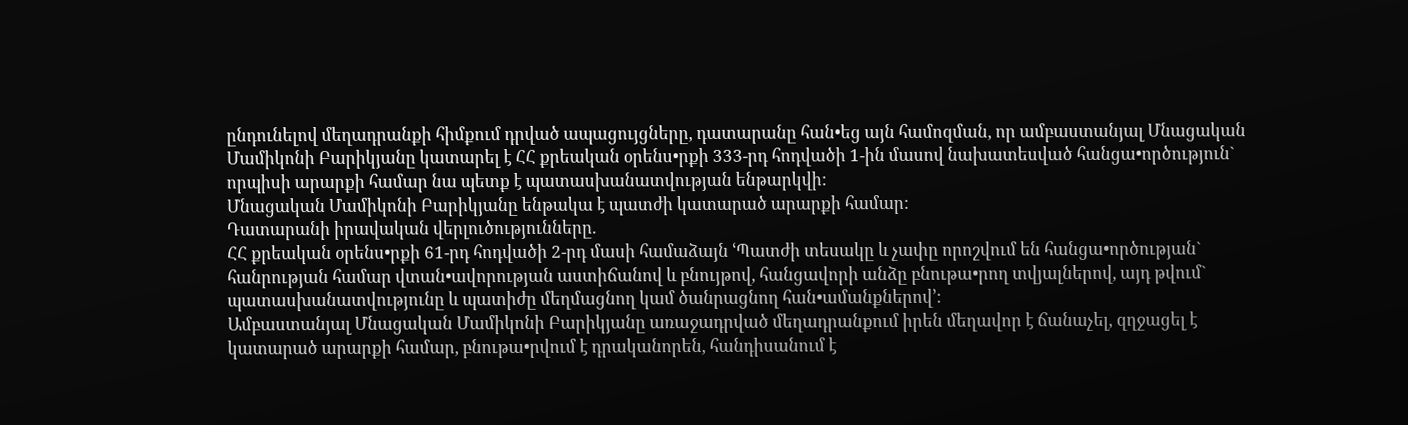ընդունելով մեղադրանքի հիմքում դրված ապացույցները, դատարանը հան•եց այն համոզման, որ ամբաստանյալ Մնացական Մամիկոնի Բարիկյանը կատարել է ՀՀ քրեական օրենս•րքի 333-րդ հոդվածի 1-ին մասով նախատեսված հանցա•ործություն` որպիսի արարքի համար նա պետք է պատասխանատվության ենթարկվի:
Մնացական Մամիկոնի Բարիկյանը ենթակա է պատժի կատարած արարքի համար:
Դատարանի իրավական վերլուծությունները.
ՀՀ քրեական օրենս•րքի 61-րդ հոդվածի 2-րդ մասի համաձայն ՙՊատժի տեսակը և չափը որոշվում են հանցա•ործության` հանրության համար վտան•ավորության աստիճանով և բնույթով, հանցավորի անձը բնութա•րող տվյալներով, այդ թվում` պատասխանատվությունը և պատիժը մեղմացնող կամ ծանրացնող հան•ամանքներով՚:
Ամբաստանյալ Մնացական Մամիկոնի Բարիկյանը առաջադրված մեղադրանքում իրեն մեղավոր է ճանաչել, զղջացել է կատարած արարքի համար, բնութա•րվում է դրականորեն, հանդիսանում է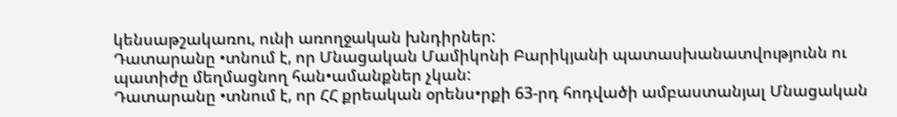կենսաթշակառու, ունի առողջական խնդիրներ:
Դատարանը •տնում է, որ Մնացական Մամիկոնի Բարիկյանի պատասխանատվությունն ու պատիժը մեղմացնող հան•ամանքներ չկան:
Դատարանը •տնում է, որ ՀՀ քրեական օրենս•րքի 63-րդ հոդվածի ամբաստանյալ Մնացական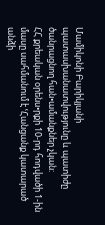Մամիկոնի Բարիկյանի պատասխանատվությունը և պատիժը ծանրացնող հան•ամանքներ չկան:
ՀՀ քրեական օրենս•րքի 10-րդ հոդվածի 1-ին մասը սահմանում է ՙՀանցանք կատարած անձի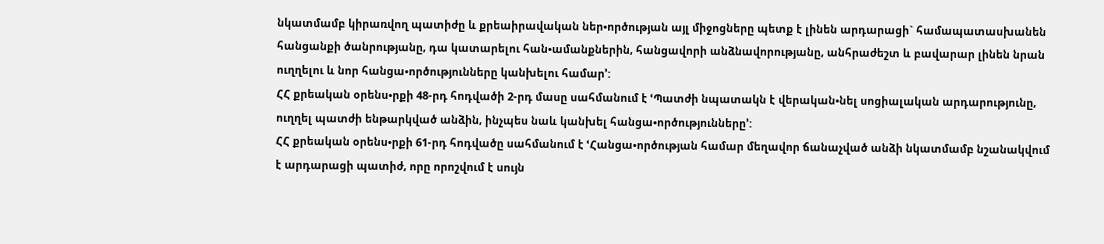նկատմամբ կիրառվող պատիժը և քրեաիրավական ներ•ործության այլ միջոցները պետք է լինեն արդարացի` համապատասխանեն հանցանքի ծանրությանը, դա կատարելու հան•ամանքներին, հանցավորի անձնավորությանը, անհրաժեշտ և բավարար լինեն նրան ուղղելու և նոր հանցա•ործությունները կանխելու համար՚:
ՀՀ քրեական օրենս•րքի 48-րդ հոդվածի 2-րդ մասը սահմանում է ՙՊատժի նպատակն է վերական•նել սոցիալական արդարությունը, ուղղել պատժի ենթարկված անձին, ինչպես նաև կանխել հանցա•ործությունները՚:
ՀՀ քրեական օրենս•րքի 61-րդ հոդվածը սահմանում է ՙՀանցա•ործության համար մեղավոր ճանաչված անձի նկատմամբ նշանակվում է արդարացի պատիժ, որը որոշվում է սույն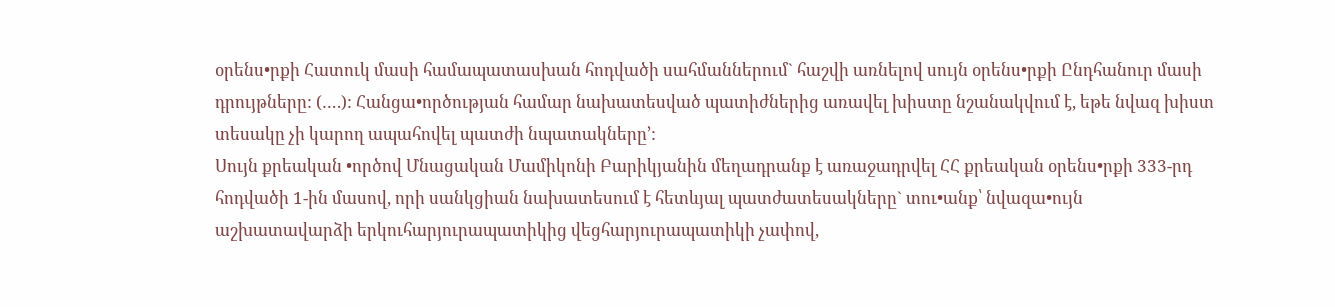օրենս•րքի Հատուկ մասի համապատասխան հոդվածի սահմաններում` հաշվի առնելով սույն օրենս•րքի Ընդհանուր մասի դրույթները: (….): Հանցա•ործության համար նախատեսված պատիժներից առավել խիստը նշանակվում է, եթե նվազ խիստ տեսակը չի կարող ապահովել պատժի նպատակները՚:
Սույն քրեական •ործով Մնացական Մամիկոնի Բարիկյանին մեղադրանք է առաջադրվել ՀՀ քրեական օրենս•րքի 333-րդ հոդվածի 1-ին մասով, որի սանկցիան նախատեսում է հետևյալ պատժատեսակները` տու•անք՝ նվազա•ույն աշխատավարձի երկուհարյուրապատիկից վեցհարյուրապատիկի չափով,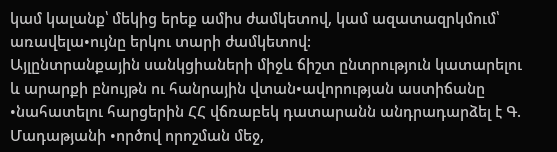կամ կալանք՝ մեկից երեք ամիս ժամկետով, կամ ազատազրկմում՝ առավելա•ույնը երկու տարի ժամկետով:
Այլընտրանքային սանկցիաների միջև ճիշտ ընտրություն կատարելու և արարքի բնույթն ու հանրային վտան•ավորության աստիճանը •նահատելու հարցերին ՀՀ վճռաբեկ դատարանն անդրադարձել է Գ. Մադաթյանի •ործով որոշման մեջ,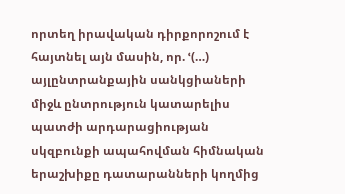որտեղ իրավական դիրքորոշում է հայտնել այն մասին, որ. ՙ(…) այլընտրանքային սանկցիաների միջև ընտրություն կատարելիս պատժի արդարացիության սկզբունքի ապահովման հիմնական երաշխիքը դատարանների կողմից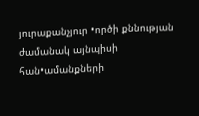յուրաքանչյուր •ործի քննության ժամանակ այնպիսի հան•ամանքների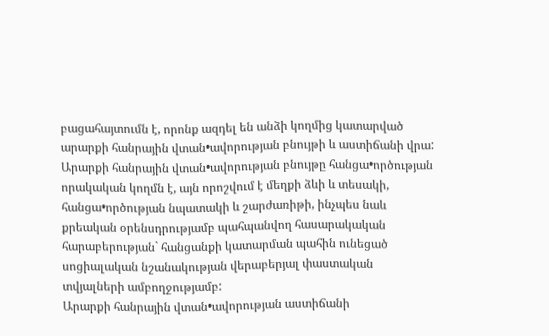բացահայտումն է, որոնք ազդել են անձի կողմից կատարված արարքի հանրային վտան•ավորության բնույթի և աստիճանի վրա:
Արարքի հանրային վտան•ավորության բնույթը հանցա•ործության որակական կողմն է, այն որոշվում է մեղքի ձևի և տեսակի, հանցա•ործության նպատակի և շարժառիթի, ինչպես նաև քրեական օրենսդրությամբ պահպանվող հասարակական հարաբերության` հանցանքի կատարման պահին ունեցած սոցիալական նշանակության վերաբերյալ փաստական տվյալների ամբողջությամբ:
Արարքի հանրային վտան•ավորության աստիճանի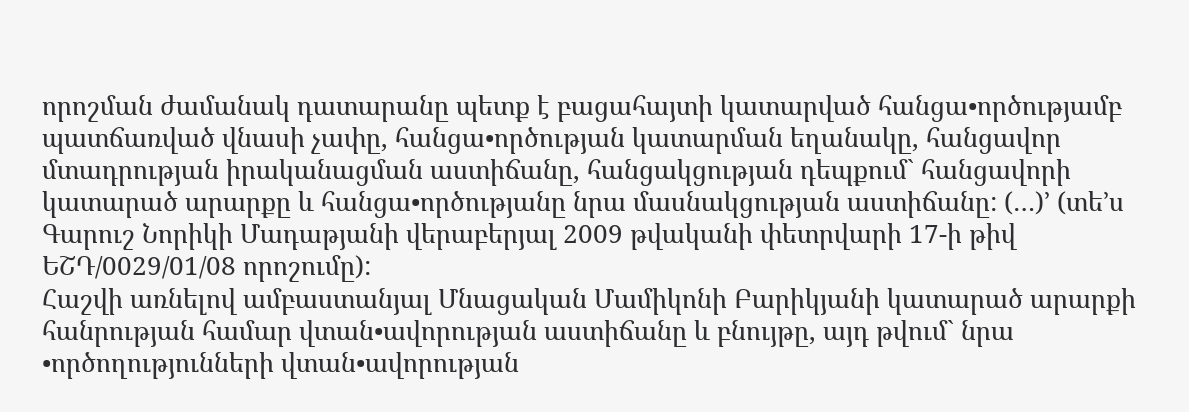որոշման ժամանակ դատարանը պետք է բացահայտի կատարված հանցա•ործությամբ պատճառված վնասի չափը, հանցա•ործության կատարման եղանակը, հանցավոր մտադրության իրականացման աստիճանը, հանցակցության դեպքում` հանցավորի կատարած արարքը և հանցա•ործությանը նրա մասնակցության աստիճանը: (…)՚ (տե’ս Գարուշ Նորիկի Մադաթյանի վերաբերյալ 2009 թվականի փետրվարի 17-ի թիվ ԵՇԴ/0029/01/08 որոշումը):
Հաշվի առնելով ամբաստանյալ Մնացական Մամիկոնի Բարիկյանի կատարած արարքի հանրության համար վտան•ավորության աստիճանը և բնույթը, այդ թվում` նրա •ործողությունների վտան•ավորության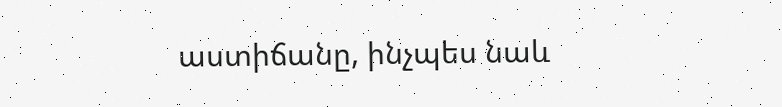աստիճանը, ինչպես նաև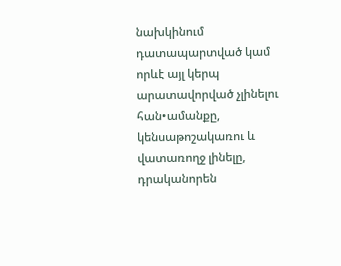նախկինում դատապարտված կամ որևէ այլ կերպ արատավորված չլինելու հան•ամանքը, կենսաթոշակառու և վատառողջ լինելը, դրականորեն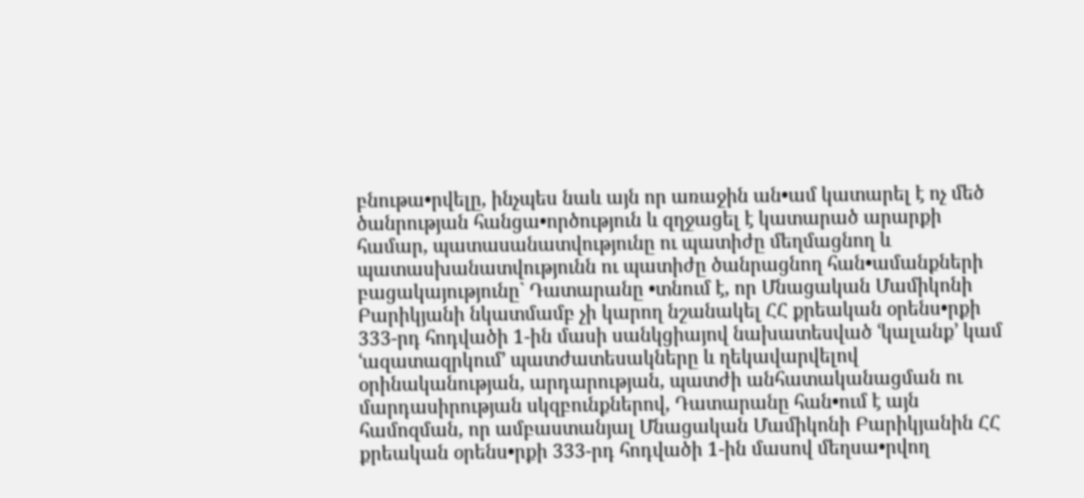բնութա•րվելը, ինչպես նաև այն որ առաջին ան•ամ կատարել է ոչ մեծ ծանրության հանցա•ործություն և զղջացել է կատարած արարքի համար, պատասանատվությունը ու պատիժը մեղմացնող և պատասխանատվությունն ու պատիժը ծանրացնող հան•ամանքների բացակայությունը` Դատարանը •տնում է, որ Մնացական Մամիկոնի Բարիկյանի նկատմամբ չի կարող նշանակել ՀՀ քրեական օրենս•րքի 333-րդ հոդվածի 1-ին մասի սանկցիայով նախատեսված ՙկալանք՚ կամ ՙազատազրկում՚ պատժատեսակները և ղեկավարվելով օրինականության, արդարության, պատժի անհատականացման ու մարդասիրության սկզբունքներով, Դատարանը հան•ում է այն համոզման, որ ամբաստանյալ Մնացական Մամիկոնի Բարիկյանին ՀՀ քրեական օրենս•րքի 333-րդ հոդվածի 1-ին մասով մեղսա•րվող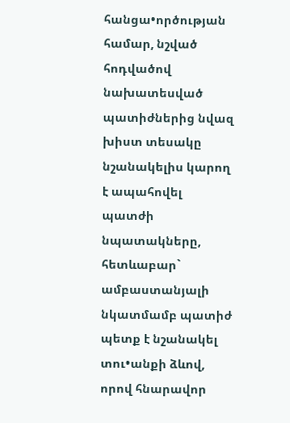հանցա•ործության համար, նշված հոդվածով նախատեսված պատիժներից նվազ խիստ տեսակը նշանակելիս կարող է ապահովել պատժի նպատակները, հետևաբար` ամբաստանյալի նկատմամբ պատիժ պետք է նշանակել տու•անքի ձևով, որով հնարավոր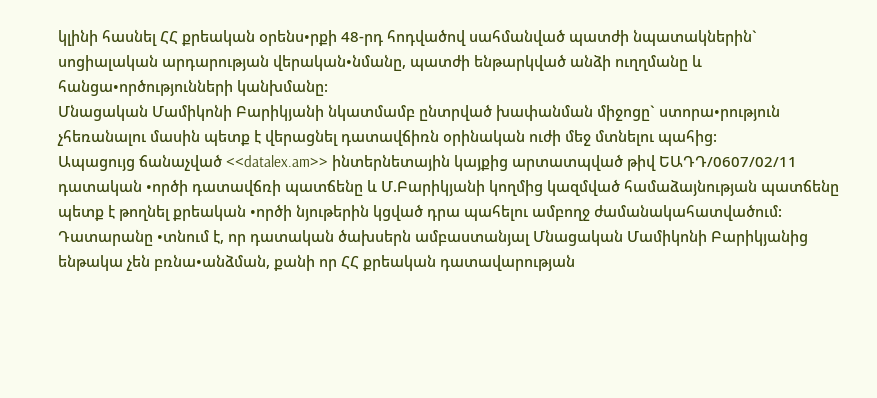կլինի հասնել ՀՀ քրեական օրենս•րքի 48-րդ հոդվածով սահմանված պատժի նպատակներին` սոցիալական արդարության վերական•նմանը, պատժի ենթարկված անձի ուղղմանը և հանցա•ործությունների կանխմանը:
Մնացական Մամիկոնի Բարիկյանի նկատմամբ ընտրված խափանման միջոցը` ստորա•րություն չհեռանալու մասին պետք է վերացնել դատավճիռն օրինական ուժի մեջ մտնելու պահից:
Ապացույց ճանաչված <<datalex.am>> ինտերնետային կայքից արտատպված թիվ ԵԱԴԴ/0607/02/11 դատական •ործի դատավճռի պատճենը և Մ.Բարիկյանի կողմից կազմված համաձայնության պատճենը պետք է թողնել քրեական •ործի նյութերին կցված դրա պահելու ամբողջ ժամանակահատվածում:
Դատարանը •տնում է, որ դատական ծախսերն ամբաստանյալ Մնացական Մամիկոնի Բարիկյանից ենթակա չեն բռնա•անձման, քանի որ ՀՀ քրեական դատավարության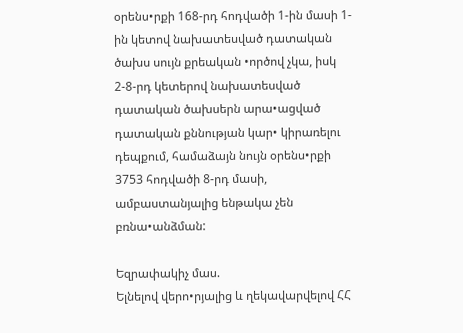օրենս•րքի 168-րդ հոդվածի 1-ին մասի 1-ին կետով նախատեսված դատական ծախս սույն քրեական •ործով չկա, իսկ 2-8-րդ կետերով նախատեսված դատական ծախսերն արա•ացված դատական քննության կար• կիրառելու դեպքում, համաձայն նույն օրենս•րքի 3753 հոդվածի 8-րդ մասի, ամբաստանյալից ենթակա չեն բռնա•անձման:

Եզրափակիչ մաս.
Ելնելով վերո•րյալից և ղեկավարվելով ՀՀ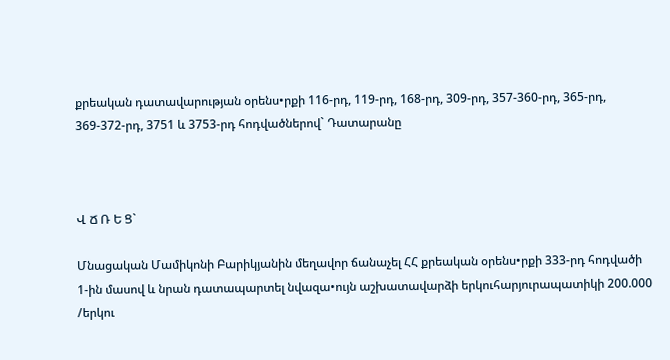քրեական դատավարության օրենս•րքի 116-րդ, 119-րդ, 168-րդ, 309-րդ, 357-360-րդ, 365-րդ, 369-372-րդ, 3751 և 3753-րդ հոդվածներով` Դատարանը



Վ Ճ Ռ Ե Ց`

Մնացական Մամիկոնի Բարիկյանին մեղավոր ճանաչել ՀՀ քրեական օրենս•րքի 333-րդ հոդվածի 1-ին մասով և նրան դատապարտել նվազա•ույն աշխատավարձի երկուհարյուրապատիկի 200.000 /երկու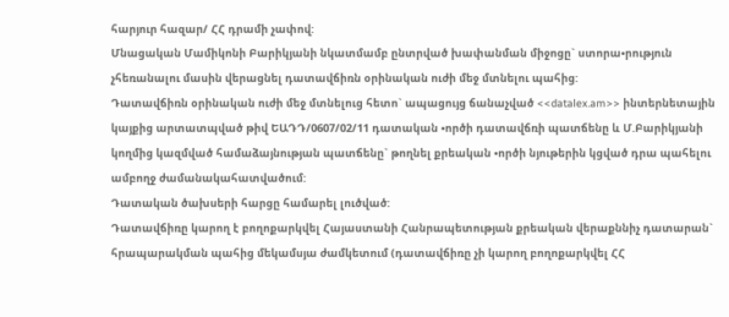հարյուր հազար/ ՀՀ դրամի չափով:
Մնացական Մամիկոնի Բարիկյանի նկատմամբ ընտրված խափանման միջոցը` ստորա•րություն չհեռանալու մասին վերացնել դատավճիռն օրինական ուժի մեջ մտնելու պահից:
Դատավճիռն օրինական ուժի մեջ մտնելուց հետո` ապացույց ճանաչված <<datalex.am>> ինտերնետային կայքից արտատպված թիվ ԵԱԴԴ/0607/02/11 դատական •ործի դատավճռի պատճենը և Մ.Բարիկյանի կողմից կազմված համաձայնության պատճենը` թողնել քրեական •ործի նյութերին կցված դրա պահելու ամբողջ ժամանակահատվածում:
Դատական ծախսերի հարցը համարել լուծված:
Դատավճիռը կարող է բողոքարկվել Հայաստանի Հանրապետության քրեական վերաքննիչ դատարան` հրապարակման պահից մեկամսյա ժամկետում (դատավճիռը չի կարող բողոքարկվել ՀՀ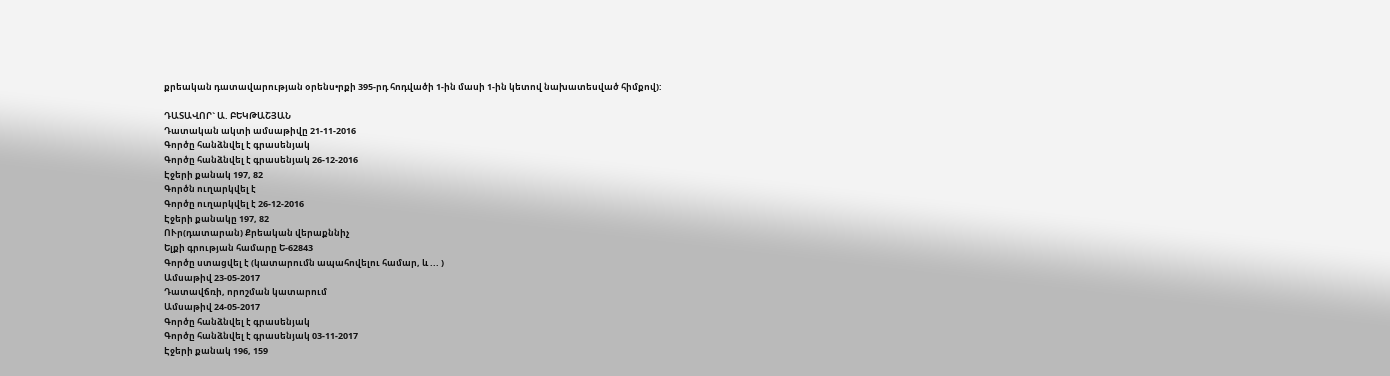քրեական դատավարության օրենս•րքի 395-րդ հոդվածի 1-ին մասի 1-ին կետով նախատեսված հիմքով):

ԴԱՏԱՎՈՐ` Ա. ԲԵԿԹԱՇՅԱՆ
Դատական ակտի ամսաթիվը 21-11-2016
Գործը հանձնվել է գրասենյակ
Գործը հանձնվել է գրասենյակ 26-12-2016
Էջերի քանակ 197, 82
Գործն ուղարկվել է
Գործը ուղարկվել է 26-12-2016
Էջերի քանակը 197, 82
ՈՒր(դատարան) Քրեական վերաքննիչ
Ելքի գրության համարը Ե-62843
Գործը ստացվել է (կատարումն ապահովելու համար, և ... )
Ամսաթիվ 23-05-2017
Դատավճռի, որոշման կատարում
Ամսաթիվ 24-05-2017
Գործը հանձնվել է գրասենյակ
Գործը հանձնվել է գրասենյակ 03-11-2017
Էջերի քանակ 196, 159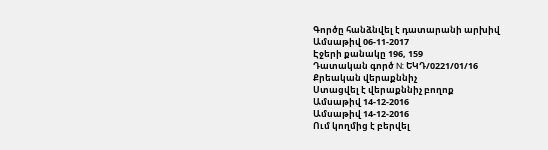Գործը հանձնվել է դատարանի արխիվ
Ամսաթիվ 06-11-2017
Էջերի քանակը 196, 159
Դատական գործ N: ԵԿԴ/0221/01/16
Քրեական վերաքննիչ
Ստացվել է վերաքննիչ բողոք
Ամսաթիվ 14-12-2016
Ամսաթիվ 14-12-2016
Ում կողմից է բերվել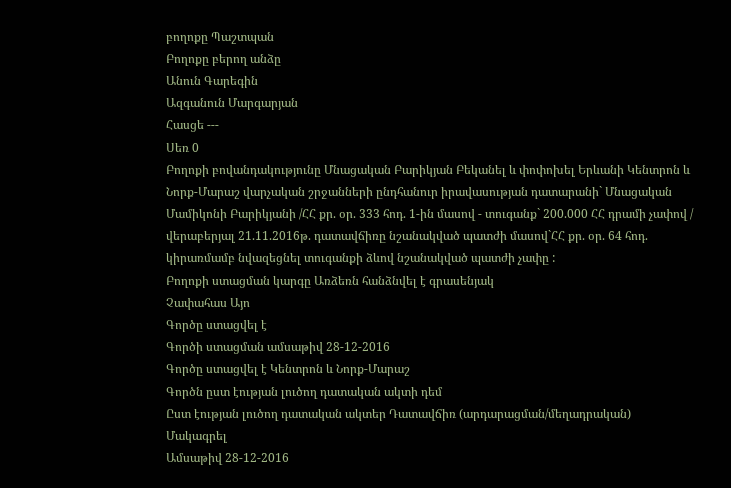բողոքը Պաշտպան
Բողոքը բերող անձը
Անուն Գարեգին
Ազգանուն Մարգարյան
Հասցե ---
Սեռ 0
Բողոքի բովանդակությունը Մնացական Բարիկյան Բեկանել և փոփոխել Երևանի Կենտրոն և Նորք-Մարաշ վարչական շրջանների ընդհանուր իրավասության դատարանի` Մնացական Մամիկոնի Բարիկյանի /ՀՀ քր. օր. 333 հոդ. 1-ին մասով - տուգանք` 200.000 ՀՀ դրամի չափով / վերաբերյալ 21.11.2016թ. դատավճիռը նշանակված պատժի մասով`ՀՀ քր. օր. 64 հոդ. կիրառմամբ նվազեցնել տուգանքի ձևով նշանակված պատժի չափը :
Բողոքի ստացման կարգը Առձեռն հանձնվել է գրասենյակ
Չափահաս Այո
Գործը ստացվել է
Գործի ստացման ամսաթիվ 28-12-2016
Գործը ստացվել է Կենտրոն և Նորք-Մարաշ
Գործն ըստ էության լուծող դատական ակտի դեմ
Ըստ էության լուծող դատական ակտեր Դատավճիռ (արդարացման/մեղադրական)
Մակագրել
Ամսաթիվ 28-12-2016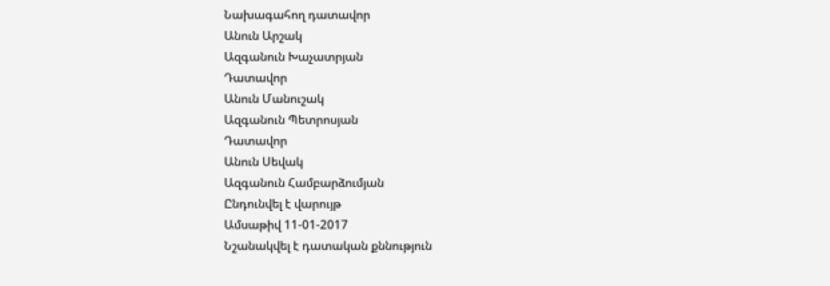Նախագահող դատավոր
Անուն Արշակ
Ազգանուն Խաչատրյան
Դատավոր
Անուն Մանուշակ
Ազգանուն Պետրոսյան
Դատավոր
Անուն Սեվակ
Ազգանուն Համբարձումյան
Ընդունվել է վարույթ
Ամսաթիվ 11-01-2017
Նշանակվել է դատական քննություն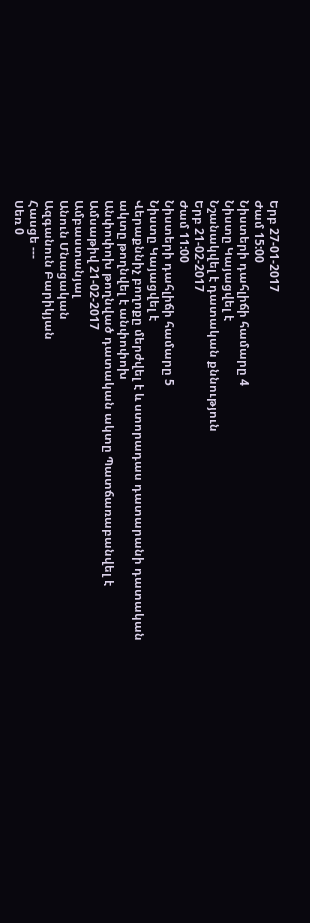Երբ 27-01-2017
Ժամ 15:00
Նիստերի դահլիճի համարը 4
Նիստը Կայացվել է
Նշանակվել է դատական քննություն
Երբ 21-02-2017
Ժամ 11:00
Նիստերի դահլիճի համարը 5
Նիստը Կայացվել է
Վերաքննիչ բողոքը մերժվել է և ստորադաս դատարանի դատական ակտը թողնվել է անփոփոխ
Անփոփոխ թողնված դատական ակտը Պատճառաբանվել է
Ամսաթիվ 21-02-2017
Ամբաստանյալ
Անուն Մնացական
Ազգանուն Բարիկյան
Հասցե ---
Սեռ 0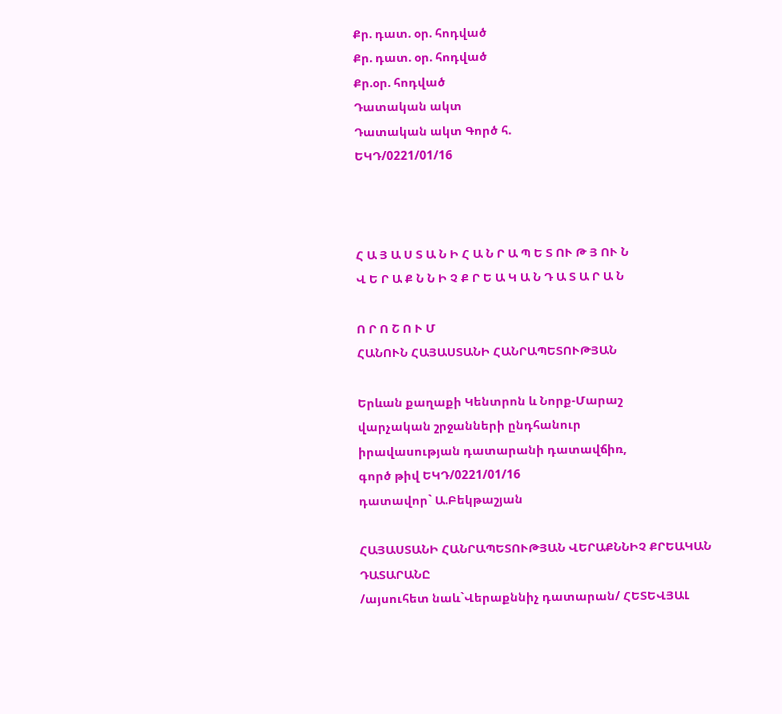Քր. դատ. օր. հոդված
Քր. դատ. օր. հոդված
Քր.օր. հոդված
Դատական ակտ
Դատական ակտ Գործ հ.
ԵԿԴ/0221/01/16



Հ Ա Յ Ա Ս Տ Ա Ն Ի Հ Ա Ն Ր Ա Պ Ե Տ ՈՒ Թ Յ ՈՒ Ն
Վ Ե Ր Ա Ք Ն Ն Ի Չ Ք Ր Ե Ա Կ Ա Ն Դ Ա Տ Ա Ր Ա Ն

Ո Ր Ո Շ Ո Ւ Մ
ՀԱՆՈՒՆ ՀԱՅԱՍՏԱՆԻ ՀԱՆՐԱՊԵՏՈՒԹՅԱՆ

Երևան քաղաքի Կենտրոն և Նորք-Մարաշ
վարչական շրջանների ընդհանուր
իրավասության դատարանի դատավճիռ,
գործ թիվ ԵԿԴ/0221/01/16
դատավոր` Ա.Բեկթաշյան

ՀԱՅԱՍՏԱՆԻ ՀԱՆՐԱՊԵՏՈՒԹՅԱՆ ՎԵՐԱՔՆՆԻՉ ՔՐԵԱԿԱՆ ԴԱՏԱՐԱՆԸ
/այսուհետ նաև`Վերաքննիչ դատարան/ ՀԵՏԵՎՅԱԼ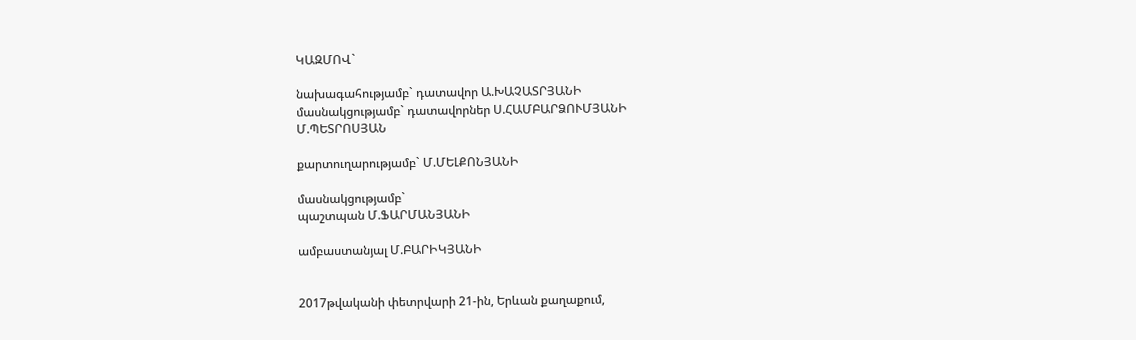ԿԱԶՄՈՎ`

նախագահությամբ` դատավոր Ա.ԽԱՉԱՏՐՅԱՆԻ
մասնակցությամբ` դատավորներ Ս.ՀԱՄԲԱՐՁՈՒՄՅԱՆԻ
Մ.ՊԵՏՐՈՍՅԱՆ

քարտուղարությամբ` Մ.ՄԵԼՔՈՆՅԱՆԻ

մասնակցությամբ`
պաշտպան Մ.ՖԱՐՄԱՆՅԱՆԻ

ամբաստանյալ Մ.ԲԱՐԻԿՅԱՆԻ


2017թվականի փետրվարի 21-ին, Երևան քաղաքում,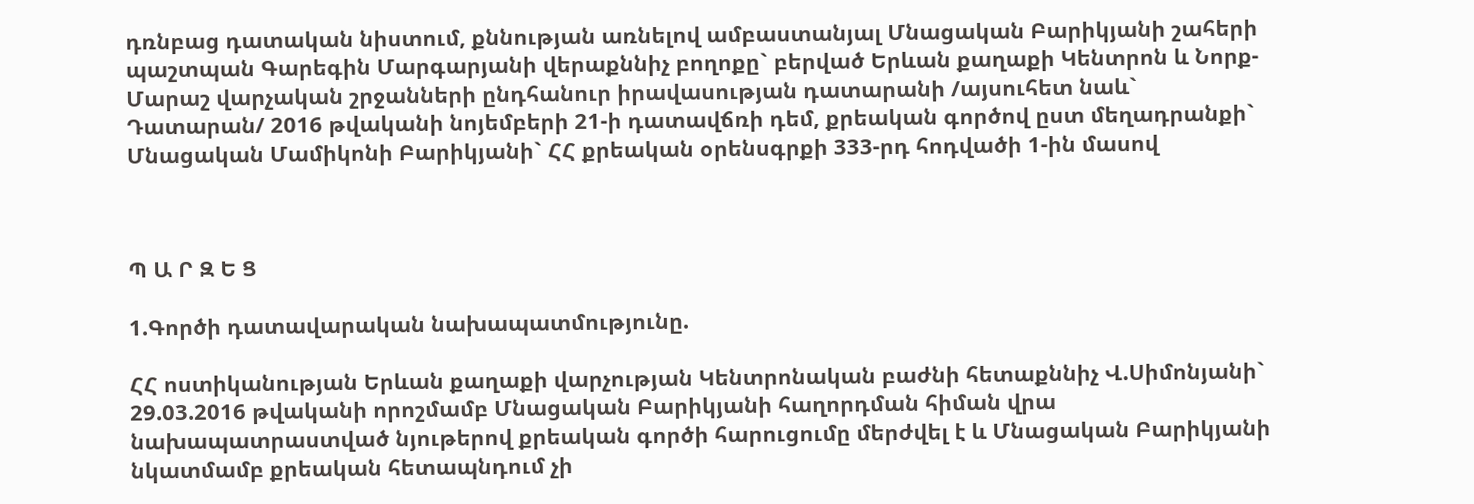դռնբաց դատական նիստում, քննության առնելով ամբաստանյալ Մնացական Բարիկյանի շահերի պաշտպան Գարեգին Մարգարյանի վերաքննիչ բողոքը` բերված Երևան քաղաքի Կենտրոն և Նորք-Մարաշ վարչական շրջանների ընդհանուր իրավասության դատարանի /այսուհետ նաև` Դատարան/ 2016 թվականի նոյեմբերի 21-ի դատավճռի դեմ, քրեական գործով ըստ մեղադրանքի` Մնացական Մամիկոնի Բարիկյանի` ՀՀ քրեական օրենսգրքի 333-րդ հոդվածի 1-ին մասով



Պ Ա Ր Զ Ե Ց

1.Գործի դատավարական նախապատմությունը.

ՀՀ ոստիկանության Երևան քաղաքի վարչության Կենտրոնական բաժնի հետաքննիչ Վ.Սիմոնյանի` 29.03.2016 թվականի որոշմամբ Մնացական Բարիկյանի հաղորդման հիման վրա նախապատրաստված նյութերով քրեական գործի հարուցումը մերժվել է և Մնացական Բարիկյանի նկատմամբ քրեական հետապնդում չի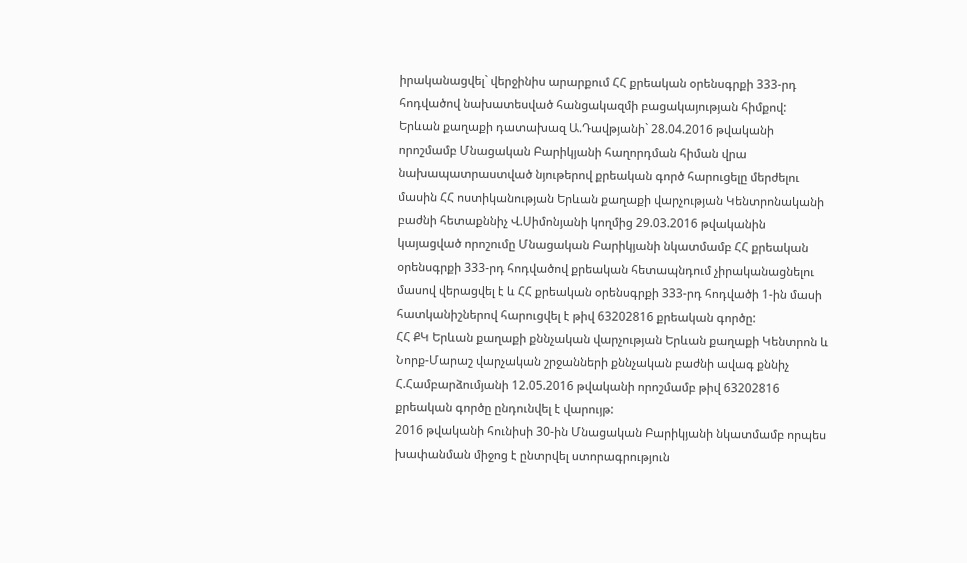իրականացվել` վերջինիս արարքում ՀՀ քրեական օրենսգրքի 333-րդ հոդվածով նախատեսված հանցակազմի բացակայության հիմքով:
Երևան քաղաքի դատախազ Ա.Դավթյանի` 28.04.2016 թվականի որոշմամբ Մնացական Բարիկյանի հաղորդման հիման վրա նախապատրաստված նյութերով քրեական գործ հարուցելը մերժելու մասին ՀՀ ոստիկանության Երևան քաղաքի վարչության Կենտրոնականի բաժնի հետաքննիչ Վ.Սիմոնյանի կողմից 29.03.2016 թվականին կայացված որոշումը Մնացական Բարիկյանի նկատմամբ ՀՀ քրեական օրենսգրքի 333-րդ հոդվածով քրեական հետապնդում չիրականացնելու մասով վերացվել է և ՀՀ քրեական օրենսգրքի 333-րդ հոդվածի 1-ին մասի հատկանիշներով հարուցվել է թիվ 63202816 քրեական գործը:
ՀՀ ՔԿ Երևան քաղաքի քննչական վարչության Երևան քաղաքի Կենտրոն և Նորք-Մարաշ վարչական շրջանների քննչական բաժնի ավագ քննիչ Հ.Համբարձումյանի 12.05.2016 թվականի որոշմամբ թիվ 63202816 քրեական գործը ընդունվել է վարույթ:
2016 թվականի հունիսի 30-ին Մնացական Բարիկյանի նկատմամբ որպես խափանման միջոց է ընտրվել ստորագրություն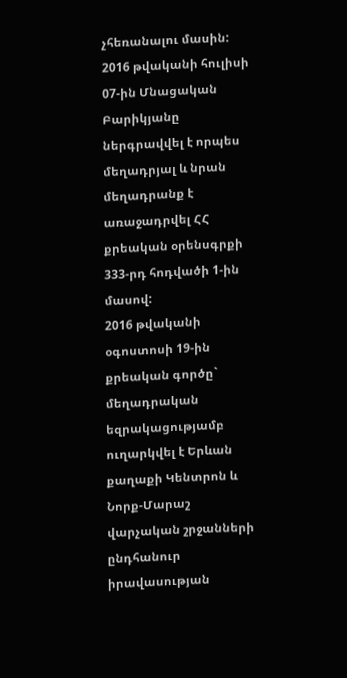չհեռանալու մասին:
2016 թվականի հուլիսի 07-ին Մնացական Բարիկյանը ներգրավվել է որպես մեղադրյալ և նրան մեղադրանք է առաջադրվել ՀՀ քրեական օրենսգրքի 333-րդ հոդվածի 1-ին մասով:
2016 թվականի օգոստոսի 19-ին քրեական գործը` մեղադրական եզրակացությամբ ուղարկվել է Երևան քաղաքի Կենտրոն և Նորք-Մարաշ վարչական շրջանների ընդհանուր իրավասության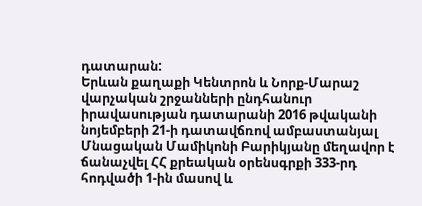դատարան:
Երևան քաղաքի Կենտրոն և Նորք-Մարաշ վարչական շրջանների ընդհանուր իրավասության դատարանի 2016 թվականի նոյեմբերի 21-ի դատավճռով ամբաստանյալ Մնացական Մամիկոնի Բարիկյանը մեղավոր է ճանաչվել ՀՀ քրեական օրենսգրքի 333-րդ հոդվածի 1-ին մասով և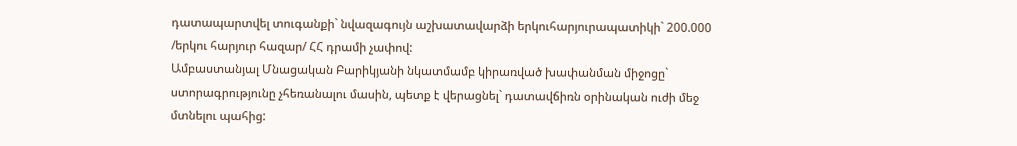դատապարտվել տուգանքի` նվազագույն աշխատավարձի երկուհարյուրապատիկի` 200.000 /երկու հարյուր հազար/ ՀՀ դրամի չափով:
Ամբաստանյալ Մնացական Բարիկյանի նկատմամբ կիրառված խափանման միջոցը` ստորագրությունը չհեռանալու մասին, պետք է վերացնել` դատավճիռն օրինական ուժի մեջ մտնելու պահից: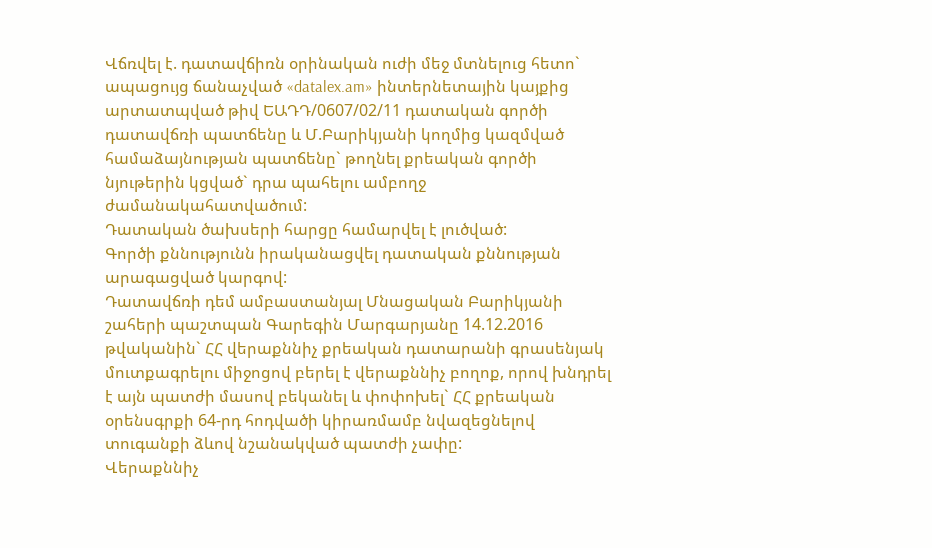Վճռվել է. դատավճիռն օրինական ուժի մեջ մտնելուց հետո` ապացույց ճանաչված «datalex.am» ինտերնետային կայքից արտատպված թիվ ԵԱԴԴ/0607/02/11 դատական գործի դատավճռի պատճենը և Մ.Բարիկյանի կողմից կազմված համաձայնության պատճենը` թողնել քրեական գործի նյութերին կցված` դրա պահելու ամբողջ ժամանակահատվածում:
Դատական ծախսերի հարցը համարվել է լուծված:
Գործի քննությունն իրականացվել դատական քննության արագացված կարգով:
Դատավճռի դեմ ամբաստանյալ Մնացական Բարիկյանի շահերի պաշտպան Գարեգին Մարգարյանը 14.12.2016 թվականին` ՀՀ վերաքննիչ քրեական դատարանի գրասենյակ մուտքագրելու միջոցով բերել է վերաքննիչ բողոք, որով խնդրել է այն պատժի մասով բեկանել և փոփոխել` ՀՀ քրեական օրենսգրքի 64-րդ հոդվածի կիրառմամբ նվազեցնելով տուգանքի ձևով նշանակված պատժի չափը:
Վերաքննիչ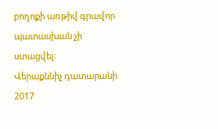բողոքի առթիվ գրավոր պատասխան չի ստացվել:
Վերաքննիչ դատարանի 2017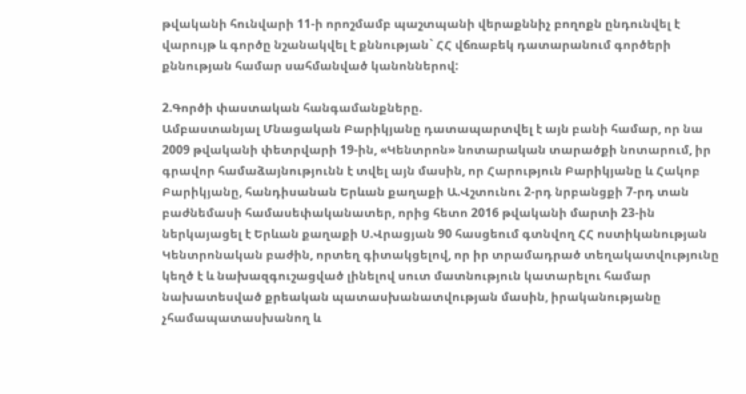թվականի հունվարի 11-ի որոշմամբ պաշտպանի վերաքննիչ բողոքն ընդունվել է վարույթ և գործը նշանակվել է քննության` ՀՀ վճռաբեկ դատարանում գործերի քննության համար սահմանված կանոններով:

2.Գործի փաստական հանգամանքները.
Ամբաստանյալ Մնացական Բարիկյանը դատապարտվել է այն բանի համար, որ նա 2009 թվականի փետրվարի 19-ին, «Կենտրոն» նոտարական տարածքի նոտարում, իր գրավոր համաձայնությունն է տվել այն մասին, որ Հարություն Բարիկյանը և Հակոբ Բարիկյանը, հանդիսանան Երևան քաղաքի Ա.Վշտունու 2-րդ նրբանցքի 7-րդ տան բաժնեմասի համասեփականատեր, որից հետո 2016 թվականի մարտի 23-ին ներկայացել է Երևան քաղաքի Ս.Վրացյան 90 հասցեում գտնվող ՀՀ ոստիկանության Կենտրոնական բաժին, որտեղ գիտակցելով, որ իր տրամադրած տեղակատվությունը կեղծ է և նախազգուշացված լինելով սուտ մատնություն կատարելու համար նախատեսված քրեական պատասխանատվության մասին, իրականությանը չհամապատասխանող և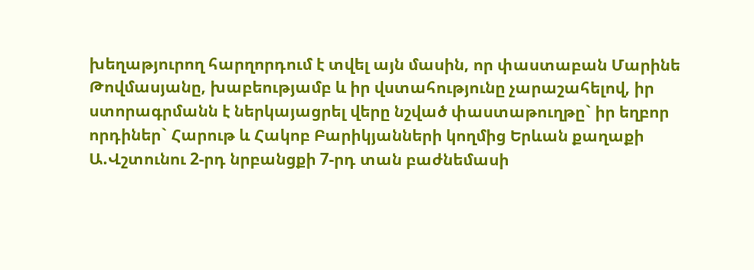խեղաթյուրող հարղորդում է տվել այն մասին, որ փաստաբան Մարինե Թովմասյանը, խաբեությամբ և իր վստահությունը չարաշահելով, իր ստորագրմանն է ներկայացրել վերը նշված փաստաթուղթը` իր եղբոր որդիներ` Հարութ և Հակոբ Բարիկյանների կողմից Երևան քաղաքի Ա.Վշտունու 2-րդ նրբանցքի 7-րդ տան բաժնեմասի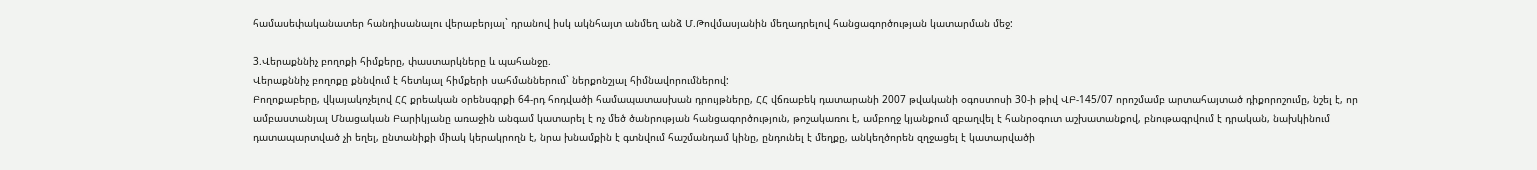համասեփականատեր հանդիսանալու վերաբերյալ` դրանով իսկ ակնհայտ անմեղ անձ Մ.Թովմասյանին մեղադրելով հանցագործության կատարման մեջ:

3.Վերաքննիչ բողոքի հիմքերը, փաստարկները և պահանջը.
Վերաքննիչ բողոքը քննվում է հետևյալ հիմքերի սահմաններում` ներքոնշյալ հիմնավորումներով:
Բողոքաբերը, վկայակոչելով ՀՀ քրեական օրենսգրքի 64-րդ հոդվածի համապատասխան դրույթները, ՀՀ վճռաբեկ դատարանի 2007 թվականի օգոստոսի 30-ի թիվ ՎԲ-145/07 որոշմամբ արտահայտած դիքորոշումը, նշել է, որ ամբաստանյալ Մնացական Բարիկյանը առաջին անգամ կատարել է ոչ մեծ ծանրության հանցագործություն, թոշակառու է, ամբողջ կյանքում զբաղվել է հանրօգուտ աշխատանքով, բնութագրվում է դրական, նախկինում դատապարտված չի եղել, ընտանիքի միակ կերակրողն է, նրա խնամքին է գտնվում հաշմանդամ կինը, ընդունել է մեղքը, անկեղծորեն զղջացել է կատարվածի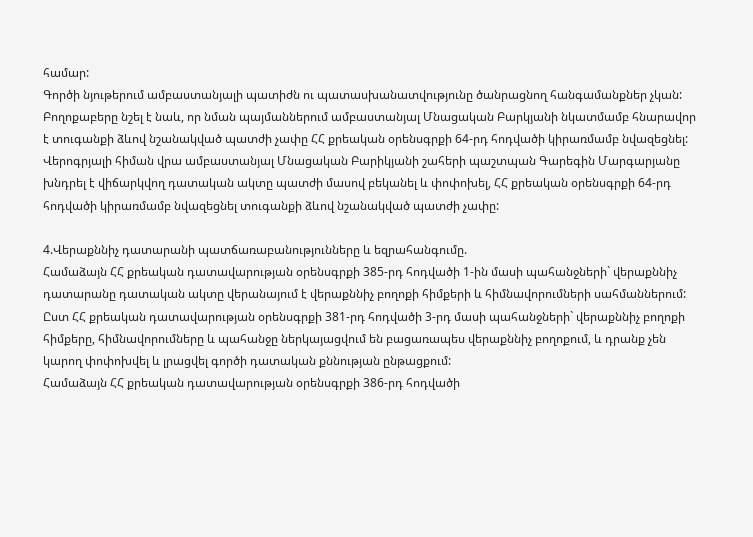համար:
Գործի նյութերում ամբաստանյալի պատիժն ու պատասխանատվությունը ծանրացնող հանգամանքներ չկան:
Բողոքաբերը նշել է նաև, որ նման պայմաններում ամբաստանյալ Մնացական Բարկյանի նկատմամբ հնարավոր է տուգանքի ձևով նշանակված պատժի չափը ՀՀ քրեական օրենսգրքի 64-րդ հոդվածի կիրառմամբ նվազեցնել:
Վերոգրյալի հիման վրա ամբաստանյալ Մնացական Բարիկյանի շահերի պաշտպան Գարեգին Մարգարյանը խնդրել է վիճարկվող դատական ակտը պատժի մասով բեկանել և փոփոխել, ՀՀ քրեական օրենսգրքի 64-րդ հոդվածի կիրառմամբ նվազեցնել տուգանքի ձևով նշանակված պատժի չափը:

4.Վերաքննիչ դատարանի պատճառաբանությունները և եզրահանգումը.
Համաձայն ՀՀ քրեական դատավարության օրենսգրքի 385-րդ հոդվածի 1-ին մասի պահանջների` վերաքննիչ դատարանը դատական ակտը վերանայում է վերաքննիչ բողոքի հիմքերի և հիմնավորումների սահմաններում:
Ըստ ՀՀ քրեական դատավարության օրենսգրքի 381-րդ հոդվածի 3-րդ մասի պահանջների` վերաքննիչ բողոքի հիմքերը, հիմնավորումները և պահանջը ներկայացվում են բացառապես վերաքննիչ բողոքում, և դրանք չեն կարող փոփոխվել և լրացվել գործի դատական քննության ընթացքում:
Համաձայն ՀՀ քրեական դատավարության օրենսգրքի 386-րդ հոդվածի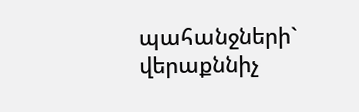պահանջների` վերաքննիչ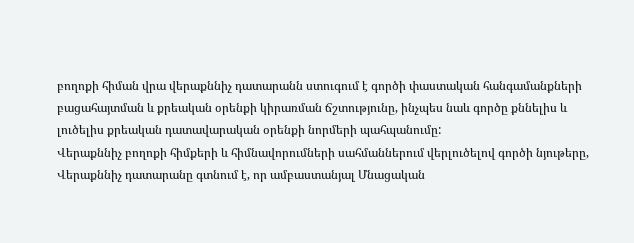բողոքի հիման վրա վերաքննիչ դատարանն ստուգում է գործի փաստական հանգամանքների բացահայտման և քրեական օրենքի կիրառման ճշտությունը, ինչպես նաև գործը քննելիս և լուծելիս քրեական դատավարական օրենքի նորմերի պահպանումը:
Վերաքննիչ բողոքի հիմքերի և հիմնավորումների սահմաններում վերլուծելով գործի նյութերը, Վերաքննիչ դատարանը գտնում է, որ ամբաստանյալ Մնացական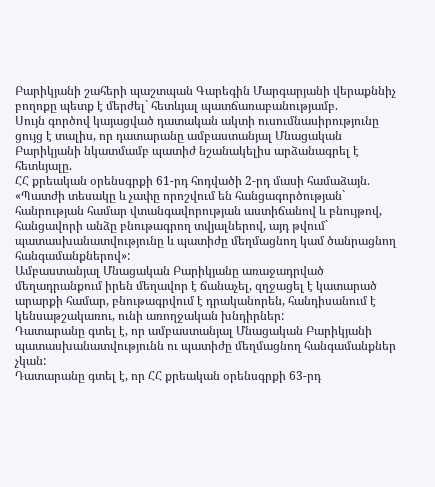Բարիկյանի շահերի պաշտպան Գարեգին Մարգարյանի վերաքննիչ բողոքը պետք է մերժել` հետևյալ պատճառաբանությամբ.
Սույն գործով կայացված դատական ակտի ուսումնասիրությունը ցույց է տալիս, որ դատարանը ամբաստանյալ Մնացական Բարիկյանի նկատմամբ պատիժ նշանակելիս արձանագրել է հետևյալը.
ՀՀ քրեական օրենսգրքի 61-րդ հոդվածի 2-րդ մասի համաձայն. «Պատժի տեսակը և չափը որոշվում են հանցագործության` հանրության համար վտանգավորության աստիճանով և բնույթով, հանցավորի անձը բնութագրող տվյալներով, այդ թվում` պատասխանատվությունը և պատիժը մեղմացնող կամ ծանրացնող հանգամանքներով»:
Ամբաստանյալ Մնացական Բարիկյանը առաջադրված մեղադրանքում իրեն մեղավոր է ճանաչել, զղջացել է կատարած արարքի համար, բնութագրվում է դրականորեն, հանդիսանում է կենսաթշակառու, ունի առողջական խնդիրներ:
Դատարանը գտել է, որ ամբաստանյալ Մնացական Բարիկյանի պատասխանատվությունն ու պատիժը մեղմացնող հանգամանքներ չկան:
Դատարանը գտել է, որ ՀՀ քրեական օրենսգրքի 63-րդ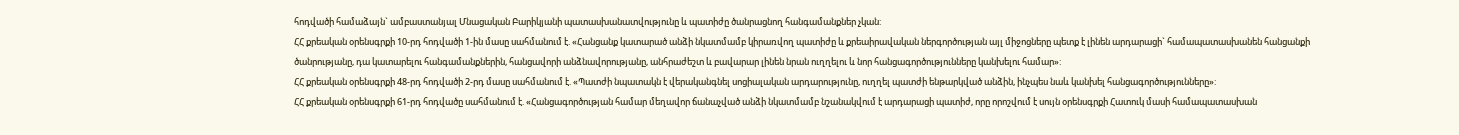հոդվածի համաձայն` ամբաստանյալ Մնացական Բարիկյանի պատասխանատվությունը և պատիժը ծանրացնող հանգամանքներ չկան:
ՀՀ քրեական օրենսգրքի 10-րդ հոդվածի 1-ին մասը սահմանում է. «Հանցանք կատարած անձի նկատմամբ կիրառվող պատիժը և քրեաիրավական ներգործության այլ միջոցները պետք է լինեն արդարացի` համապատասխանեն հանցանքի ծանրությանը, դա կատարելու հանգամանքներին, հանցավորի անձնավորությանը, անհրաժեշտ և բավարար լինեն նրան ուղղելու և նոր հանցագործությունները կանխելու համար»:
ՀՀ քրեական օրենսգրքի 48-րդ հոդվածի 2-րդ մասը սահմանում է. «Պատժի նպատակն է վերականգնել սոցիալական արդարությունը, ուղղել պատժի ենթարկված անձին, ինչպես նաև կանխել հանցագործությունները»:
ՀՀ քրեական օրենսգրքի 61-րդ հոդվածը սահմանում է. «Հանցագործության համար մեղավոր ճանաչված անձի նկատմամբ նշանակվում է արդարացի պատիժ, որը որոշվում է սույն օրենսգրքի Հատուկ մասի համապատասխան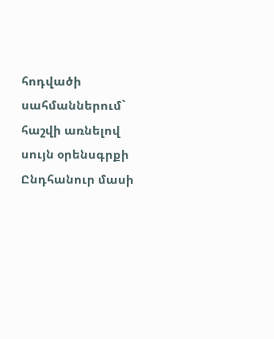հոդվածի սահմաններում` հաշվի առնելով սույն օրենսգրքի Ընդհանուր մասի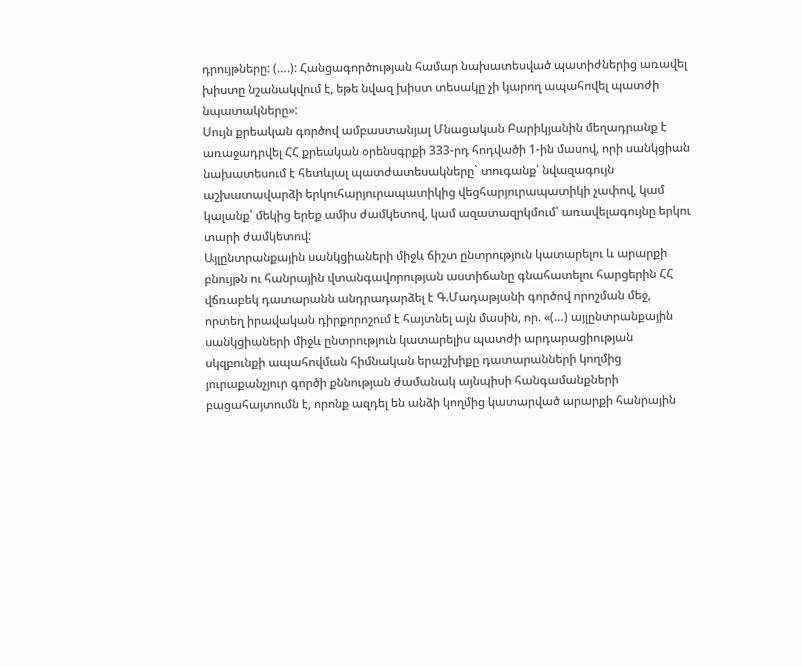դրույթները: (….): Հանցագործության համար նախատեսված պատիժներից առավել խիստը նշանակվում է, եթե նվազ խիստ տեսակը չի կարող ապահովել պատժի նպատակները»:
Սույն քրեական գործով ամբաստանյալ Մնացական Բարիկյանին մեղադրանք է առաջադրվել ՀՀ քրեական օրենսգրքի 333-րդ հոդվածի 1-ին մասով, որի սանկցիան նախատեսում է հետևյալ պատժատեսակները` տուգանք՝ նվազագույն աշխատավարձի երկուհարյուրապատիկից վեցհարյուրապատիկի չափով, կամ կալանք՝ մեկից երեք ամիս ժամկետով, կամ ազատազրկմում՝ առավելագույնը երկու տարի ժամկետով:
Այլընտրանքային սանկցիաների միջև ճիշտ ընտրություն կատարելու և արարքի բնույթն ու հանրային վտանգավորության աստիճանը գնահատելու հարցերին ՀՀ վճռաբեկ դատարանն անդրադարձել է Գ.Մադաթյանի գործով որոշման մեջ, որտեղ իրավական դիրքորոշում է հայտնել այն մասին, որ. «(…) այլընտրանքային սանկցիաների միջև ընտրություն կատարելիս պատժի արդարացիության սկզբունքի ապահովման հիմնական երաշխիքը դատարանների կողմից յուրաքանչյուր գործի քննության ժամանակ այնպիսի հանգամանքների բացահայտումն է, որոնք ազդել են անձի կողմից կատարված արարքի հանրային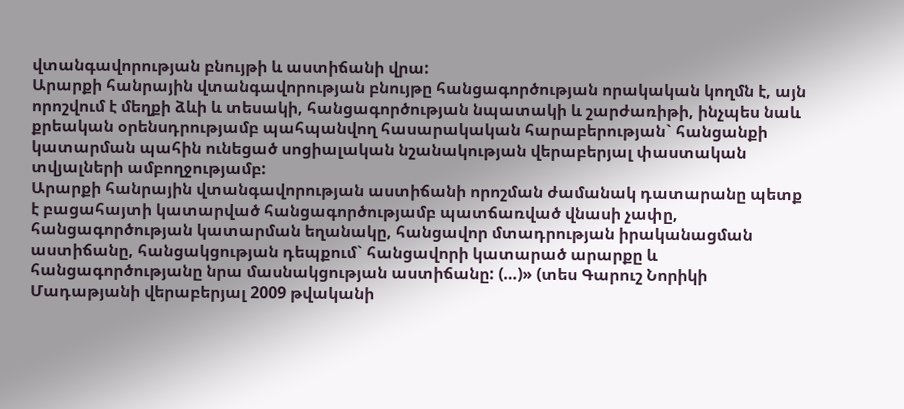վտանգավորության բնույթի և աստիճանի վրա:
Արարքի հանրային վտանգավորության բնույթը հանցագործության որակական կողմն է, այն որոշվում է մեղքի ձևի և տեսակի, հանցագործության նպատակի և շարժառիթի, ինչպես նաև քրեական օրենսդրությամբ պահպանվող հասարակական հարաբերության` հանցանքի կատարման պահին ունեցած սոցիալական նշանակության վերաբերյալ փաստական տվյալների ամբողջությամբ:
Արարքի հանրային վտանգավորության աստիճանի որոշման ժամանակ դատարանը պետք է բացահայտի կատարված հանցագործությամբ պատճառված վնասի չափը, հանցագործության կատարման եղանակը, հանցավոր մտադրության իրականացման աստիճանը, հանցակցության դեպքում` հանցավորի կատարած արարքը և հանցագործությանը նրա մասնակցության աստիճանը: (…)» (տես Գարուշ Նորիկի Մադաթյանի վերաբերյալ 2009 թվականի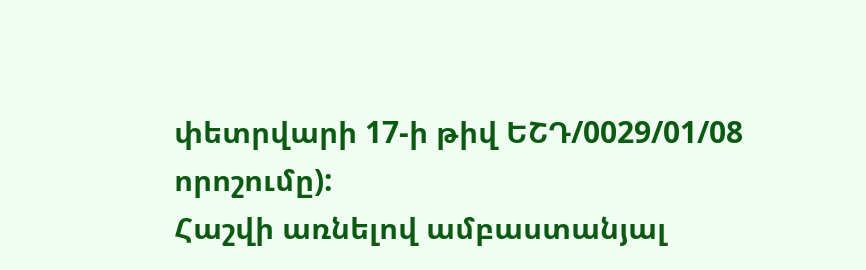փետրվարի 17-ի թիվ ԵՇԴ/0029/01/08 որոշումը):
Հաշվի առնելով ամբաստանյալ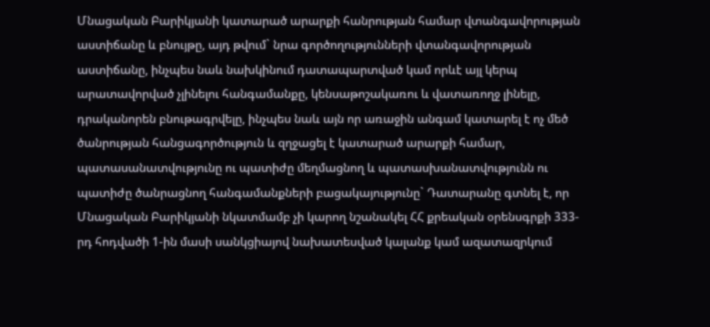Մնացական Բարիկյանի կատարած արարքի հանրության համար վտանգավորության աստիճանը և բնույթը, այդ թվում` նրա գործողությունների վտանգավորության աստիճանը, ինչպես նաև նախկինում դատապարտված կամ որևէ այլ կերպ արատավորված չլինելու հանգամանքը, կենսաթոշակառու և վատառողջ լինելը, դրականորեն բնութագրվելը, ինչպես նաև այն որ առաջին անգամ կատարել է ոչ մեծ ծանրության հանցագործություն և զղջացել է կատարած արարքի համար, պատասանատվությունը ու պատիժը մեղմացնող և պատասխանատվությունն ու պատիժը ծանրացնող հանգամանքների բացակայությունը` Դատարանը գտնել է, որ Մնացական Բարիկյանի նկատմամբ չի կարող նշանակել ՀՀ քրեական օրենսգրքի 333-րդ հոդվածի 1-ին մասի սանկցիայով նախատեսված կալանք կամ ազատազրկում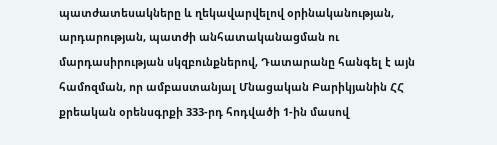պատժատեսակները և ղեկավարվելով օրինականության, արդարության, պատժի անհատականացման ու մարդասիրության սկզբունքներով, Դատարանը հանգել է այն համոզման, որ ամբաստանյալ Մնացական Բարիկյանին ՀՀ քրեական օրենսգրքի 333-րդ հոդվածի 1-ին մասով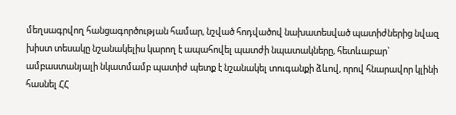մեղսագրվող հանցագործության համար, նշված հոդվածով նախատեսված պատիժներից նվազ խիստ տեսակը նշանակելիս կարող է ապահովել պատժի նպատակները, հետևաբար` ամբաստանյալի նկատմամբ պատիժ պետք է նշանակել տուգանքի ձևով, որով հնարավոր կլինի հասնել ՀՀ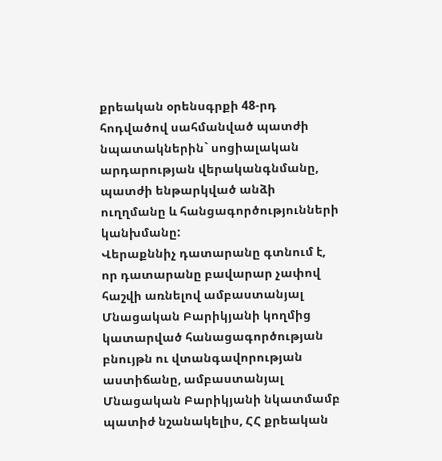քրեական օրենսգրքի 48-րդ հոդվածով սահմանված պատժի նպատակներին` սոցիալական արդարության վերականգնմանը, պատժի ենթարկված անձի ուղղմանը և հանցագործությունների կանխմանը:
Վերաքննիչ դատարանը գտնում է, որ դատարանը բավարար չափով հաշվի առնելով ամբաստանյալ Մնացական Բարիկյանի կողմից կատարված հանացագործության բնույթն ու վտանգավորության աստիճանը, ամբաստանյալ Մնացական Բարիկյանի նկատմամբ պատիժ նշանակելիս, ՀՀ քրեական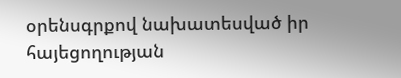օրենսգրքով նախատեսված իր հայեցողության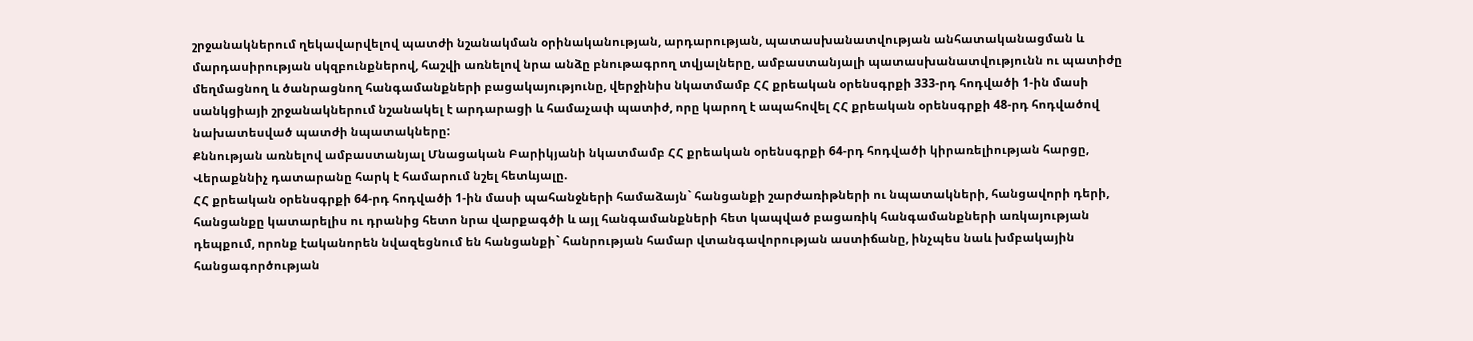շրջանակներում ղեկավարվելով պատժի նշանակման օրինականության, արդարության, պատասխանատվության անհատականացման և մարդասիրության սկզբունքներով, հաշվի առնելով նրա անձը բնութագրող տվյալները, ամբաստանյալի պատասխանատվությունն ու պատիժը մեղմացնող և ծանրացնող հանգամանքների բացակայությունը, վերջինիս նկատմամբ ՀՀ քրեական օրենսգրքի 333-րդ հոդվածի 1-ին մասի սանկցիայի շրջանակներում նշանակել է արդարացի և համաչափ պատիժ, որը կարող է ապահովել ՀՀ քրեական օրենսգրքի 48-րդ հոդվածով նախատեսված պատժի նպատակները:
Քննության առնելով ամբաստանյալ Մնացական Բարիկյանի նկատմամբ ՀՀ քրեական օրենսգրքի 64-րդ հոդվածի կիրառելիության հարցը, Վերաքննիչ դատարանը հարկ է համարում նշել հետևյալը.
ՀՀ քրեական օրենսգրքի 64-րդ հոդվածի 1-ին մասի պահանջների համաձայն` հանցանքի շարժառիթների ու նպատակների, հանցավորի դերի, հանցանքը կատարելիս ու դրանից հետո նրա վարքագծի և այլ հանգամանքների հետ կապված բացառիկ հանգամանքների առկայության դեպքում, որոնք էականորեն նվազեցնում են հանցանքի` հանրության համար վտանգավորության աստիճանը, ինչպես նաև խմբակային հանցագործության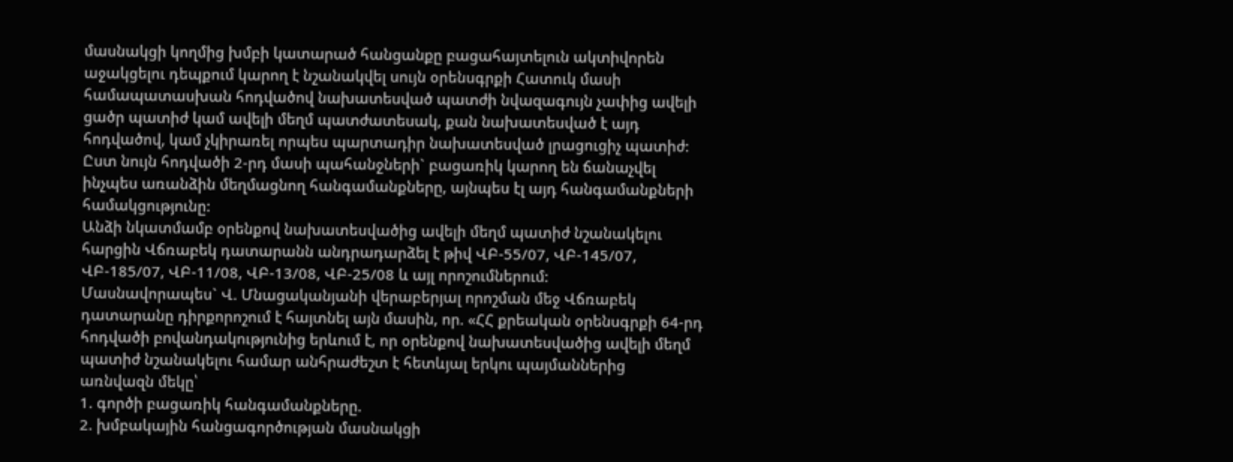մասնակցի կողմից խմբի կատարած հանցանքը բացահայտելուն ակտիվորեն աջակցելու դեպքում կարող է նշանակվել սույն օրենսգրքի Հատուկ մասի համապատասխան հոդվածով նախատեսված պատժի նվազագույն չափից ավելի ցածր պատիժ կամ ավելի մեղմ պատժատեսակ, քան նախատեսված է այդ հոդվածով, կամ չկիրառել որպես պարտադիր նախատեսված լրացուցիչ պատիժ:
Ըստ նույն հոդվածի 2-րդ մասի պահանջների` բացառիկ կարող են ճանաչվել ինչպես առանձին մեղմացնող հանգամանքները, այնպես էլ այդ հանգամանքների համակցությունը:
Անձի նկատմամբ օրենքով նախատեսվածից ավելի մեղմ պատիժ նշանակելու հարցին Վճռաբեկ դատարանն անդրադարձել է թիվ ՎԲ-55/07, ՎԲ-145/07, ՎԲ-185/07, ՎԲ-11/08, ՎԲ-13/08, ՎԲ-25/08 և այլ որոշումներում:
Մասնավորապես` Վ. Մնացականյանի վերաբերյալ որոշման մեջ Վճռաբեկ դատարանը դիրքորոշում է հայտնել այն մասին, որ. «ՀՀ քրեական օրենսգրքի 64-րդ հոդվածի բովանդակությունից երևում է, որ օրենքով նախատեսվածից ավելի մեղմ պատիժ նշանակելու համար անհրաժեշտ է հետևյալ երկու պայմաններից առնվազն մեկը՝
1. գործի բացառիկ հանգամանքները.
2. խմբակային հանցագործության մասնակցի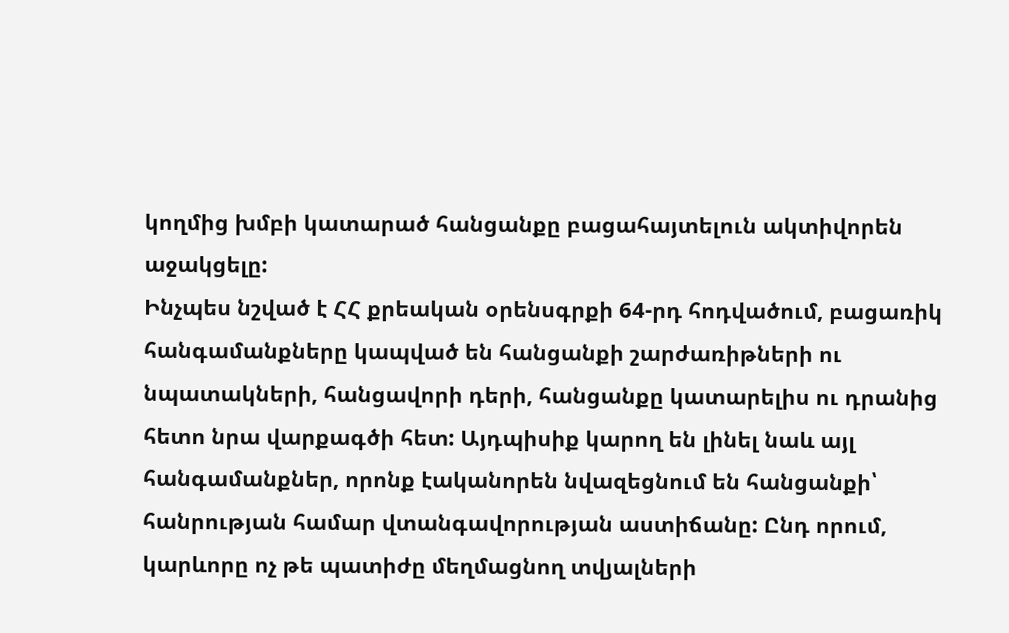կողմից խմբի կատարած հանցանքը բացահայտելուն ակտիվորեն աջակցելը:
Ինչպես նշված է ՀՀ քրեական օրենսգրքի 64-րդ հոդվածում, բացառիկ հանգամանքները կապված են հանցանքի շարժառիթների ու նպատակների, հանցավորի դերի, հանցանքը կատարելիս ու դրանից հետո նրա վարքագծի հետ: Այդպիսիք կարող են լինել նաև այլ հանգամանքներ, որոնք էականորեն նվազեցնում են հանցանքի՝ հանրության համար վտանգավորության աստիճանը: Ընդ որում, կարևորը ոչ թե պատիժը մեղմացնող տվյալների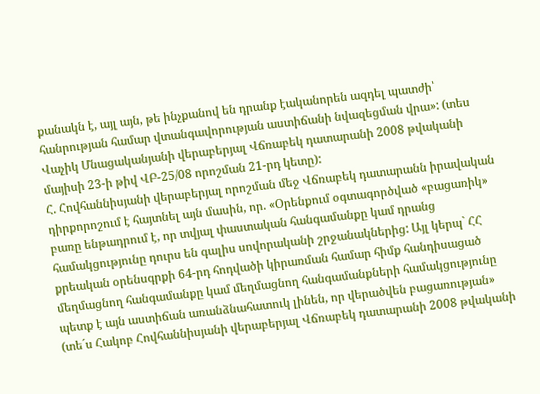քանակն է, այլ այն, թե ինչքանով են դրանք էականորեն ազդել պատժի՝ հանրության համար վտանգավորության աստիճանի նվազեցման վրա»: (տես Վաչիկ Մնացականյանի վերաբերյալ Վճռաբեկ դատարանի 2008 թվականի մայիսի 23-ի թիվ ՎԲ-25/08 որոշման 21-րդ կետը):
Հ. Հովհաննիսյանի վերաբերյալ որոշման մեջ Վճռաբեկ դատարանն իրավական դիրքորոշում է հայտնել այն մասին, որ. «Օրենքում օգտագործված «բացառիկ» բառը ենթադրում է, որ տվյալ փաստական հանգամանքը կամ դրանց համակցությունը դուրս են գալիս սովորականի շրջանակներից: Այլ կերպ` ՀՀ քրեական օրենսգրքի 64-րդ հոդվածի կիրառման համար հիմք հանդիսացած մեղմացնող հանգամանքը կամ մեղմացնող հանգամանքների համակցությունը պետք է այն աստիճան առանձնահատուկ լինեն, որ վերածվեն բացառության» (տե´ս Հակոբ Հովհաննիսյանի վերաբերյալ Վճռաբեկ դատարանի 2008 թվականի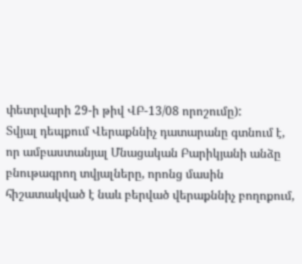փետրվարի 29-ի թիվ ՎԲ-13/08 որոշումը):
Տվյալ դեպքում Վերաքննիչ դատարանը գտնում է, որ ամբաստանյալ Մնացական Բարիկյանի անձը բնութագրող տվյալները, որոնց մասին հիշատակված է նաև բերված վերաքննիչ բողոքում,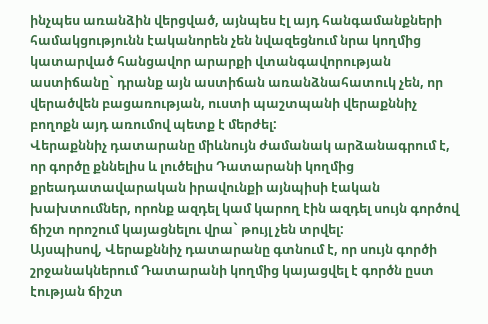ինչպես առանձին վերցված, այնպես էլ այդ հանգամանքների համակցությունն էականորեն չեն նվազեցնում նրա կողմից կատարված հանցավոր արարքի վտանգավորության աստիճանը` դրանք այն աստիճան առանձնահատուկ չեն, որ վերածվեն բացառության, ուստի պաշտպանի վերաքննիչ բողոքն այդ առումով պետք է մերժել:
Վերաքննիչ դատարանը միևնույն ժամանակ արձանագրում է, որ գործը քննելիս և լուծելիս Դատարանի կողմից քրեադատավարական իրավունքի այնպիսի էական խախտումներ, որոնք ազդել կամ կարող էին ազդել սույն գործով ճիշտ որոշում կայացնելու վրա` թույլ չեն տրվել:
Այսպիսով, Վերաքննիչ դատարանը գտնում է, որ սույն գործի շրջանակներում Դատարանի կողմից կայացվել է գործն ըստ էության ճիշտ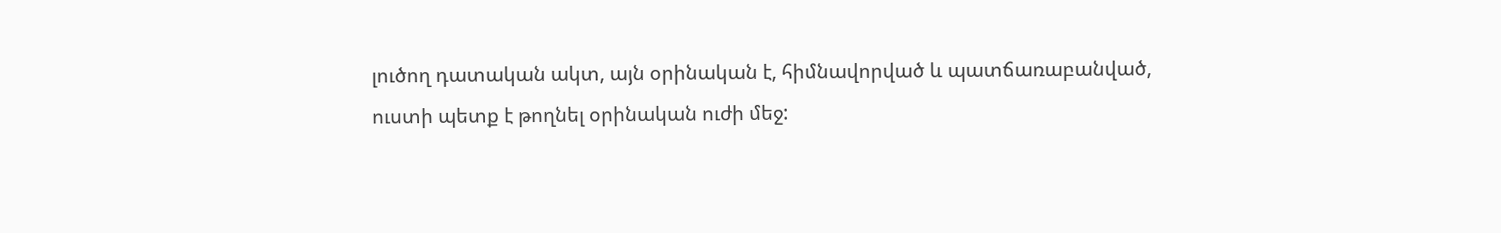լուծող դատական ակտ, այն օրինական է, հիմնավորված և պատճառաբանված, ուստի պետք է թողնել օրինական ուժի մեջ: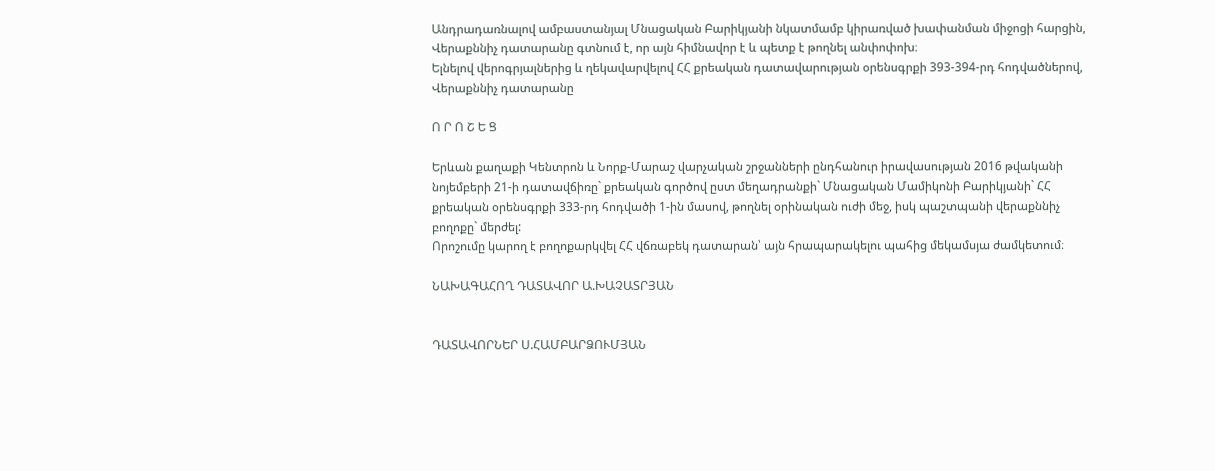Անդրադառնալով ամբաստանյալ Մնացական Բարիկյանի նկատմամբ կիրառված խափանման միջոցի հարցին, Վերաքննիչ դատարանը գտնում է, որ այն հիմնավոր է և պետք է թողնել անփոփոխ։
Ելնելով վերոգրյալներից և ղեկավարվելով ՀՀ քրեական դատավարության օրենսգրքի 393-394-րդ հոդվածներով, Վերաքննիչ դատարանը

Ո Ր Ո Շ Ե Ց

Երևան քաղաքի Կենտրոն և Նորք-Մարաշ վարչական շրջանների ընդհանուր իրավասության 2016 թվականի նոյեմբերի 21-ի դատավճիռը` քրեական գործով ըստ մեղադրանքի` Մնացական Մամիկոնի Բարիկյանի` ՀՀ քրեական օրենսգրքի 333-րդ հոդվածի 1-ին մասով, թողնել օրինական ուժի մեջ, իսկ պաշտպանի վերաքննիչ բողոքը` մերժել:
Որոշումը կարող է բողոքարկվել ՀՀ վճռաբեկ դատարան՝ այն հրապարակելու պահից մեկամսյա ժամկետում։

ՆԱԽԱԳԱՀՈՂ ԴԱՏԱՎՈՐ Ա.ԽԱՉԱՏՐՅԱՆ


ԴԱՏԱՎՈՐՆԵՐ Ս.ՀԱՄԲԱՐՁՈՒՄՅԱՆ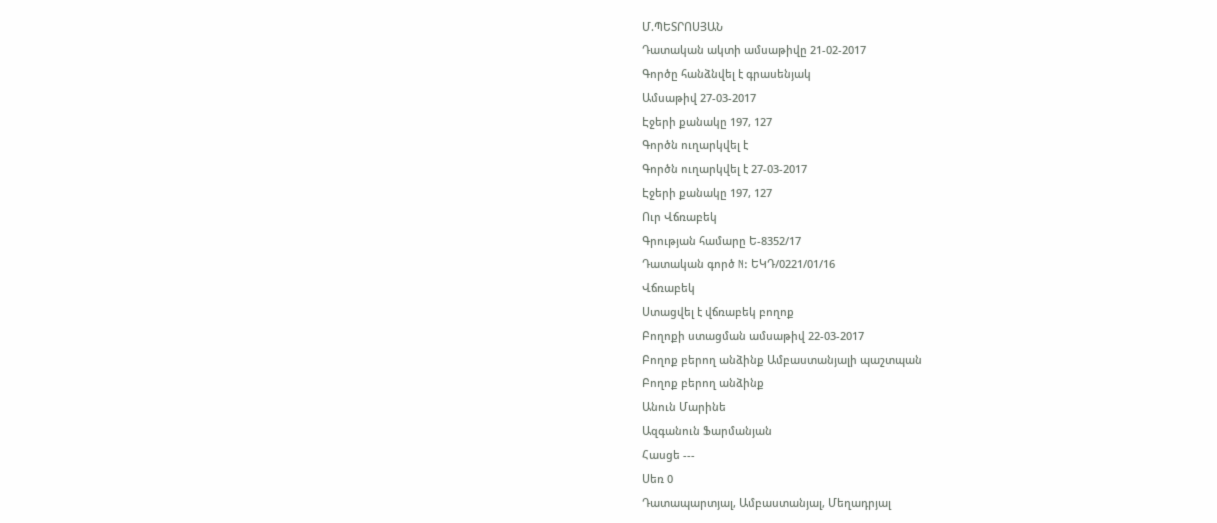Մ.ՊԵՏՐՈՍՅԱՆ
Դատական ակտի ամսաթիվը 21-02-2017
Գործը հանձնվել է գրասենյակ
Ամսաթիվ 27-03-2017
Էջերի քանակը 197, 127
Գործն ուղարկվել է
Գործն ուղարկվել է 27-03-2017
Էջերի քանակը 197, 127
Ուր Վճռաբեկ
Գրության համարը Ե-8352/17
Դատական գործ N: ԵԿԴ/0221/01/16
Վճռաբեկ
Ստացվել է վճռաբեկ բողոք
Բողոքի ստացման ամսաթիվ 22-03-2017
Բողոք բերող անձինք Ամբաստանյալի պաշտպան
Բողոք բերող անձինք
Անուն Մարինե
Ազգանուն Ֆարմանյան
Հասցե ---
Սեռ 0
Դատապարտյալ, Ամբաստանյալ, Մեղադրյալ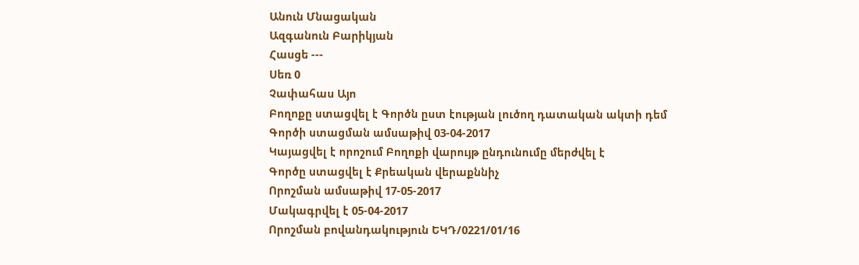Անուն Մնացական
Ազգանուն Բարիկյան
Հասցե ---
Սեռ 0
Չափահաս Այո
Բողոքը ստացվել է Գործն ըստ էության լուծող դատական ակտի դեմ
Գործի ստացման ամսաթիվ 03-04-2017
Կայացվել է որոշում Բողոքի վարույթ ընդունումը մերժվել է
Գործը ստացվել է Քրեական վերաքննիչ
Որոշման ամսաթիվ 17-05-2017
Մակագրվել է 05-04-2017
Որոշման բովանդակություն ԵԿԴ/0221/01/16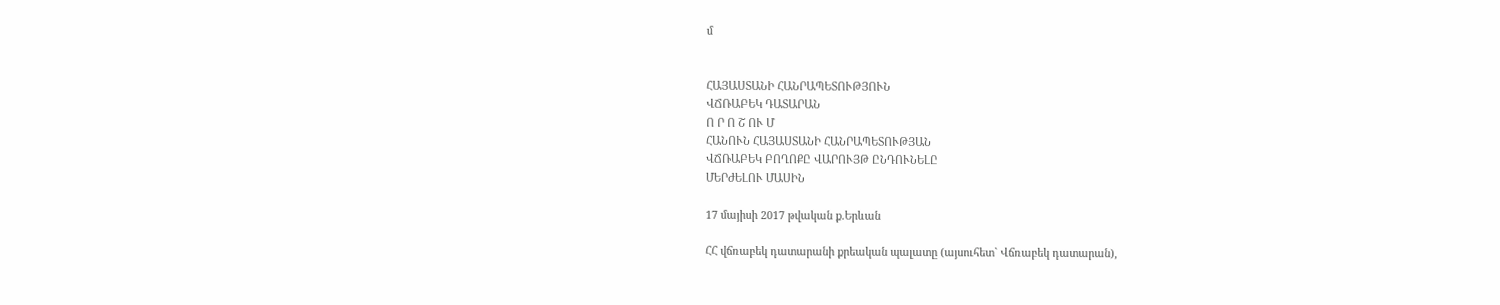մ


ՀԱՅԱՍՏԱՆԻ ՀԱՆՐԱՊԵՏՈՒԹՅՈՒՆ
ՎՃՌԱԲԵԿ ԴԱՏԱՐԱՆ
Ո Ր Ո Շ ՈՒ Մ
ՀԱՆՈՒՆ ՀԱՅԱՍՏԱՆԻ ՀԱՆՐԱՊԵՏՈՒԹՅԱՆ
ՎՃՌԱԲԵԿ ԲՈՂՈՔԸ ՎԱՐՈՒՅԹ ԸՆԴՈՒՆԵԼԸ
ՄԵՐԺԵԼՈՒ ՄԱՍԻՆ

17 մայիսի 2017 թվական ք.Երևան

ՀՀ վճռաբեկ դատարանի քրեական պալատը (այսուհետ` Վճռաբեկ դատարան),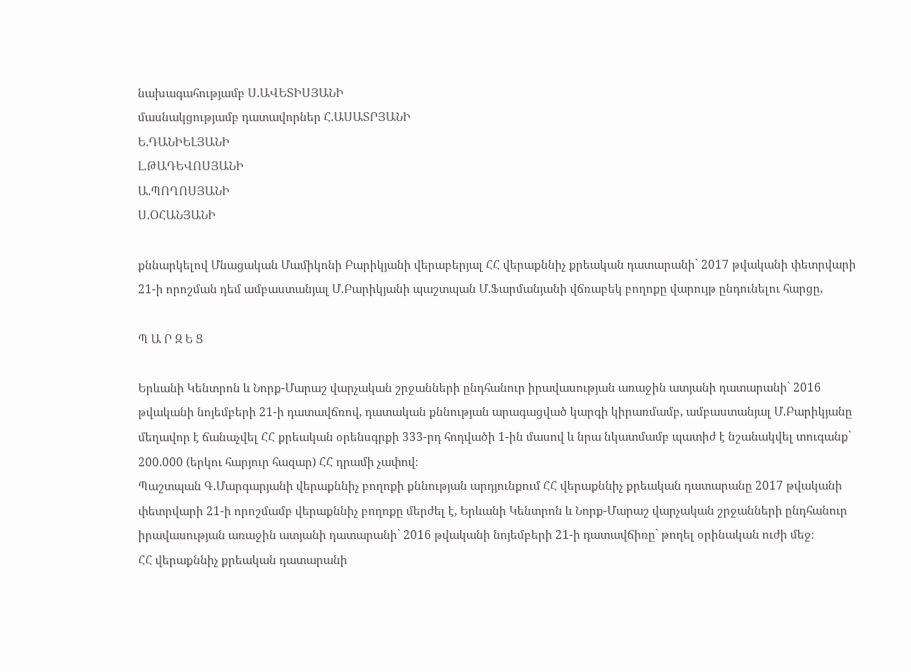նախագահությամբ Ս.ԱՎԵՏԻՍՅԱՆԻ
մասնակցությամբ դատավորներ Հ.ԱՍԱՏՐՅԱՆԻ
Ե.ԴԱՆԻԵԼՅԱՆԻ
Լ.ԹԱԴԵՎՈՍՅԱՆԻ
Ա.ՊՈՂՈՍՅԱՆԻ
Ս.ՕՀԱՆՅԱՆԻ

քննարկելով Մնացական Մամիկոնի Բարիկյանի վերաբերյալ ՀՀ վերաքննիչ քրեական դատարանի` 2017 թվականի փետրվարի 21-ի որոշման դեմ ամբաստանյալ Մ.Բարիկյանի պաշտպան Մ.Ֆարմանյանի վճռաբեկ բողոքը վարույթ ընդունելու հարցը,

Պ Ա Ր Զ Ե Ց

Երևանի Կենտրոն և Նորք-Մարաշ վարչական շրջանների ընդհանուր իրավասության առաջին ատյանի դատարանի` 2016 թվականի նոյեմբերի 21-ի դատավճռով, դատական քննության արագացված կարգի կիրառմամբ, ամբաստանյալ Մ.Բարիկյանը մեղավոր է ճանաչվել ՀՀ քրեական օրենսգրքի 333-րդ հոդվածի 1-ին մասով և նրա նկատմամբ պատիժ է նշանակվել տուգանք` 200.000 (երկու հարյուր հազար) ՀՀ դրամի չափով։
Պաշտպան Գ.Մարգարյանի վերաքննիչ բողոքի քննության արդյունքում ՀՀ վերաքննիչ քրեական դատարանը 2017 թվականի փետրվարի 21-ի որոշմամբ վերաքննիչ բողոքը մերժել է, Երևանի Կենտրոն և Նորք-Մարաշ վարչական շրջանների ընդհանուր իրավասության առաջին ատյանի դատարանի` 2016 թվականի նոյեմբերի 21-ի դատավճիռը` թողել օրինական ուժի մեջ։
ՀՀ վերաքննիչ քրեական դատարանի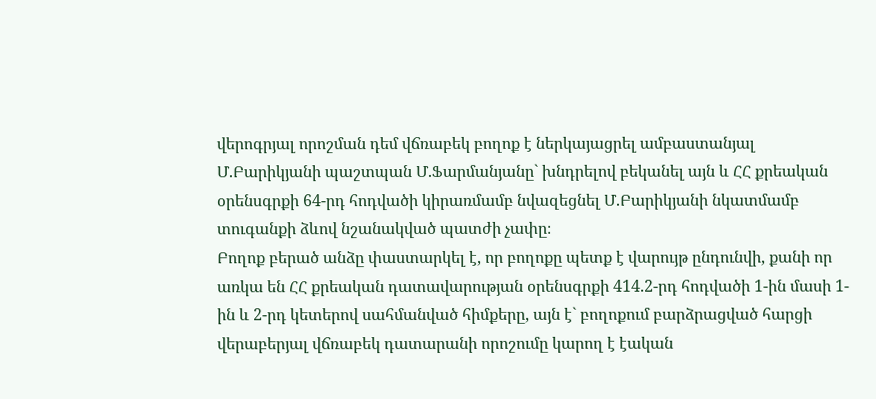վերոգրյալ որոշման դեմ վճռաբեկ բողոք է ներկայացրել ամբաստանյալ Մ.Բարիկյանի պաշտպան Մ.Ֆարմանյանը` խնդրելով բեկանել այն և ՀՀ քրեական օրենսգրքի 64-րդ հոդվածի կիրառմամբ նվազեցնել Մ.Բարիկյանի նկատմամբ տուգանքի ձևով նշանակված պատժի չափը։
Բողոք բերած անձը փաստարկել է, որ բողոքը պետք է վարույթ ընդունվի, քանի որ առկա են ՀՀ քրեական դատավարության օրենսգրքի 414.2-րդ հոդվածի 1-ին մասի 1-ին և 2-րդ կետերով սահմանված հիմքերը, այն է` բողոքում բարձրացված հարցի վերաբերյալ վճռաբեկ դատարանի որոշումը կարող է էական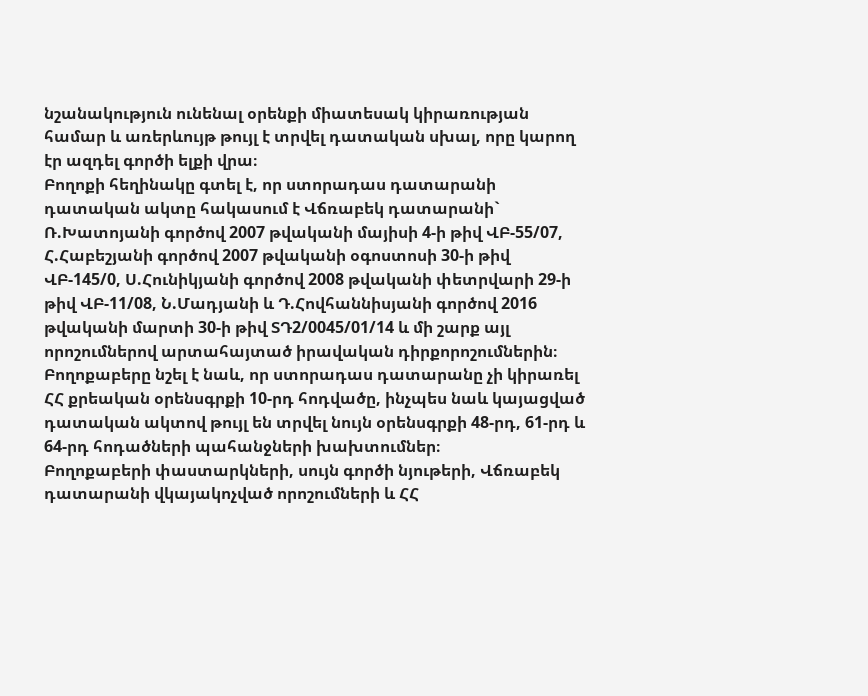նշանակություն ունենալ օրենքի միատեսակ կիրառության համար և առերևույթ թույլ է տրվել դատական սխալ, որը կարող էր ազդել գործի ելքի վրա։
Բողոքի հեղինակը գտել է, որ ստորադաս դատարանի դատական ակտը հակասում է Վճռաբեկ դատարանի` Ռ.Խատոյանի գործով 2007 թվականի մայիսի 4-ի թիվ ՎԲ-55/07, Հ.Հաբեշյանի գործով 2007 թվականի օգոստոսի 30-ի թիվ ՎԲ-145/0, Ս.Հունիկյանի գործով 2008 թվականի փետրվարի 29-ի թիվ ՎԲ-11/08, Ն.Մադյանի և Դ.Հովհաննիսյանի գործով 2016 թվականի մարտի 30-ի թիվ ՏԴ2/0045/01/14 և մի շարք այլ որոշումներով արտահայտած իրավական դիրքորոշումներին։
Բողոքաբերը նշել է նաև, որ ստորադաս դատարանը չի կիրառել ՀՀ քրեական օրենսգրքի 10-րդ հոդվածը, ինչպես նաև կայացված դատական ակտով թույլ են տրվել նույն օրենսգրքի 48-րդ, 61-րդ և 64-րդ հոդածների պահանջների խախտումներ։
Բողոքաբերի փաստարկների, սույն գործի նյութերի, Վճռաբեկ դատարանի վկայակոչված որոշումների և ՀՀ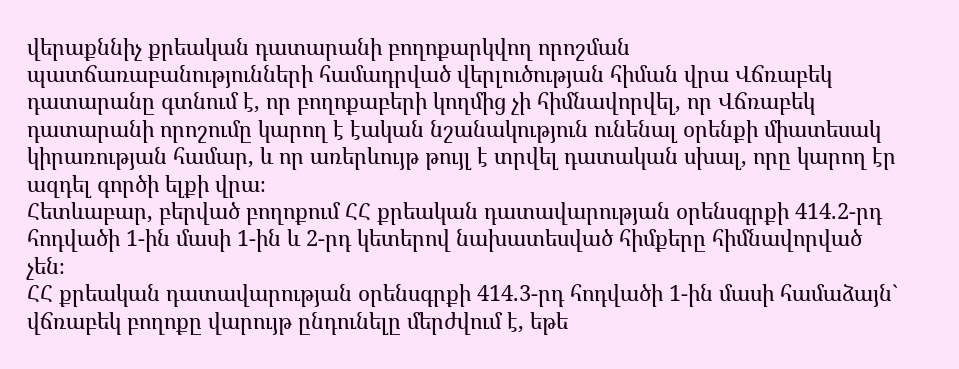վերաքննիչ քրեական դատարանի բողոքարկվող որոշման պատճառաբանությունների համադրված վերլուծության հիման վրա Վճռաբեկ դատարանը գտնում է, որ բողոքաբերի կողմից չի հիմնավորվել, որ Վճռաբեկ դատարանի որոշումը կարող է էական նշանակություն ունենալ օրենքի միատեսակ կիրառության համար, և որ առերևույթ թույլ է տրվել դատական սխալ, որը կարող էր ազդել գործի ելքի վրա։
Հետևաբար, բերված բողոքում ՀՀ քրեական դատավարության օրենսգրքի 414.2-րդ հոդվածի 1-ին մասի 1-ին և 2-րդ կետերով նախատեսված հիմքերը հիմնավորված չեն։
ՀՀ քրեական դատավարության օրենսգրքի 414.3-րդ հոդվածի 1-ին մասի համաձայն` վճռաբեկ բողոքը վարույթ ընդունելը մերժվում է, եթե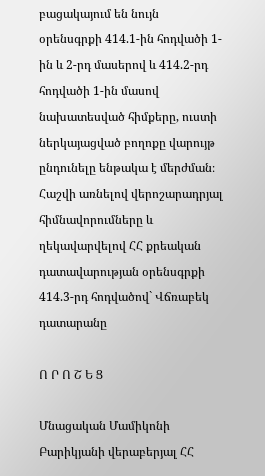բացակայում են նույն օրենսգրքի 414.1-ին հոդվածի 1-ին և 2-րդ մասերով և 414.2-րդ հոդվածի 1-ին մասով նախատեսված հիմքերը, ուստի ներկայացված բողոքը վարույթ ընդունելը ենթակա է մերժման։
Հաշվի առնելով վերոշարադրյալ հիմնավորումները և ղեկավարվելով ՀՀ քրեական դատավարության օրենսգրքի 414.3-րդ հոդվածով` Վճռաբեկ դատարանը

Ո Ր Ո Շ Ե Ց

Մնացական Մամիկոնի Բարիկյանի վերաբերյալ ՀՀ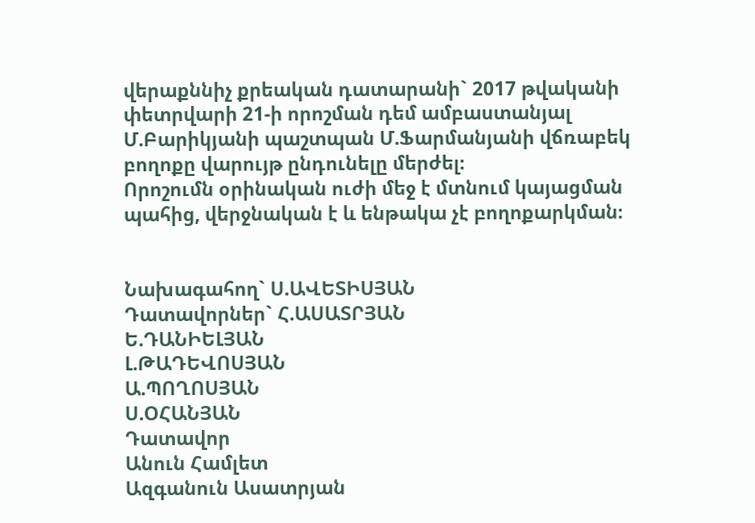վերաքննիչ քրեական դատարանի` 2017 թվականի փետրվարի 21-ի որոշման դեմ ամբաստանյալ Մ.Բարիկյանի պաշտպան Մ.Ֆարմանյանի վճռաբեկ բողոքը վարույթ ընդունելը մերժել։
Որոշումն օրինական ուժի մեջ է մտնում կայացման պահից, վերջնական է և ենթակա չէ բողոքարկման։


Նախագահող` Ս.ԱՎԵՏԻՍՅԱՆ
Դատավորներ` Հ.ԱՍԱՏՐՅԱՆ
Ե.ԴԱՆԻԵԼՅԱՆ
Լ.ԹԱԴԵՎՈՍՅԱՆ
Ա.ՊՈՂՈՍՅԱՆ
Ս.ՕՀԱՆՅԱՆ
Դատավոր
Անուն Համլետ
Ազգանուն Ասատրյան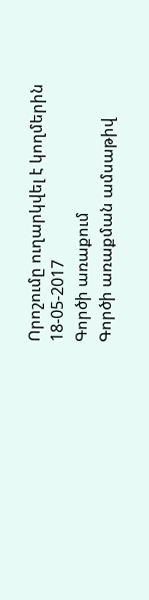Որոշումը ուղարկվել է կողմերին 18-05-2017
Գործի առաքում
Գործի առաքման ամսաթիվ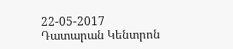22-05-2017
Դատարան Կենտրոն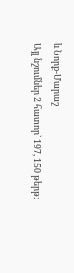և Նորք-Մարաշ
Այլ նշումներ 2 հատոր` 197, 150 թերթ: